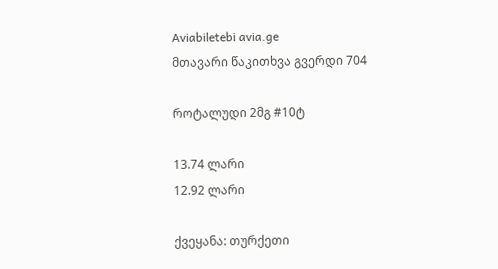Aviabiletebi avia.ge
მთავარი წაკითხვა გვერდი 704

როტალუდი 2მგ #10ტ

13.74 ლარი
12.92 ლარი

ქვეყანა: თურქეთი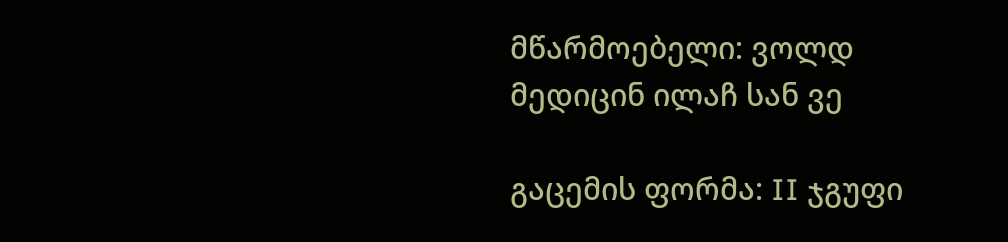მწარმოებელი: ვოლდ მედიცინ ილაჩ სან ვე

გაცემის ფორმა: II ჯგუფი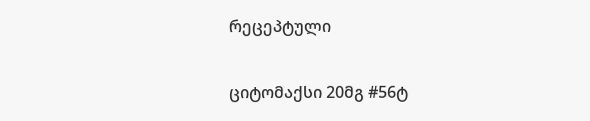რეცეპტული

ციტომაქსი 20მგ #56ტ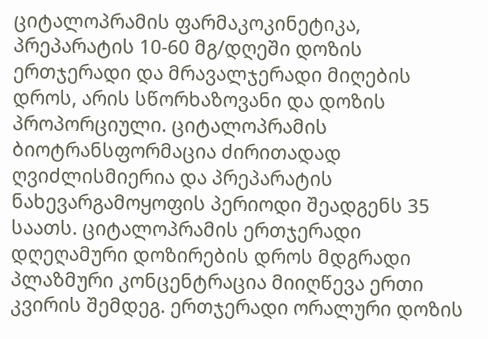ციტალოპრამის ფარმაკოკინეტიკა, პრეპარატის 10-60 მგ/დღეში დოზის ერთჯერადი და მრავალჯერადი მიღების დროს, არის სწორხაზოვანი და დოზის პროპორციული. ციტალოპრამის ბიოტრანსფორმაცია ძირითადად ღვიძლისმიერია და პრეპარატის ნახევარგამოყოფის პერიოდი შეადგენს 35 საათს. ციტალოპრამის ერთჯერადი დღეღამური დოზირების დროს მდგრადი პლაზმური კონცენტრაცია მიიღწევა ერთი კვირის შემდეგ. ერთჯერადი ორალური დოზის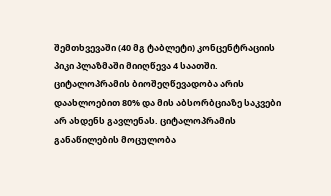შემთხვევაში (40 მგ ტაბლეტი) კონცენტრაციის პიკი პლაზმაში მიიღწევა 4 საათში. ციტალოპრამის ბიოშეღწევადობა არის დაახლოებით 80% და მის აბსორბციაზე საკვები არ ახდენს გავლენას. ციტალოპრამის განაწილების მოცულობა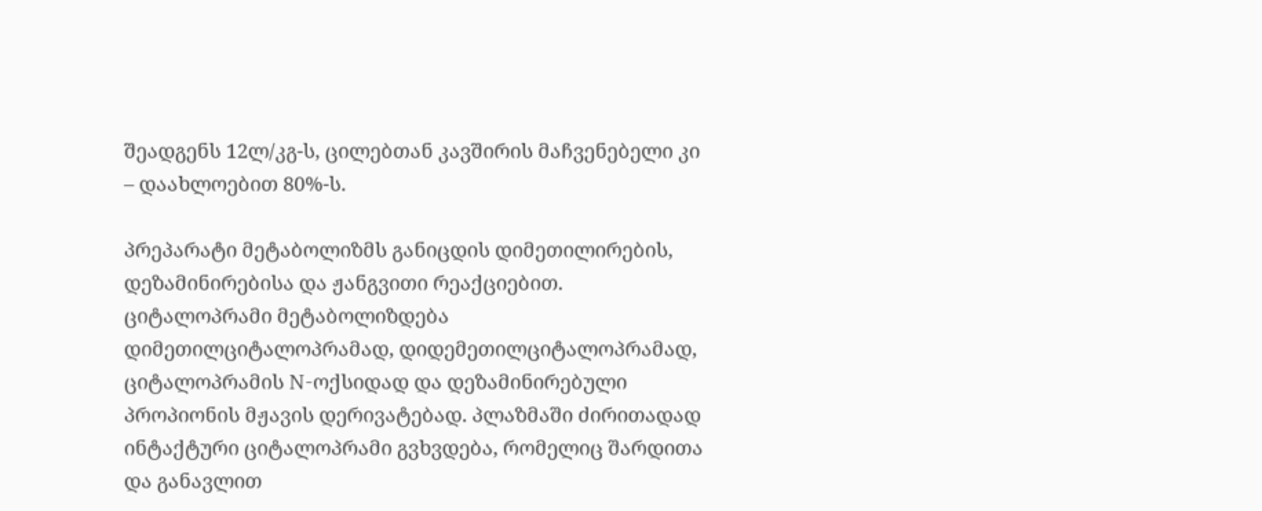შეადგენს 12ლ/კგ-ს, ცილებთან კავშირის მაჩვენებელი კი – დაახლოებით 80%-ს.

პრეპარატი მეტაბოლიზმს განიცდის დიმეთილირების, დეზამინირებისა და ჟანგვითი რეაქციებით. ციტალოპრამი მეტაბოლიზდება დიმეთილციტალოპრამად, დიდემეთილციტალოპრამად, ციტალოპრამის N-ოქსიდად და დეზამინირებული პროპიონის მჟავის დერივატებად. პლაზმაში ძირითადად ინტაქტური ციტალოპრამი გვხვდება, რომელიც შარდითა და განავლით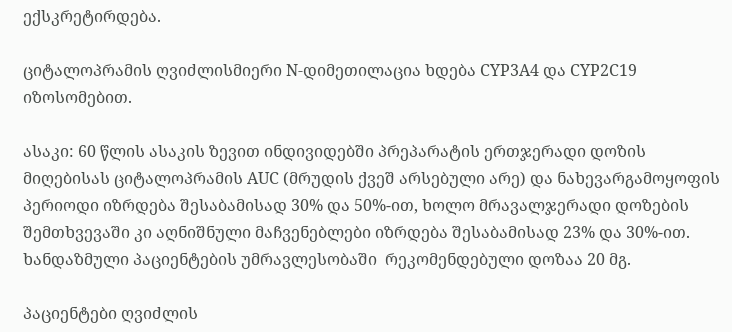ექსკრეტირდება.

ციტალოპრამის ღვიძლისმიერი N-დიმეთილაცია ხდება CYP3A4 და CYP2C19 იზოსომებით.

ასაკი: 60 წლის ასაკის ზევით ინდივიდებში პრეპარატის ერთჯერადი დოზის მიღებისას ციტალოპრამის AUC (მრუდის ქვეშ არსებული არე) და ნახევარგამოყოფის პერიოდი იზრდება შესაბამისად 30% და 50%-ით, ხოლო მრავალჯერადი დოზების შემთხვევაში კი აღნიშნული მაჩვენებლები იზრდება შესაბამისად 23% და 30%-ით. ხანდაზმული პაციენტების უმრავლესობაში  რეკომენდებული დოზაა 20 მგ.

პაციენტები ღვიძლის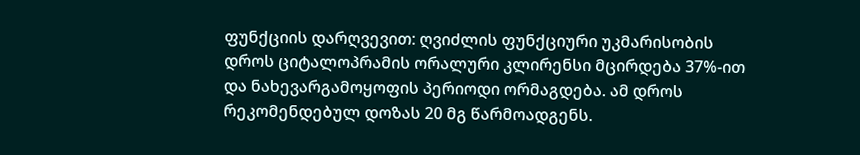ფუნქციის დარღვევით: ღვიძლის ფუნქციური უკმარისობის დროს ციტალოპრამის ორალური კლირენსი მცირდება 37%-ით და ნახევარგამოყოფის პერიოდი ორმაგდება. ამ დროს რეკომენდებულ დოზას 20 მგ წარმოადგენს.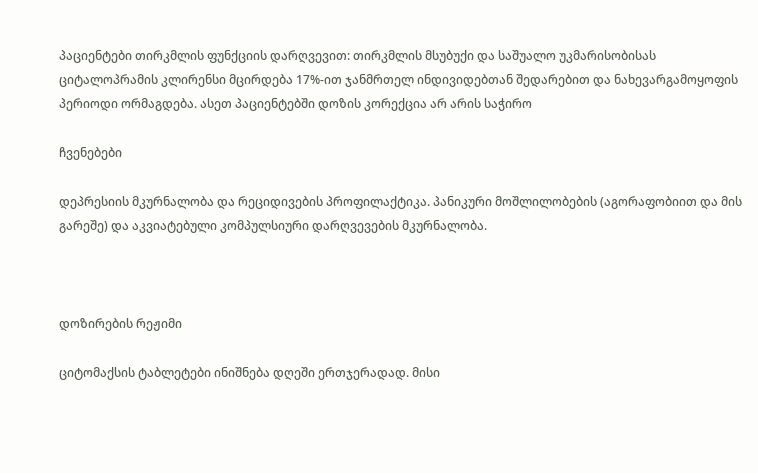პაციენტები თირკმლის ფუნქციის დარღვევით: თირკმლის მსუბუქი და საშუალო უკმარისობისას ციტალოპრამის კლირენსი მცირდება 17%-ით ჯანმრთელ ინდივიდებთან შედარებით და ნახევარგამოყოფის პერიოდი ორმაგდება. ასეთ პაციენტებში დოზის კორექცია არ არის საჭირო

ჩვენებები

დეპრესიის მკურნალობა და რეციდივების პროფილაქტიკა. პანიკური მოშლილობების (აგორაფობიით და მის გარეშე) და აკვიატებული კომპულსიური დარღვევების მკურნალობა.



დოზირების რეჟიმი

ციტომაქსის ტაბლეტები ინიშნება დღეში ერთჯერადად. მისი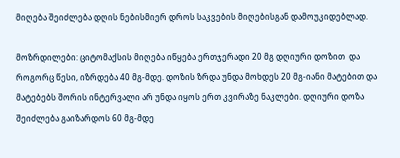მიღება შეიძლება დღის ნებისმიერ დროს საკვების მიღებისგან დამოუკიდებლად.

მოზრდილები: ციტომაქსის მიღება იწყება ერთჯერადი 20 მგ დღიური დოზით  და როგორც წესი, იზრდება 40 მგ-მდე. დოზის ზრდა უნდა მოხდეს 20 მგ-იანი მატებით და მატებებს შორის ინტერვალი არ უნდა იყოს ერთ კვირაზე ნაკლები. დღიური დოზა შეიძლება გაიზარდოს 60 მგ-მდე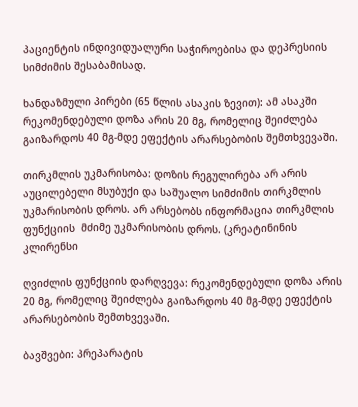პაციენტის ინდივიდუალური საჭიროებისა და დეპრესიის სიმძიმის შესაბამისად.

ხანდაზმული პირები (65 წლის ასაკის ზევით): ამ ასაკში რეკომენდებული დოზა არის 20 მგ, რომელიც შეიძლება გაიზარდოს 40 მგ-მდე ეფექტის არარსებობის შემთხვევაში.

თირკმლის უკმარისობა: დოზის რეგულირება არ არის აუცილებელი მსუბუქი და საშუალო სიმძიმის თირკმლის უკმარისობის დროს. არ არსებობს ინფორმაცია თირკმლის ფუნქციის  მძიმე უკმარისობის დროს. (კრეატინინის კლირენსი

ღვიძლის ფუნქციის დარღვევა: რეკომენდებული დოზა არის 20 მგ, რომელიც შეიძლება გაიზარდოს 40 მგ-მდე ეფექტის არარსებობის შემთხვევაში.

ბავშვები: პრეპარატის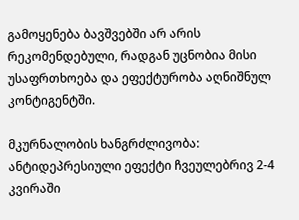გამოყენება ბავშვებში არ არის რეკომენდებული, რადგან უცნობია მისი უსაფრთხოება და ეფექტურობა აღნიშნულ კონტიგენტში.

მკურნალობის ხანგრძლივობა: ანტიდეპრესიული ეფექტი ჩვეულებრივ 2-4 კვირაში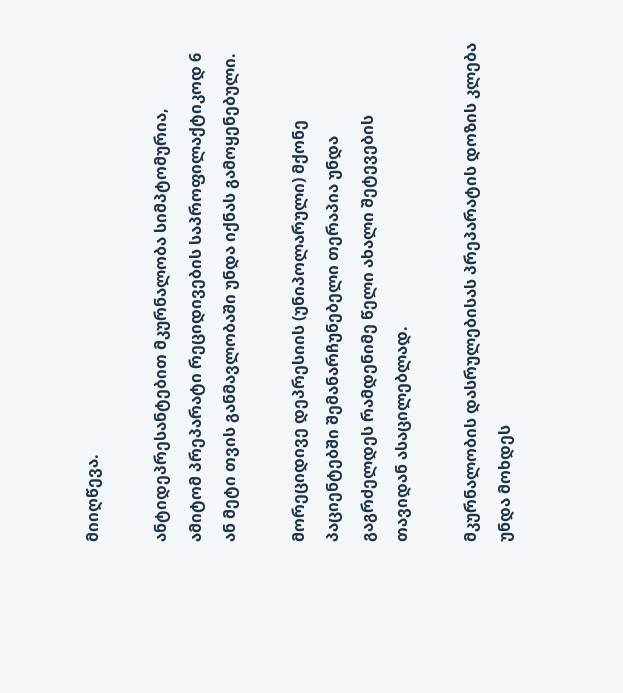მიიღწევა.

ანტიდეპრესანტებით მკურნალობა სიმპტომურია, ამიტომ პრეპარატი რეციდივების საპროფილაქტიკოდ 6 ან მეტი თვის განმავლობაში უნდა იქნას გამოყენებული.

მორეციდივე დეპრესიის (უნიპოლარული) მქონე პაციენტებში შემანარჩუნებელი თერაპია უნდა გაგრძელდეს რამდენიმე წელი ახალი შეტევების თავიდან ასაცილებლად.

მკურნალობის დასრულებისას პრეპარატის დოზის კლება უნდა მოხდეს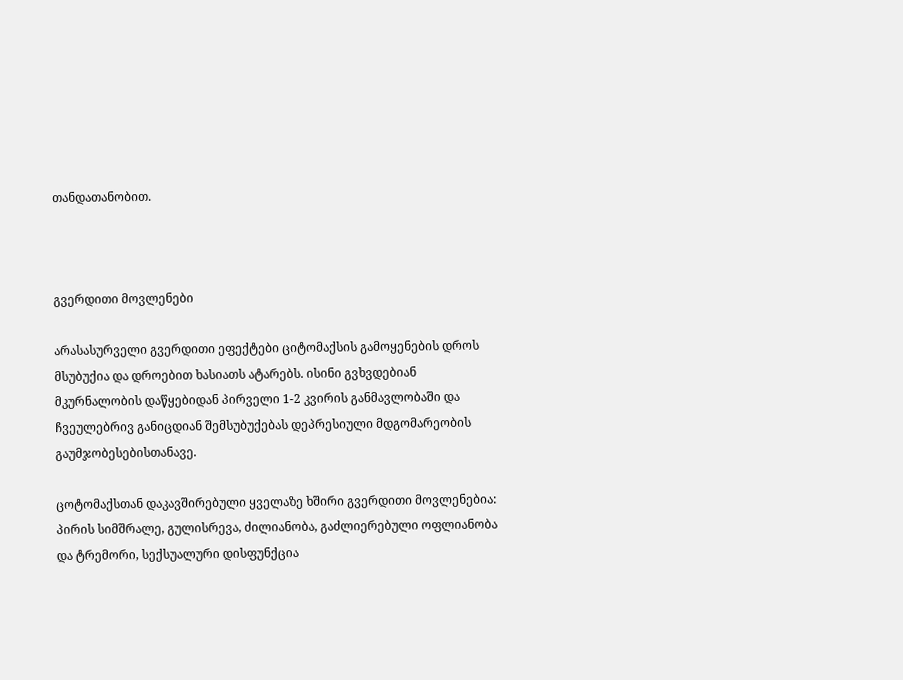თანდათანობით.



გვერდითი მოვლენები

არასასურველი გვერდითი ეფექტები ციტომაქსის გამოყენების დროს მსუბუქია და დროებით ხასიათს ატარებს. ისინი გვხვდებიან მკურნალობის დაწყებიდან პირველი 1-2 კვირის განმავლობაში და ჩვეულებრივ განიცდიან შემსუბუქებას დეპრესიული მდგომარეობის გაუმჯობესებისთანავე.

ცოტომაქსთან დაკავშირებული ყველაზე ხშირი გვერდითი მოვლენებია: პირის სიმშრალე, გულისრევა, ძილიანობა, გაძლიერებული ოფლიანობა და ტრემორი, სექსუალური დისფუნქცია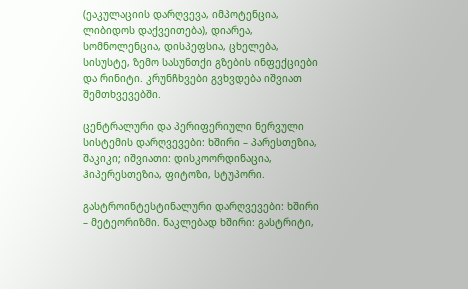(ეაკულაციის დარღვევა, იმპოტენცია, ლიბიდოს დაქვეითება), დიარეა, სომნოლენცია, დისპეფსია, ცხელება, სისუსტე, ზემო სასუნთქი გზების ინფექციები და რინიტი. კრუნჩხვები გვხვდება იშვიათ შემთხვევებში.

ცენტრალური და პერიფერიული ნერვული სისტემის დარღვევები: ხშირი – პარესთეზია, შაკიკი; იშვიათი: დისკოორდინაცია, ჰიპერესთეზია, ფიტოზი, სტუპორი.

გასტროინტესტინალური დარღვევები: ხშირი – მეტეორიზმი. ნაკლებად ხშირი: გასტრიტი,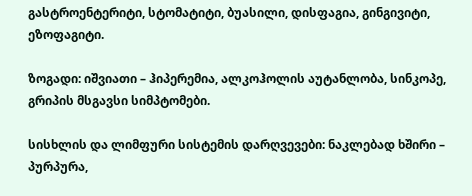გასტროენტერიტი, სტომატიტი, ბუასილი, დისფაგია, გინგივიტი, ეზოფაგიტი.

ზოგადი: იშვიათი – ჰიპერემია, ალკოჰოლის აუტანლობა, სინკოპე, გრიპის მსგავსი სიმპტომები.

სისხლის და ლიმფური სისტემის დარღვევები: ნაკლებად ხშირი – პურპურა,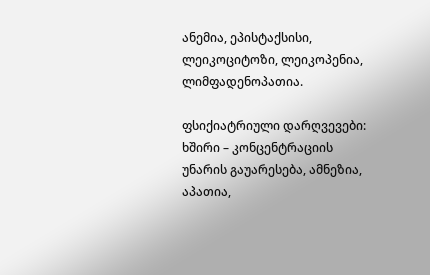ანემია, ეპისტაქსისი, ლეიკოციტოზი, ლეიკოპენია, ლიმფადენოპათია.

ფსიქიატრიული დარღვევები: ხშირი – კონცენტრაციის უნარის გაუარესება, ამნეზია, აპათია,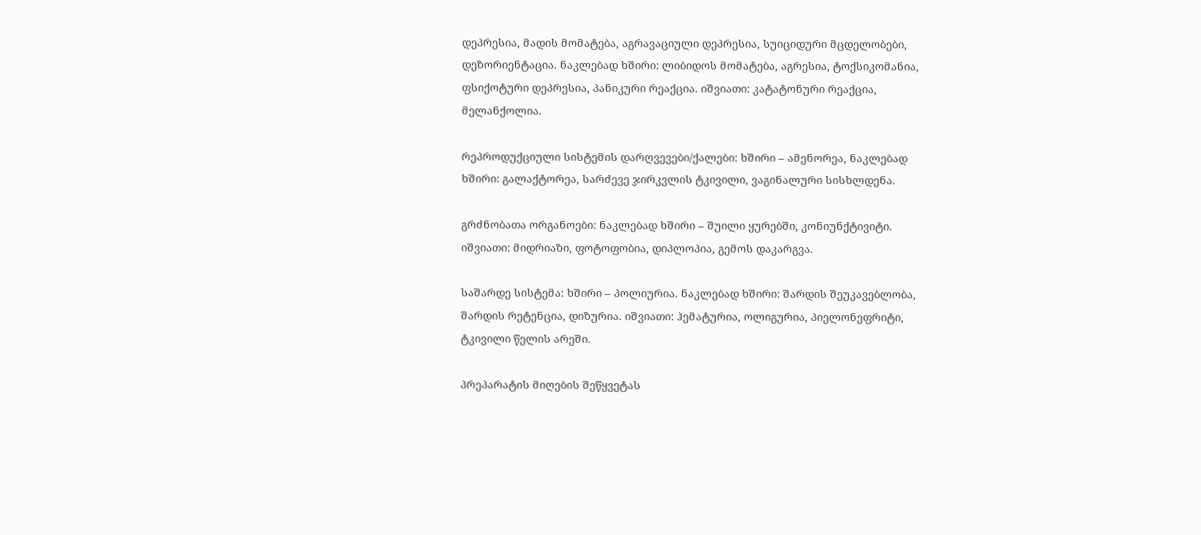დეპრესია, მადის მომატება, აგრავაციული დეპრესია, სუიციდური მცდელობები, დეზორიენტაცია. ნაკლებად ხშირი: ლიბიდოს მომატება, აგრესია, ტოქსიკომანია, ფსიქოტური დეპრესია, პანიკური რეაქცია. იშვიათი: კატატონური რეაქცია, მელანქოლია.

რეპროდუქციული სისტემის დარღვევები/ქალები: ხშირი – ამენორეა, ნაკლებად ხშირი: გალაქტორეა, სარძევე ჯირკვლის ტკივილი, ვაგინალური სისხლდენა.

გრძნობათა ორგანოები: ნაკლებად ხშირი – შუილი ყურებში, კონიუნქტივიტი. იშვიათი: მიდრიაზი, ფოტოფობია, დიპლოპია, გემოს დაკარგვა.

საშარდე სისტემა: ხშირი – პოლიურია. ნაკლებად ხშირი: შარდის შეუკავებლობა, შარდის რეტენცია, დიზურია. იშვიათი: ჰემატურია, ოლიგურია, პიელონეფრიტი, ტკივილი წელის არეში.

პრეპარატის მიღების შეწყვეტას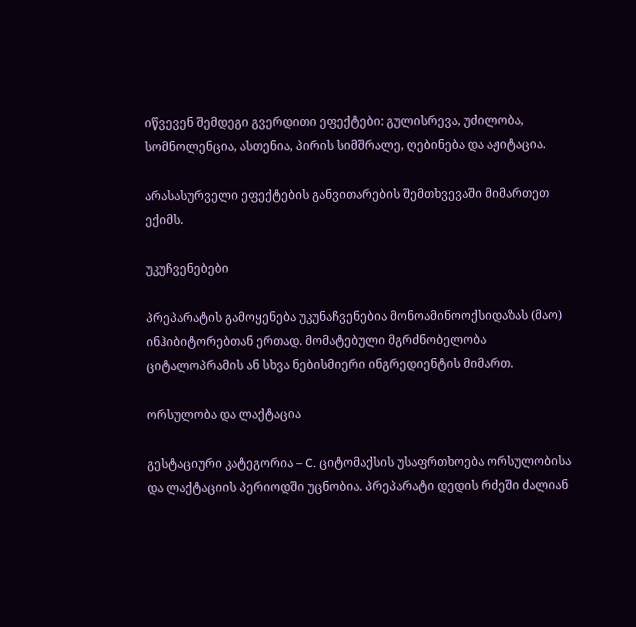იწვევენ შემდეგი გვერდითი ეფექტები: გულისრევა, უძილობა, სომნოლენცია, ასთენია, პირის სიმშრალე, ღებინება და აჟიტაცია.

არასასურველი ეფექტების განვითარების შემთხვევაში მიმართეთ ექიმს.

უკუჩვენებები

პრეპარატის გამოყენება უკუნაჩვენებია მონოამინოოქსიდაზას (მაო) ინჰიბიტორებთან ერთად. მომატებული მგრძნობელობა ციტალოპრამის ან სხვა ნებისმიერი ინგრედიენტის მიმართ.

ორსულობა და ლაქტაცია

გესტაციური კატეგორია – C. ციტომაქსის უსაფრთხოება ორსულობისა და ლაქტაციის პერიოდში უცნობია. პრეპარატი დედის რძეში ძალიან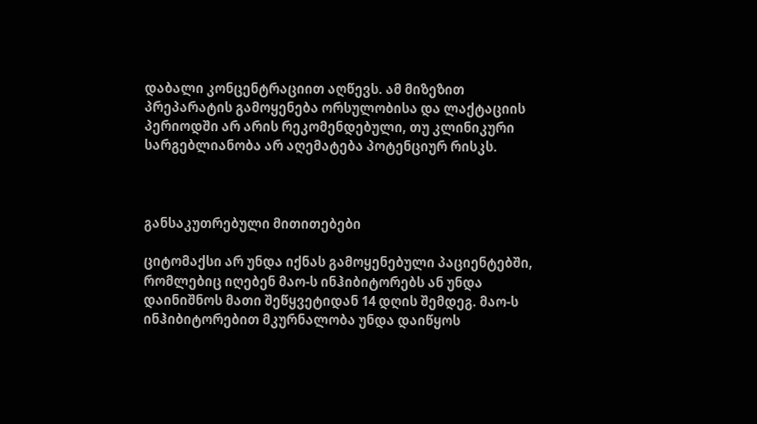დაბალი კონცენტრაციით აღწევს. ამ მიზეზით პრეპარატის გამოყენება ორსულობისა და ლაქტაციის პერიოდში არ არის რეკომენდებული, თუ კლინიკური სარგებლიანობა არ აღემატება პოტენციურ რისკს.



განსაკუთრებული მითითებები

ციტომაქსი არ უნდა იქნას გამოყენებული პაციენტებში, რომლებიც იღებენ მაო-ს ინჰიბიტორებს ან უნდა დაინიშნოს მათი შეწყვეტიდან 14 დღის შემდეგ. მაო-ს ინჰიბიტორებით მკურნალობა უნდა დაიწყოს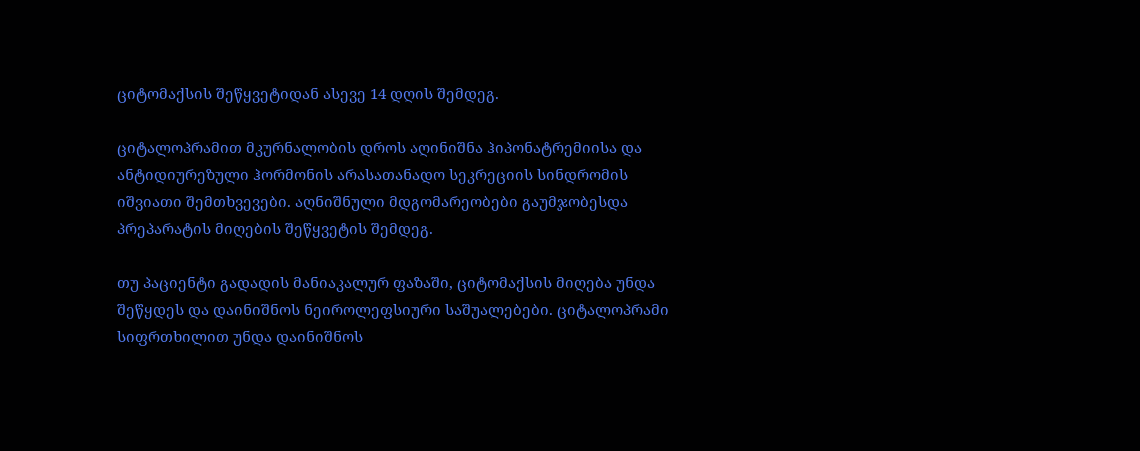ციტომაქსის შეწყვეტიდან ასევე 14 დღის შემდეგ.

ციტალოპრამით მკურნალობის დროს აღინიშნა ჰიპონატრემიისა და ანტიდიურეზული ჰორმონის არასათანადო სეკრეციის სინდრომის იშვიათი შემთხვევები. აღნიშნული მდგომარეობები გაუმჯობესდა პრეპარატის მიღების შეწყვეტის შემდეგ.

თუ პაციენტი გადადის მანიაკალურ ფაზაში, ციტომაქსის მიღება უნდა შეწყდეს და დაინიშნოს ნეიროლეფსიური საშუალებები. ციტალოპრამი სიფრთხილით უნდა დაინიშნოს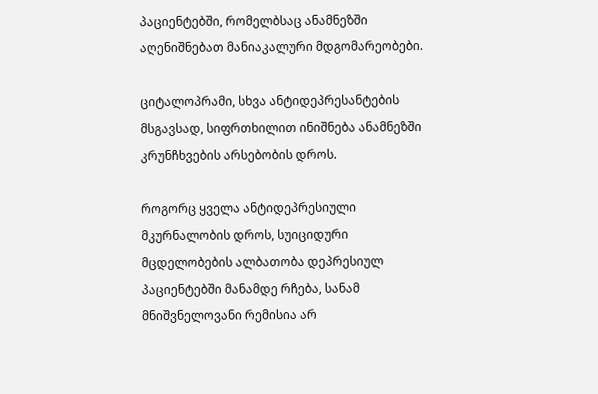პაციენტებში, რომელბსაც ანამნეზში აღენიშნებათ მანიაკალური მდგომარეობები.

ციტალოპრამი, სხვა ანტიდეპრესანტების მსგავსად, სიფრთხილით ინიშნება ანამნეზში კრუნჩხვების არსებობის დროს.

როგორც ყველა ანტიდეპრესიული მკურნალობის დროს, სუიციდური მცდელობების ალბათობა დეპრესიულ პაციენტებში მანამდე რჩება, სანამ მნიშვნელოვანი რემისია არ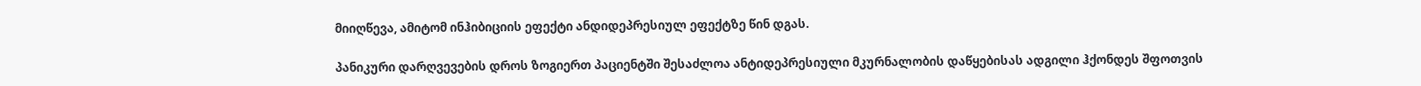მიიღწევა, ამიტომ ინჰიბიციის ეფექტი ანდიდეპრესიულ ეფექტზე წინ დგას.

პანიკური დარღვევების დროს ზოგიერთ პაციენტში შესაძლოა ანტიდეპრესიული მკურნალობის დაწყებისას ადგილი ჰქონდეს შფოთვის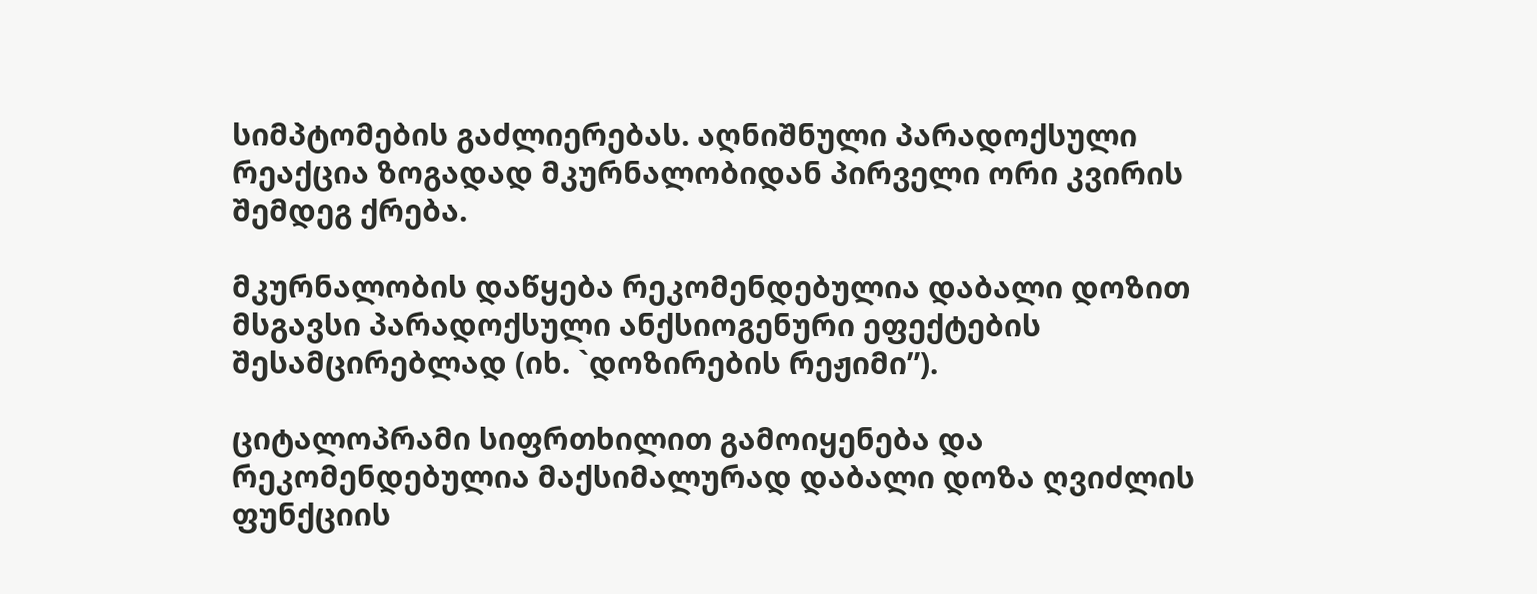სიმპტომების გაძლიერებას. აღნიშნული პარადოქსული რეაქცია ზოგადად მკურნალობიდან პირველი ორი კვირის შემდეგ ქრება.

მკურნალობის დაწყება რეკომენდებულია დაბალი დოზით მსგავსი პარადოქსული ანქსიოგენური ეფექტების შესამცირებლად (იხ. `დოზირების რეჟიმი”).

ციტალოპრამი სიფრთხილით გამოიყენება და რეკომენდებულია მაქსიმალურად დაბალი დოზა ღვიძლის ფუნქციის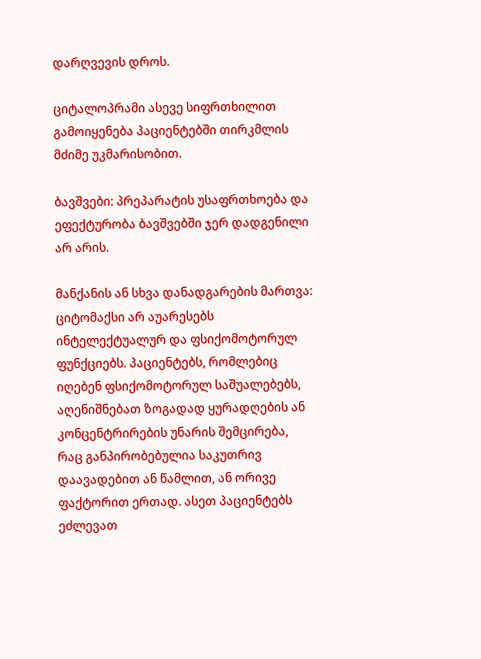დარღვევის დროს.

ციტალოპრამი ასევე სიფრთხილით გამოიყენება პაციენტებში თირკმლის მძიმე უკმარისობით.

ბავშვები: პრეპარატის უსაფრთხოება და ეფექტურობა ბავშვებში ჯერ დადგენილი არ არის.

მანქანის ან სხვა დანადგარების მართვა: ციტომაქსი არ აუარესებს ინტელექტუალურ და ფსიქომოტორულ ფუნქციებს. პაციენტებს, რომლებიც იღებენ ფსიქომოტორულ საშუალებებს, აღენიშნებათ ზოგადად ყურადღების ან კონცენტრირების უნარის შემცირება, რაც განპირობებულია საკუთრივ დაავადებით ან წამლით, ან ორივე ფაქტორით ერთად. ასეთ პაციენტებს ეძლევათ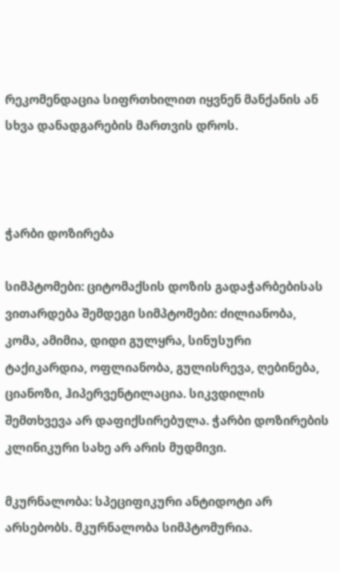რეკომენდაცია სიფრთხილით იყვნენ მანქანის ან სხვა დანადგარების მართვის დროს.



ჭარბი დოზირება

სიმპტომები: ციტომაქსის დოზის გადაჭარბებისას ვითარდება შემდეგი სიმპტომები: ძილიანობა, კომა, ამიმია, დიდი გულყრა, სინუსური ტაქიკარდია, ოფლიანობა, გულისრევა, ღებინება, ციანოზი, ჰიპერვენტილაცია. სიკვდილის შემთხვევა არ დაფიქსირებულა. ჭარბი დოზირების კლინიკური სახე არ არის მუდმივი.

მკურნალობა: სპეციფიკური ანტიდოტი არ არსებობს. მკურნალობა სიმპტომურია.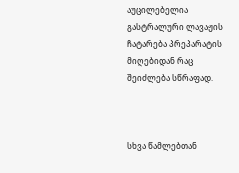აუცილებელია გასტრალური ლავაჟის ჩატარება პრეპარატის მიღებიდან რაც შეიძლება სწრაფად.



სხვა წამლებთან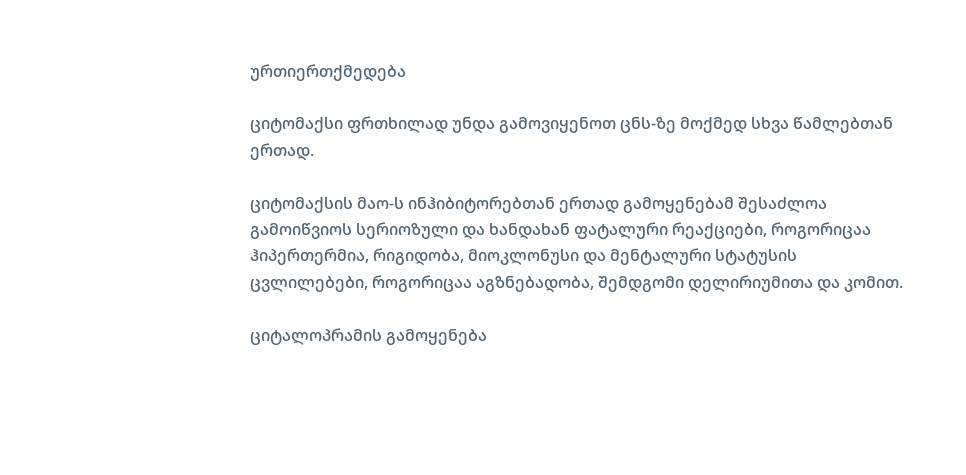ურთიერთქმედება

ციტომაქსი ფრთხილად უნდა გამოვიყენოთ ცნს-ზე მოქმედ სხვა წამლებთან ერთად.

ციტომაქსის მაო-ს ინჰიბიტორებთან ერთად გამოყენებამ შესაძლოა გამოიწვიოს სერიოზული და ხანდახან ფატალური რეაქციები, როგორიცაა ჰიპერთერმია, რიგიდობა, მიოკლონუსი და მენტალური სტატუსის ცვლილებები, როგორიცაა აგზნებადობა, შემდგომი დელირიუმითა და კომით.

ციტალოპრამის გამოყენება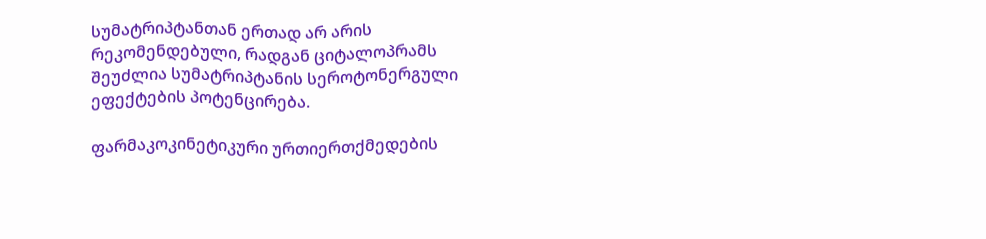სუმატრიპტანთან ერთად არ არის რეკომენდებული, რადგან ციტალოპრამს შეუძლია სუმატრიპტანის სეროტონერგული ეფექტების პოტენცირება.

ფარმაკოკინეტიკური ურთიერთქმედების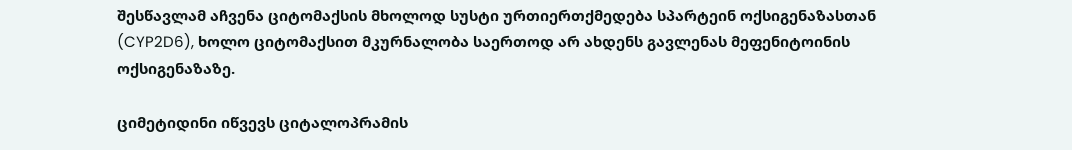შესწავლამ აჩვენა ციტომაქსის მხოლოდ სუსტი ურთიერთქმედება სპარტეინ ოქსიგენაზასთან (CYP2D6), ხოლო ციტომაქსით მკურნალობა საერთოდ არ ახდენს გავლენას მეფენიტოინის ოქსიგენაზაზე.

ციმეტიდინი იწვევს ციტალოპრამის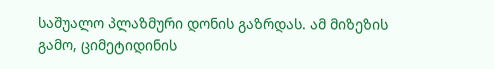საშუალო პლაზმური დონის გაზრდას. ამ მიზეზის გამო, ციმეტიდინის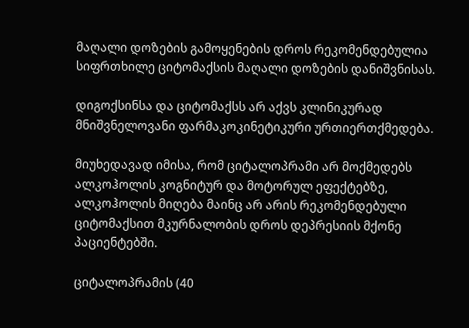მაღალი დოზების გამოყენების დროს რეკომენდებულია სიფრთხილე ციტომაქსის მაღალი დოზების დანიშვნისას.

დიგოქსინსა და ციტომაქსს არ აქვს კლინიკურად მნიშვნელოვანი ფარმაკოკინეტიკური ურთიერთქმედება.

მიუხედავად იმისა, რომ ციტალოპრამი არ მოქმედებს ალკოჰოლის კოგნიტურ და მოტორულ ეფექტებზე, ალკოჰოლის მიღება მაინც არ არის რეკომენდებული ციტომაქსით მკურნალობის დროს დეპრესიის მქონე პაციენტებში.

ციტალოპრამის (40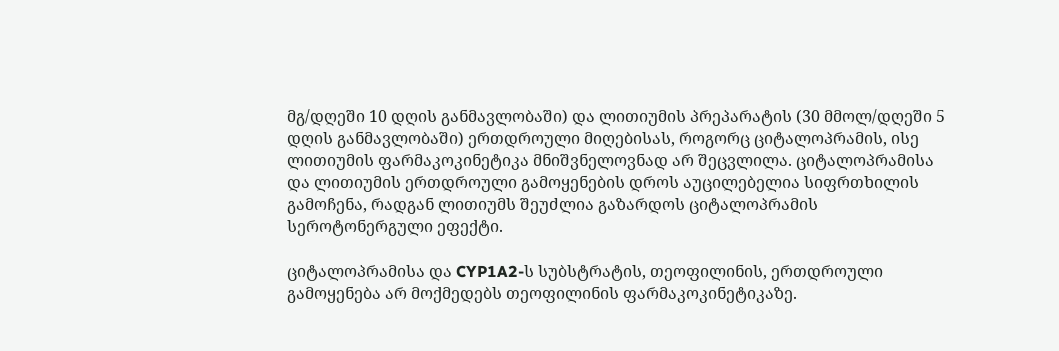მგ/დღეში 10 დღის განმავლობაში) და ლითიუმის პრეპარატის (30 მმოლ/დღეში 5 დღის განმავლობაში) ერთდროული მიღებისას, როგორც ციტალოპრამის, ისე ლითიუმის ფარმაკოკინეტიკა მნიშვნელოვნად არ შეცვლილა. ციტალოპრამისა და ლითიუმის ერთდროული გამოყენების დროს აუცილებელია სიფრთხილის გამოჩენა, რადგან ლითიუმს შეუძლია გაზარდოს ციტალოპრამის სეროტონერგული ეფექტი.

ციტალოპრამისა და CYP1A2-ს სუბსტრატის, თეოფილინის, ერთდროული გამოყენება არ მოქმედებს თეოფილინის ფარმაკოკინეტიკაზე.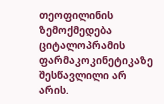თეოფილინის ზემოქმედება ციტალოპრამის ფარმაკოკინეტიკაზე  შესწავლილი არ არის.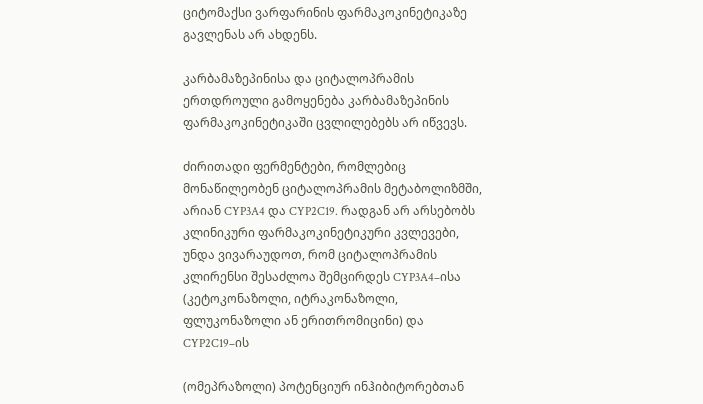ციტომაქსი ვარფარინის ფარმაკოკინეტიკაზე გავლენას არ ახდენს.

კარბამაზეპინისა და ციტალოპრამის ერთდროული გამოყენება კარბამაზეპინის ფარმაკოკინეტიკაში ცვლილებებს არ იწვევს.

ძირითადი ფერმენტები, რომლებიც მონაწილეობენ ციტალოპრამის მეტაბოლიზმში, არიან CYP3A4 და CYP2C19. რადგან არ არსებობს კლინიკური ფარმაკოკინეტიკური კვლევები, უნდა ვივარაუდოთ, რომ ციტალოპრამის კლირენსი შესაძლოა შემცირდეს CYP3A4–ისა (კეტოკონაზოლი, იტრაკონაზოლი, ფლუკონაზოლი ან ერითრომიცინი) და  CYP2C19–ის

(ომეპრაზოლი) პოტენციურ ინჰიბიტორებთან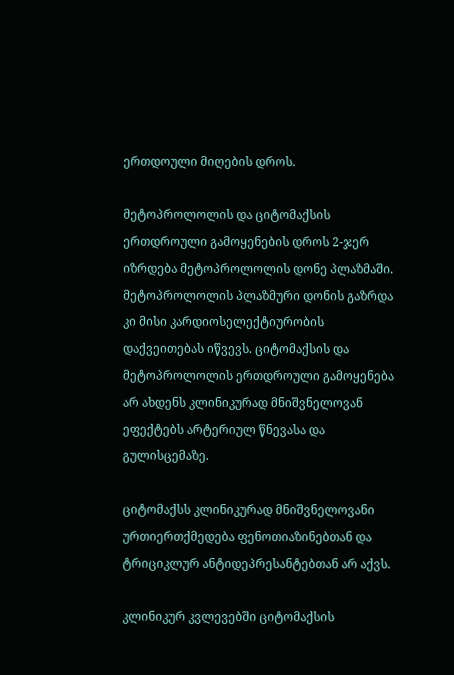ერთდოული მიღების დროს.

მეტოპროლოლის და ციტომაქსის ერთდროული გამოყენების დროს 2-ჯერ იზრდება მეტოპროლოლის დონე პლაზმაში. მეტოპროლოლის პლაზმური დონის გაზრდა კი მისი კარდიოსელექტიურობის დაქვეითებას იწვევს. ციტომაქსის და მეტოპროლოლის ერთდროული გამოყენება არ ახდენს კლინიკურად მნიშვნელოვან ეფექტებს არტერიულ წნევასა და გულისცემაზე.

ციტომაქსს კლინიკურად მნიშვნელოვანი ურთიერთქმედება ფენოთიაზინებთან და ტრიციკლურ ანტიდეპრესანტებთან არ აქვს.

კლინიკურ კვლევებში ციტომაქსის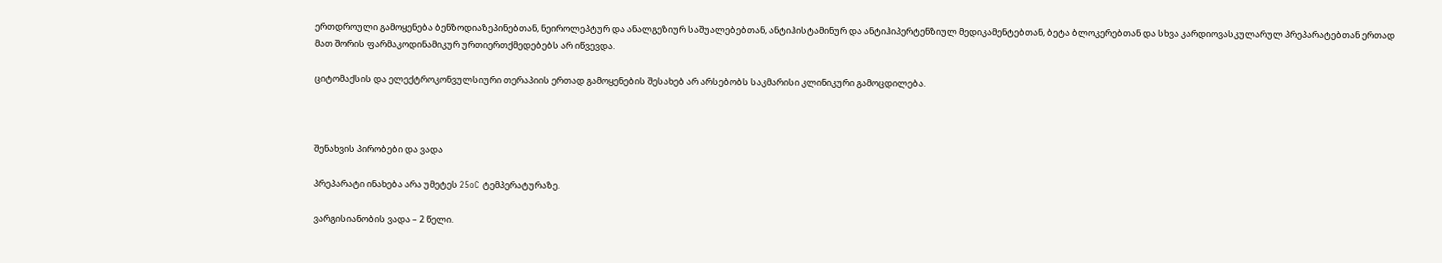ერთდროული გამოყენება ბენზოდიაზეპინებთან, ნეიროლეპტურ და ანალგეზიურ საშუალებებთან, ანტიჰისტამინურ და ანტიჰიპერტენზიულ მედიკამენტებთან, ბეტა ბლოკერებთან და სხვა კარდიოვასკულარულ პრეპარატებთან ერთად მათ შორის ფარმაკოდინამიკურ ურთიერთქმედებებს არ იწვევდა.

ციტომაქსის და ელექტროკონვულსიური თერაპიის ერთად გამოყენების შესახებ არ არსებობს საკმარისი კლინიკური გამოცდილება.



შენახვის პირობები და ვადა

პრეპარატი ინახება არა უმეტეს 25oC ტემპერატურაზე.

ვარგისიანობის ვადა – 2 წელი.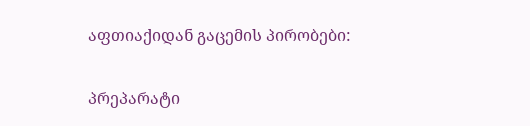აფთიაქიდან გაცემის პირობები:

პრეპარატი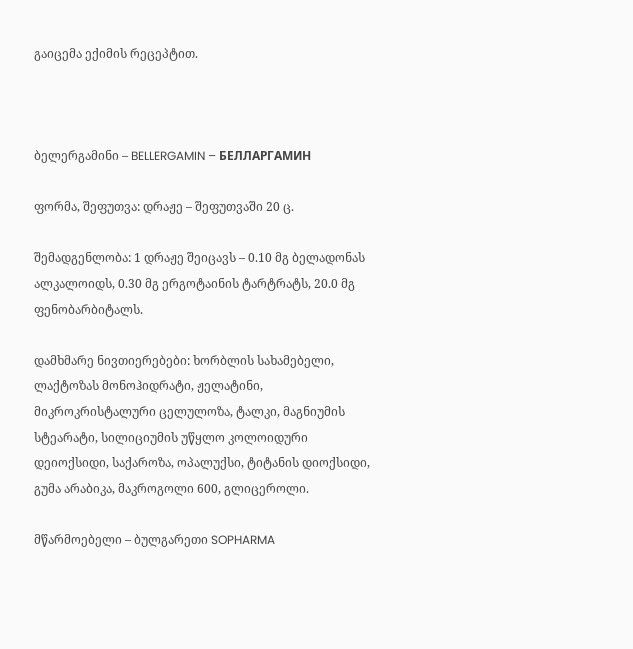გაიცემა ექიმის რეცეპტით.



ბელერგამინი – BELLERGAMIN – БЕЛЛАРГАМИН

ფორმა, შეფუთვა: დრაჟე – შეფუთვაში 20 ც.

შემადგენლობა: 1 დრაჟე შეიცავს – 0.10 მგ ბელადონას ალკალოიდს, 0.30 მგ ერგოტაინის ტარტრატს, 20.0 მგ ფენობარბიტალს.

დამხმარე ნივთიერებები: ხორბლის სახამებელი, ლაქტოზას მონოჰიდრატი, ჟელატინი, მიკროკრისტალური ცელულოზა, ტალკი, მაგნიუმის სტეარატი, სილიციუმის უწყლო კოლოიდური დეიოქსიდი, საქაროზა, ოპალუქსი, ტიტანის დიოქსიდი, გუმა არაბიკა, მაკროგოლი 600, გლიცეროლი.

მწარმოებელი – ბულგარეთი SOPHARMA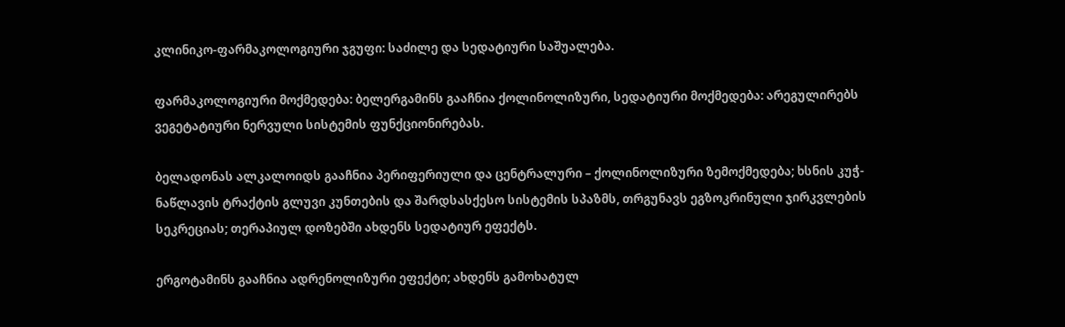კლინიკო-ფარმაკოლოგიური ჯგუფი: საძილე და სედატიური საშუალება.

ფარმაკოლოგიური მოქმედება: ბელერგამინს გააჩნია ქოლინოლიზური, სედატიური მოქმედება: არეგულირებს ვეგეტატიური ნერვული სისტემის ფუნქციონირებას.

ბელადონას ალკალოიდს გააჩნია პერიფერიული და ცენტრალური – ქოლინოლიზური ზემოქმედება; ხსნის კუჭ-ნაწლავის ტრაქტის გლუვი კუნთების და შარდსასქესო სისტემის სპაზმს, თრგუნავს ეგზოკრინული ჯირკვლების სეკრეციას; თერაპიულ დოზებში ახდენს სედატიურ ეფექტს.

ერგოტამინს გააჩნია ადრენოლიზური ეფექტი; ახდენს გამოხატულ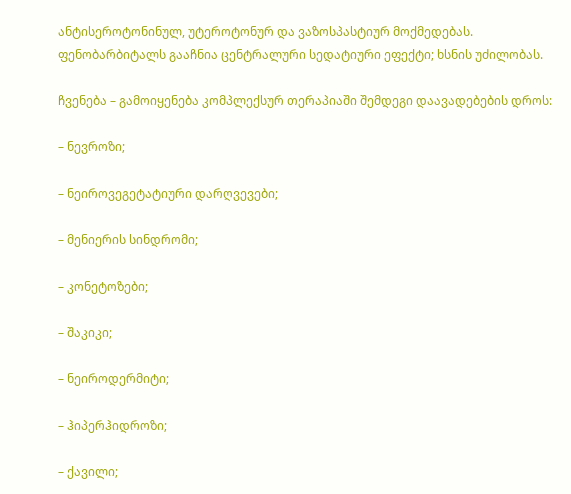ანტისეროტონინულ, უტეროტონურ და ვაზოსპასტიურ მოქმედებას. ფენობარბიტალს გააჩნია ცენტრალური სედატიური ეფექტი; ხსნის უძილობას.

ჩვენება – გამოიყენება კომპლექსურ თერაპიაში შემდეგი დაავადებების დროს:

– ნევროზი;

– ნეიროვეგეტატიური დარღვევები;

– მენიერის სინდრომი;

– კონეტოზები;

– შაკიკი;

– ნეიროდერმიტი;

– ჰიპერჰიდროზი;

– ქავილი;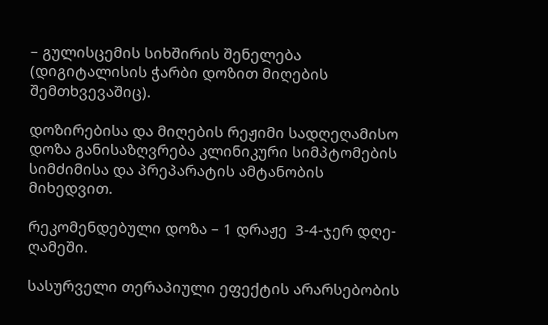– გულისცემის სიხშირის შენელება (დიგიტალისის ჭარბი დოზით მიღების შემთხვევაშიც).

დოზირებისა და მიღების რეჟიმი სადღეღამისო დოზა განისაზღვრება კლინიკური სიმპტომების სიმძიმისა და პრეპარატის ამტანობის მიხედვით.

რეკომენდებული დოზა – 1 დრაჟე  3-4-ჯერ დღე-ღამეში.

სასურველი თერაპიული ეფექტის არარსებობის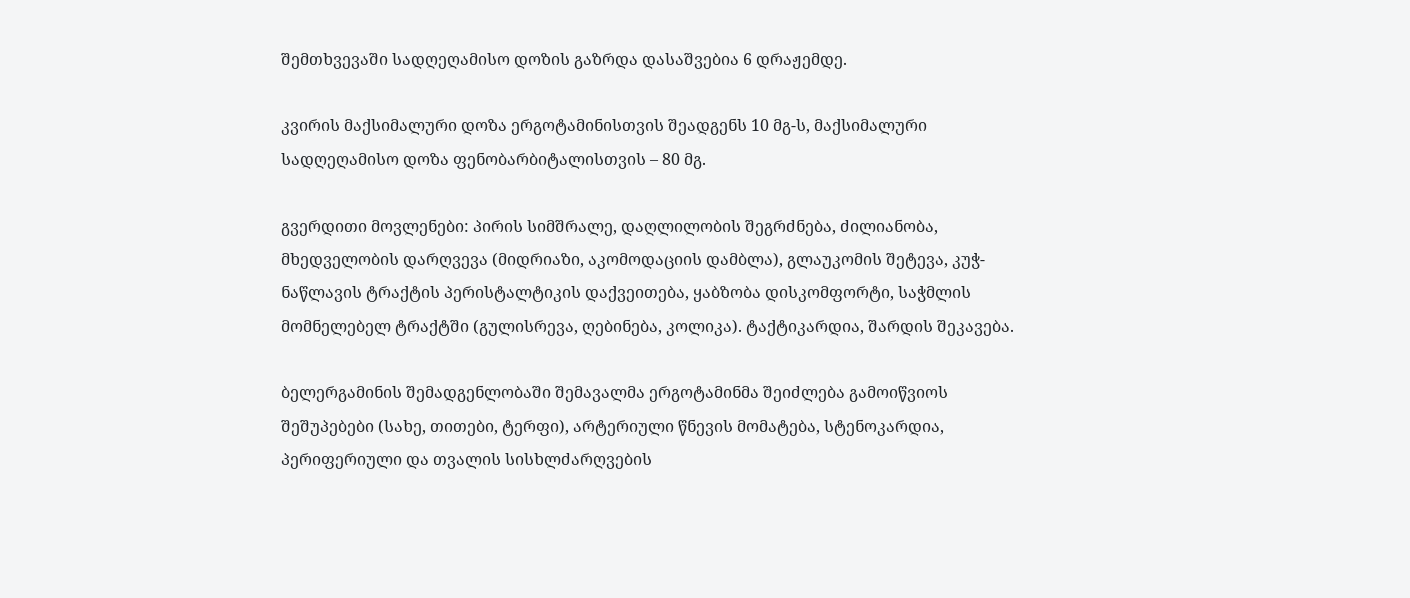შემთხვევაში სადღეღამისო დოზის გაზრდა დასაშვებია 6 დრაჟემდე.

კვირის მაქსიმალური დოზა ერგოტამინისთვის შეადგენს 10 მგ-ს, მაქსიმალური სადღეღამისო დოზა ფენობარბიტალისთვის – 80 მგ.

გვერდითი მოვლენები: პირის სიმშრალე, დაღლილობის შეგრძნება, ძილიანობა, მხედველობის დარღვევა (მიდრიაზი, აკომოდაციის დამბლა), გლაუკომის შეტევა, კუჭ-ნაწლავის ტრაქტის პერისტალტიკის დაქვეითება, ყაბზობა დისკომფორტი, საჭმლის მომნელებელ ტრაქტში (გულისრევა, ღებინება, კოლიკა). ტაქტიკარდია, შარდის შეკავება.

ბელერგამინის შემადგენლობაში შემავალმა ერგოტამინმა შეიძლება გამოიწვიოს შეშუპებები (სახე, თითები, ტერფი), არტერიული წნევის მომატება, სტენოკარდია, პერიფერიული და თვალის სისხლძარღვების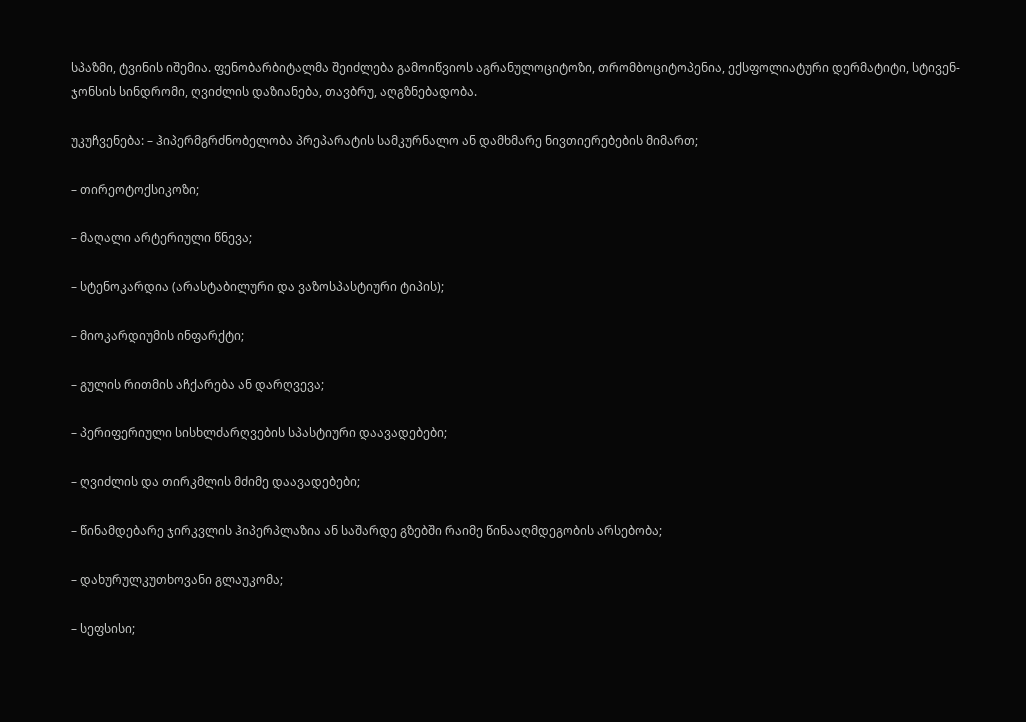სპაზმი, ტვინის იშემია. ფენობარბიტალმა შეიძლება გამოიწვიოს აგრანულოციტოზი, თრომბოციტოპენია, ექსფოლიატური დერმატიტი, სტივენ-ჯონსის სინდრომი, ღვიძლის დაზიანება, თავბრუ, აღგზნებადობა.

უკუჩვენება: – ჰიპერმგრძნობელობა პრეპარატის სამკურნალო ან დამხმარე ნივთიერებების მიმართ;

– თირეოტოქსიკოზი;

– მაღალი არტერიული წნევა;

– სტენოკარდია (არასტაბილური და ვაზოსპასტიური ტიპის);

– მიოკარდიუმის ინფარქტი;

– გულის რითმის აჩქარება ან დარღვევა;

– პერიფერიული სისხლძარღვების სპასტიური დაავადებები;

– ღვიძლის და თირკმლის მძიმე დაავადებები;

– წინამდებარე ჯირკვლის ჰიპერპლაზია ან საშარდე გზებში რაიმე წინააღმდეგობის არსებობა;

– დახურულკუთხოვანი გლაუკომა;

– სეფსისი;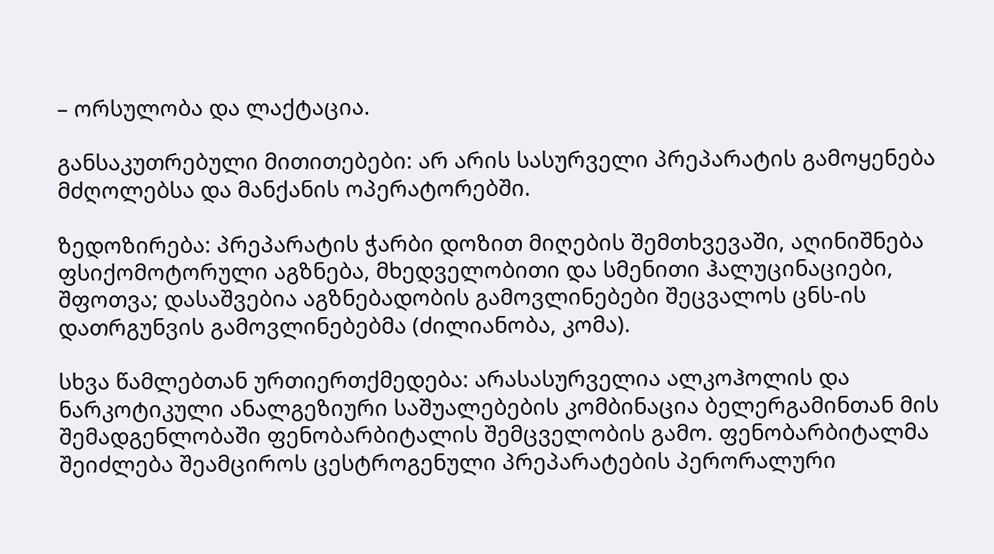– ორსულობა და ლაქტაცია.

განსაკუთრებული მითითებები: არ არის სასურველი პრეპარატის გამოყენება მძღოლებსა და მანქანის ოპერატორებში.

ზედოზირება: პრეპარატის ჭარბი დოზით მიღების შემთხვევაში, აღინიშნება ფსიქომოტორული აგზნება, მხედველობითი და სმენითი ჰალუცინაციები, შფოთვა; დასაშვებია აგზნებადობის გამოვლინებები შეცვალოს ცნს-ის დათრგუნვის გამოვლინებებმა (ძილიანობა, კომა).

სხვა წამლებთან ურთიერთქმედება: არასასურველია ალკოჰოლის და ნარკოტიკული ანალგეზიური საშუალებების კომბინაცია ბელერგამინთან მის შემადგენლობაში ფენობარბიტალის შემცველობის გამო. ფენობარბიტალმა შეიძლება შეამციროს ცესტროგენული პრეპარატების პერორალური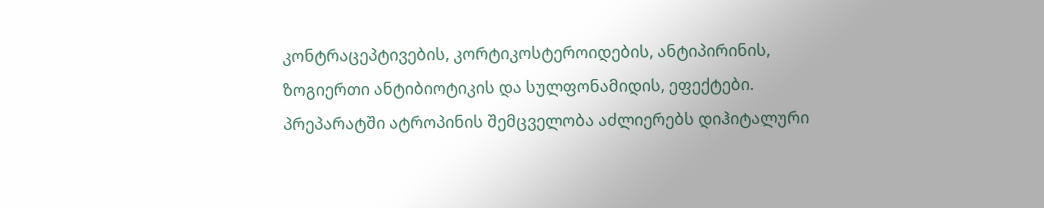კონტრაცეპტივების, კორტიკოსტეროიდების, ანტიპირინის, ზოგიერთი ანტიბიოტიკის და სულფონამიდის, ეფექტები. პრეპარატში ატროპინის შემცველობა აძლიერებს დიჰიტალური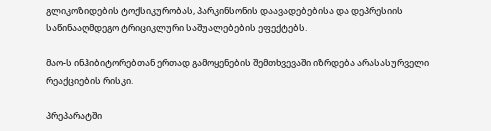გლიკოზიდების ტოქსიკურობას, პარკინსონის დაავადებებისა და დეპრესიის საწინააღმდეგო ტრიციკლური საშუალებების ეფექტებს.

მაო-ს ინჰიბიტორებთან ერთად გამოყენების შემთხვევაში იზრდება არასასურველი რეაქციების რისკი.

პრეპარატში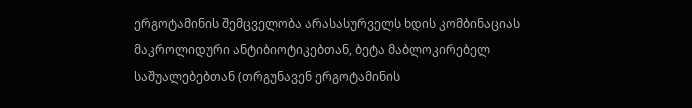ერგოტამინის შემცველობა არასასურველს ხდის კომბინაციას მაკროლიდური ანტიბიოტიკებთან, ბეტა მაბლოკირებელ საშუალებებთან (თრგუნავენ ერგოტამინის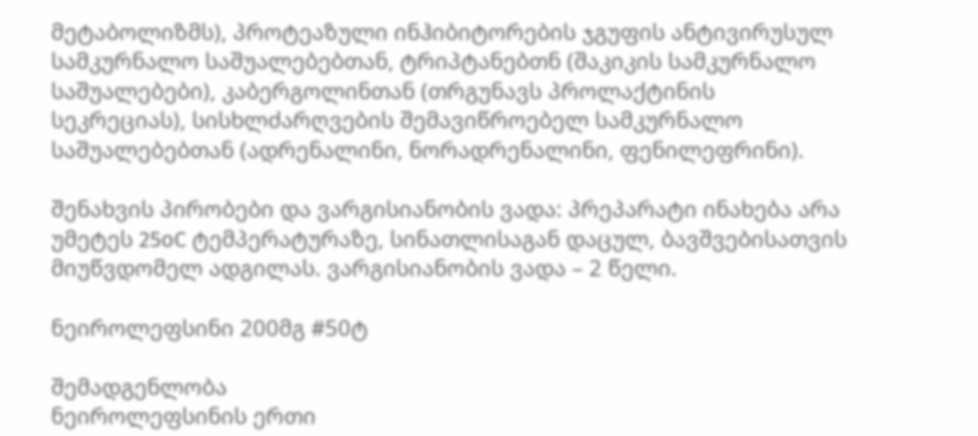მეტაბოლიზმს), პროტეაზული ინჰიბიტორების ჯგუფის ანტივირუსულ სამკურნალო საშუალებებთან, ტრიპტანებთნ (შაკიკის სამკურნალო საშუალებები), კაბერგოლინთან (თრგუნავს პროლაქტინის სეკრეციას), სისხლძარღვების შემავიწროებელ სამკურნალო საშუალებებთან (ადრენალინი, ნორადრენალინი, ფენილეფრინი).

შენახვის პირობები და ვარგისიანობის ვადა: პრეპარატი ინახება არა უმეტეს 25oC ტემპერატურაზე, სინათლისაგან დაცულ, ბავშვებისათვის მიუწვდომელ ადგილას. ვარგისიანობის ვადა – 2 წელი.

ნეიროლეფსინი 200მგ #50ტ

შემადგენლობა
ნეიროლეფსინის ერთი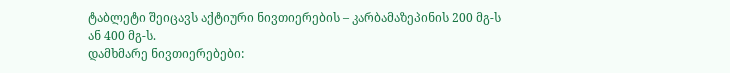ტაბლეტი შეიცავს აქტიური ნივთიერების – კარბამაზეპინის 200 მგ-ს ან 400 მგ-ს.
დამხმარე ნივთიერებები: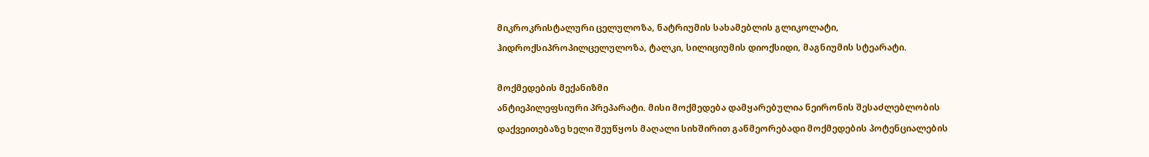მიკროკრისტალური ცელულოზა, ნატრიუმის სახამებლის გლიკოლატი, ჰიდროქსიპროპილცელულოზა, ტალკი, სილიციუმის დიოქსიდი, მაგნიუმის სტეარატი.

მოქმედების მექანიზმი
ანტიეპილეფსიური პრეპარატი. მისი მოქმედება დამყარებულია ნეირონის შესაძლებლობის დაქვეითებაზე ხელი შეუწყოს მაღალი სიხშირით განმეორებადი მოქმედების პოტენციალების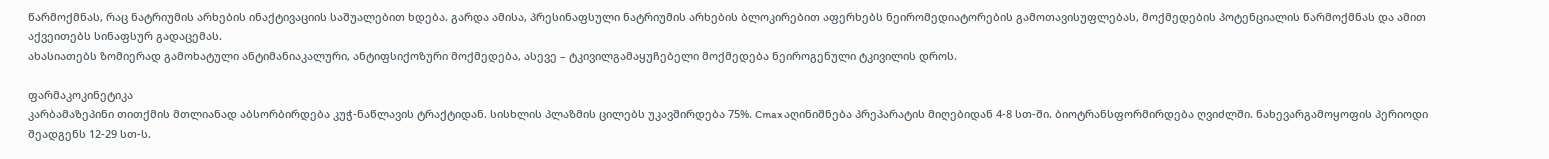წარმოქმნას, რაც ნატრიუმის არხების ინაქტივაციის საშუალებით ხდება. გარდა ამისა, პრესინაფსული ნატრიუმის არხების ბლოკირებით აფერხებს ნეირომედიატორების გამოთავისუფლებას, მოქმედების პოტენციალის წარმოქმნას და ამით აქვეითებს სინაფსურ გადაცემას.
ახასიათებს ზომიერად გამოხატული ანტიმანიაკალური, ანტიფსიქოზური მოქმედება, ასევე – ტკივილგამაყუჩებელი მოქმედება ნეიროგენული ტკივილის დროს.

ფარმაკოკინეტიკა
კარბამაზეპინი თითქმის მთლიანად აბსორბირდება კუჭ-ნაწლავის ტრაქტიდან. სისხლის პლაზმის ცილებს უკავშირდება 75%. Cmax აღინიშნება პრეპარატის მიღებიდან 4-8 სთ-ში. ბიოტრანსფორმირდება ღვიძლში. ნახევარგამოყოფის პერიოდი შეადგენს 12-29 სთ-ს.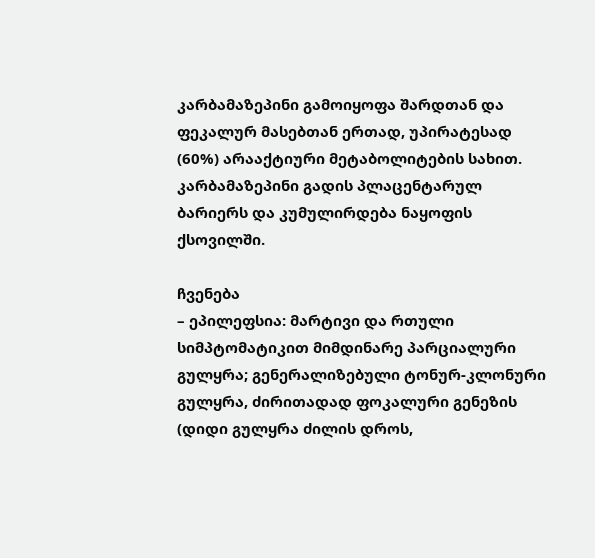კარბამაზეპინი გამოიყოფა შარდთან და ფეკალურ მასებთან ერთად, უპირატესად (60%) არააქტიური მეტაბოლიტების სახით.
კარბამაზეპინი გადის პლაცენტარულ ბარიერს და კუმულირდება ნაყოფის ქსოვილში.

ჩვენება
– ეპილეფსია: მარტივი და რთული სიმპტომატიკით მიმდინარე პარციალური გულყრა; გენერალიზებული ტონურ-კლონური გულყრა, ძირითადად ფოკალური გენეზის (დიდი გულყრა ძილის დროს,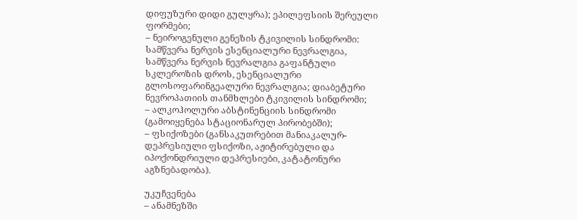დიფუზური დიდი გულყრა); ეპილეფსიის შერეული ფორმები;
– ნეიროგენული გენეზის ტკივილის სინდრომი: სამწვერა ნერვის ესენციალური ნევრალგია, სამწვერა ნერვის ნევრალგია გაფანტული სკლეროზის დროს, ესენციალური გლოსოფარინგეალური ნევრალგია; დიაბეტური ნევროპათიის თანმხლები ტკივილის სინდრომი;
– ალკოჰოლური აბსტინენციის სინდრომი (გამოიყენება სტაციონარულ პირობებში);
– ფსიქოზები (განსაკუთრებით მანიაკალურ-დეპრესიული ფსიქოზი, აჟიტირებული და იპოქონდრიული დეპრესიები, კატატონური აგზნებადობა).

უკუჩვენება
– ანამნეზში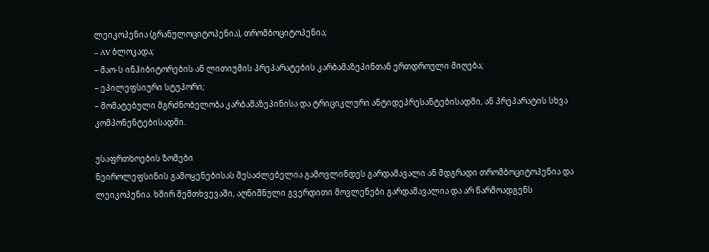ლეიკოპენია (გრანულოციტოპენია), თრომბოციტოპენია;
– AV ბლოკადა;
– მაო-ს ინჰიბიტორების ან ლითიუმის პრეპარატების კარბამაზეპინთან ერთდროული მიღება;
– ეპილეფსიური სტუპორი;
– მომატებული მგრძნობელობა კარბამაზეპინისა და ტრიციკლური ანტიდეპრესანტებისადმი, ან პრეპარატის სხვა კომპონენტებისადმი.

უსაფრთხოების ზომები
ნეიროლეფსინის გამოყენებისას შესაძლებელია გამოვლინდეს გარდამავალი ან მდგრადი თრომბოციტოპენია და ლეიკოპენია. ხშირ შემთხვევაში, აღნიშნული გვერდითი მოვლენები გარდამავალია და არ წარმოადგენს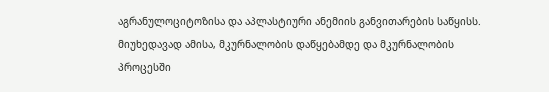აგრანულოციტოზისა და აპლასტიური ანემიის განვითარების საწყისს. მიუხედავად ამისა, მკურნალობის დაწყებამდე და მკურნალობის პროცესში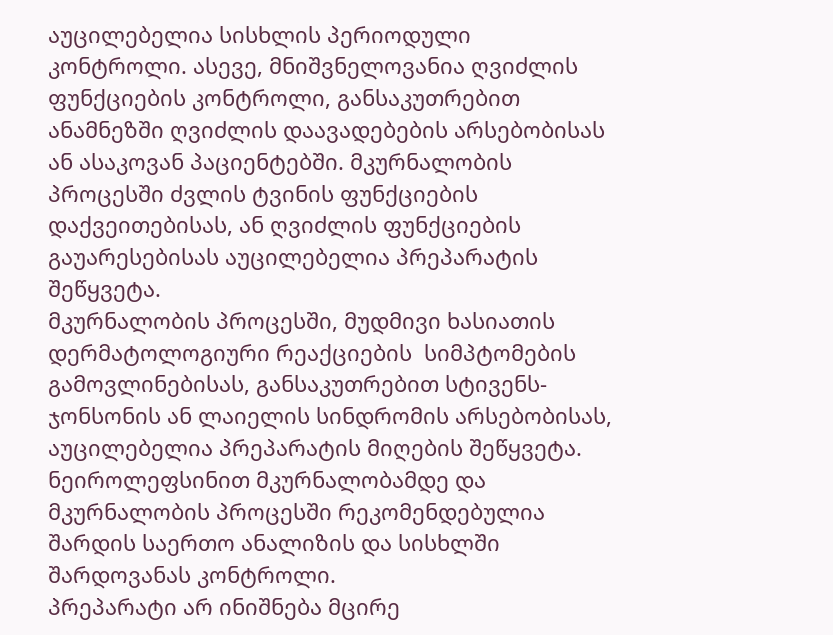აუცილებელია სისხლის პერიოდული კონტროლი. ასევე, მნიშვნელოვანია ღვიძლის ფუნქციების კონტროლი, განსაკუთრებით ანამნეზში ღვიძლის დაავადებების არსებობისას ან ასაკოვან პაციენტებში. მკურნალობის პროცესში ძვლის ტვინის ფუნქციების დაქვეითებისას, ან ღვიძლის ფუნქციების გაუარესებისას აუცილებელია პრეპარატის შეწყვეტა.
მკურნალობის პროცესში, მუდმივი ხასიათის დერმატოლოგიური რეაქციების  სიმპტომების გამოვლინებისას, განსაკუთრებით სტივენს-ჯონსონის ან ლაიელის სინდრომის არსებობისას, აუცილებელია პრეპარატის მიღების შეწყვეტა.
ნეიროლეფსინით მკურნალობამდე და მკურნალობის პროცესში რეკომენდებულია შარდის საერთო ანალიზის და სისხლში შარდოვანას კონტროლი.
პრეპარატი არ ინიშნება მცირე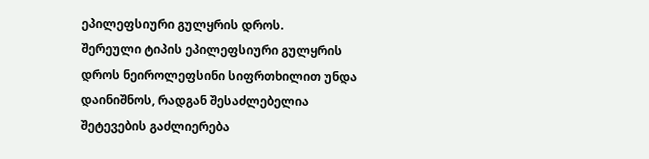ეპილეფსიური გულყრის დროს.
შერეული ტიპის ეპილეფსიური გულყრის დროს ნეიროლეფსინი სიფრთხილით უნდა დაინიშნოს, რადგან შესაძლებელია შეტევების გაძლიერება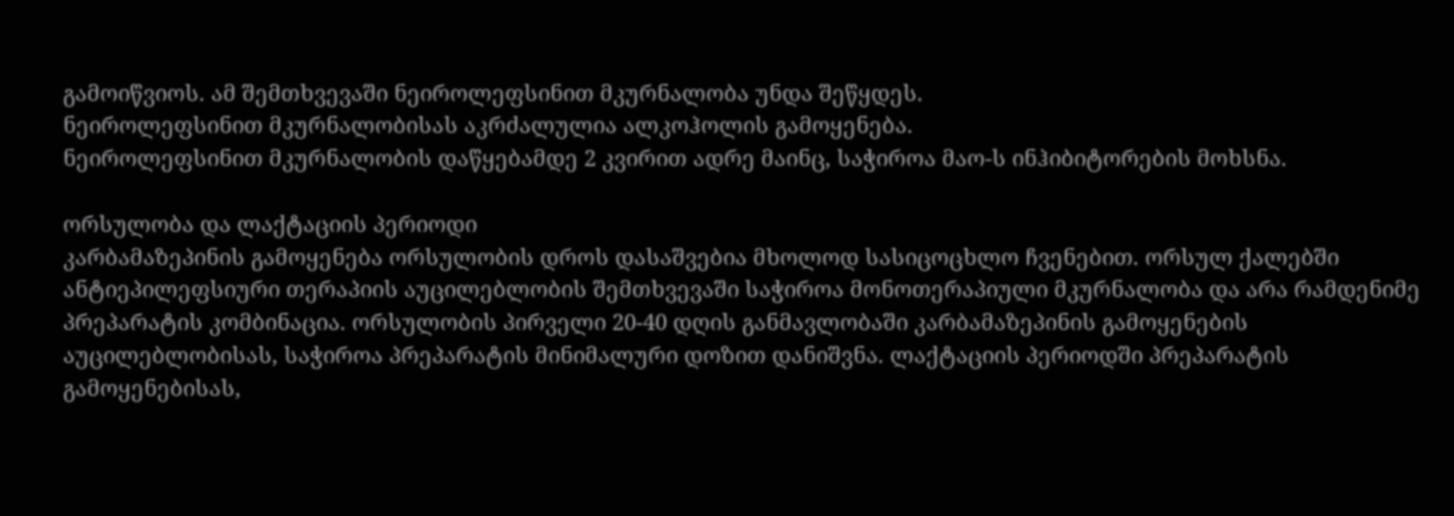გამოიწვიოს. ამ შემთხვევაში ნეიროლეფსინით მკურნალობა უნდა შეწყდეს.
ნეიროლეფსინით მკურნალობისას აკრძალულია ალკოჰოლის გამოყენება.
ნეიროლეფსინით მკურნალობის დაწყებამდე 2 კვირით ადრე მაინც, საჭიროა მაო-ს ინჰიბიტორების მოხსნა.

ორსულობა და ლაქტაციის პერიოდი
კარბამაზეპინის გამოყენება ორსულობის დროს დასაშვებია მხოლოდ სასიცოცხლო ჩვენებით. ორსულ ქალებში ანტიეპილეფსიური თერაპიის აუცილებლობის შემთხვევაში საჭიროა მონოთერაპიული მკურნალობა და არა რამდენიმე პრეპარატის კომბინაცია. ორსულობის პირველი 20-40 დღის განმავლობაში კარბამაზეპინის გამოყენების აუცილებლობისას, საჭიროა პრეპარატის მინიმალური დოზით დანიშვნა. ლაქტაციის პერიოდში პრეპარატის გამოყენებისას,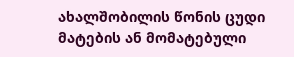ახალშობილის წონის ცუდი მატების ან მომატებული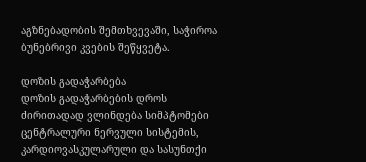აგზნებადობის შემთხვევაში, საჭიროა ბუნებრივი კვების შეწყვეტა.

დოზის გადაჭარბება
დოზის გადაჭარბების დროს ძირითადად ვლინდება სიმპტომები ცენტრალური ნერვული სისტემის, კარდიოვასკულარული და სასუნთქი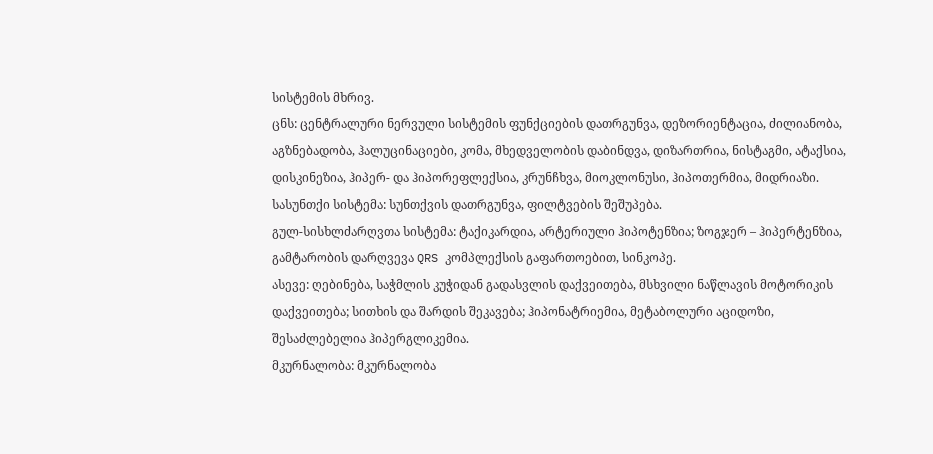სისტემის მხრივ.
ცნს: ცენტრალური ნერვული სისტემის ფუნქციების დათრგუნვა, დეზორიენტაცია, ძილიანობა, აგზნებადობა, ჰალუცინაციები, კომა, მხედველობის დაბინდვა, დიზართრია, ნისტაგმი, ატაქსია, დისკინეზია, ჰიპერ- და ჰიპორეფლექსია, კრუნჩხვა, მიოკლონუსი, ჰიპოთერმია, მიდრიაზი.
სასუნთქი სისტემა: სუნთქვის დათრგუნვა, ფილტვების შეშუპება.
გულ-სისხლძარღვთა სისტემა: ტაქიკარდია, არტერიული ჰიპოტენზია; ზოგჯერ – ჰიპერტენზია, გამტარობის დარღვევა QRS კომპლექსის გაფართოებით, სინკოპე.
ასევე: ღებინება, საჭმლის კუჭიდან გადასვლის დაქვეითება, მსხვილი ნაწლავის მოტორიკის დაქვეითება; სითხის და შარდის შეკავება; ჰიპონატრიემია, მეტაბოლური აციდოზი, შესაძლებელია ჰიპერგლიკემია.
მკურნალობა: მკურნალობა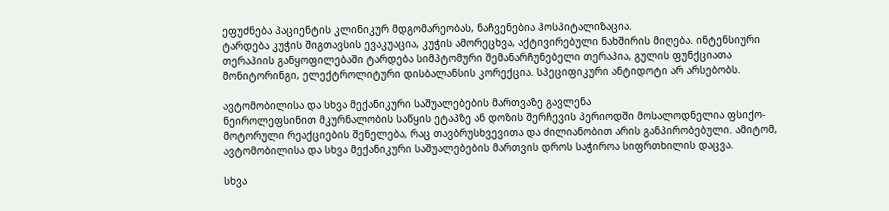ეფუძნება პაციენტის კლინიკურ მდგომარეობას, ნაჩვენებია ჰოსპიტალიზაცია.
ტარდება კუჭის შიგთავსის ევაკუაცია, კუჭის ამორეცხვა, აქტივირებული ნახშირის მიღება. ინტენსიური თერაპიის განყოფილებაში ტარდება სიმპტომური შემანარჩუნებელი თერაპია, გულის ფუნქციათა მონიტორინგი, ელექტროლიტური დისბალანსის კორექცია. სპეციფიკური ანტიდოტი არ არსებობს.

ავტომობილისა და სხვა მექანიკური საშუალებების მართვაზე გავლენა
ნეიროლეფსინით მკურნალობის საწყის ეტაპზე ან დოზის შერჩევის პერიოდში მოსალოდნელია ფსიქო-მოტორული რეაქციების შენელება, რაც თავბრუსხვევითა და ძილიანობით არის განპირობებული. ამიტომ, ავტომობილისა და სხვა მექანიკური საშუალებების მართვის დროს საჭიროა სიფრთხილის დაცვა.

სხვა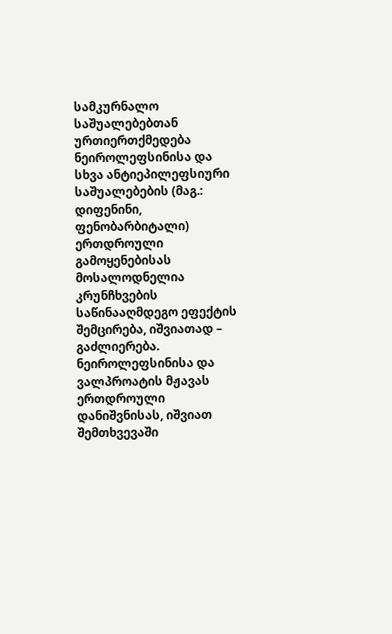სამკურნალო საშუალებებთან ურთიერთქმედება
ნეიროლეფსინისა და სხვა ანტიეპილეფსიური საშუალებების (მაგ.: დიფენინი, ფენობარბიტალი) ერთდროული გამოყენებისას მოსალოდნელია კრუნჩხვების საწინააღმდეგო ეფექტის შემცირება, იშვიათად – გაძლიერება.
ნეიროლეფსინისა და ვალპროატის მჟავას ერთდროული დანიშვნისას, იშვიათ შემთხვევაში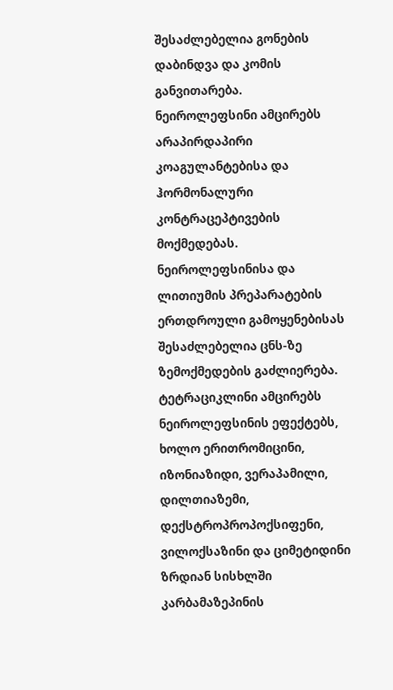შესაძლებელია გონების დაბინდვა და კომის განვითარება.
ნეიროლეფსინი ამცირებს არაპირდაპირი კოაგულანტებისა და ჰორმონალური კონტრაცეპტივების მოქმედებას. ნეიროლეფსინისა და ლითიუმის პრეპარატების ერთდროული გამოყენებისას შესაძლებელია ცნს-ზე ზემოქმედების გაძლიერება. ტეტრაციკლინი ამცირებს ნეიროლეფსინის ეფექტებს, ხოლო ერითრომიცინი, იზონიაზიდი, ვერაპამილი, დილთიაზემი, დექსტროპროპოქსიფენი, ვილოქსაზინი და ციმეტიდინი ზრდიან სისხლში კარბამაზეპინის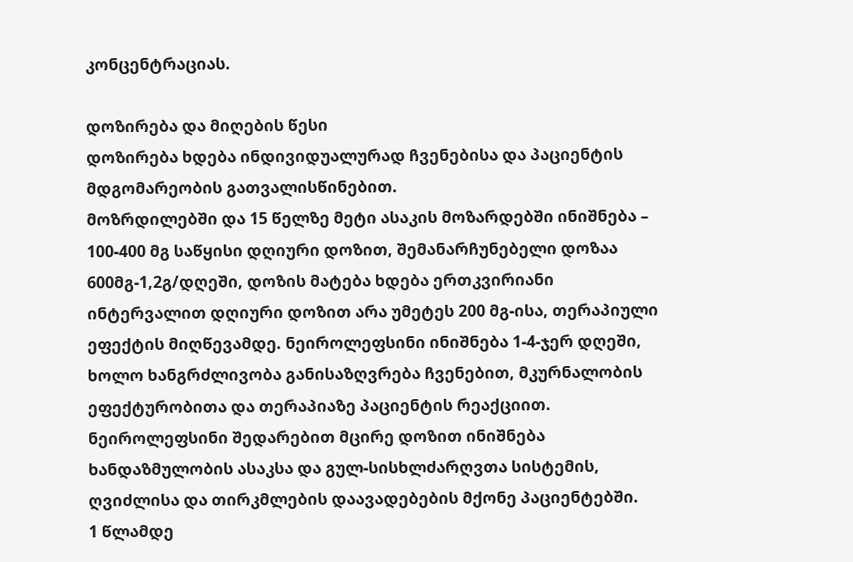კონცენტრაციას.

დოზირება და მიღების წესი
დოზირება ხდება ინდივიდუალურად ჩვენებისა და პაციენტის მდგომარეობის გათვალისწინებით.
მოზრდილებში და 15 წელზე მეტი ასაკის მოზარდებში ინიშნება – 100-400 მგ საწყისი დღიური დოზით, შემანარჩუნებელი დოზაა 600მგ-1,2გ/დღეში, დოზის მატება ხდება ერთკვირიანი ინტერვალით დღიური დოზით არა უმეტეს 200 მგ-ისა, თერაპიული ეფექტის მიღწევამდე. ნეიროლეფსინი ინიშნება 1-4-ჯერ დღეში, ხოლო ხანგრძლივობა განისაზღვრება ჩვენებით, მკურნალობის ეფექტურობითა და თერაპიაზე პაციენტის რეაქციით.
ნეიროლეფსინი შედარებით მცირე დოზით ინიშნება ხანდაზმულობის ასაკსა და გულ-სისხლძარღვთა სისტემის, ღვიძლისა და თირკმლების დაავადებების მქონე პაციენტებში.
1 წლამდე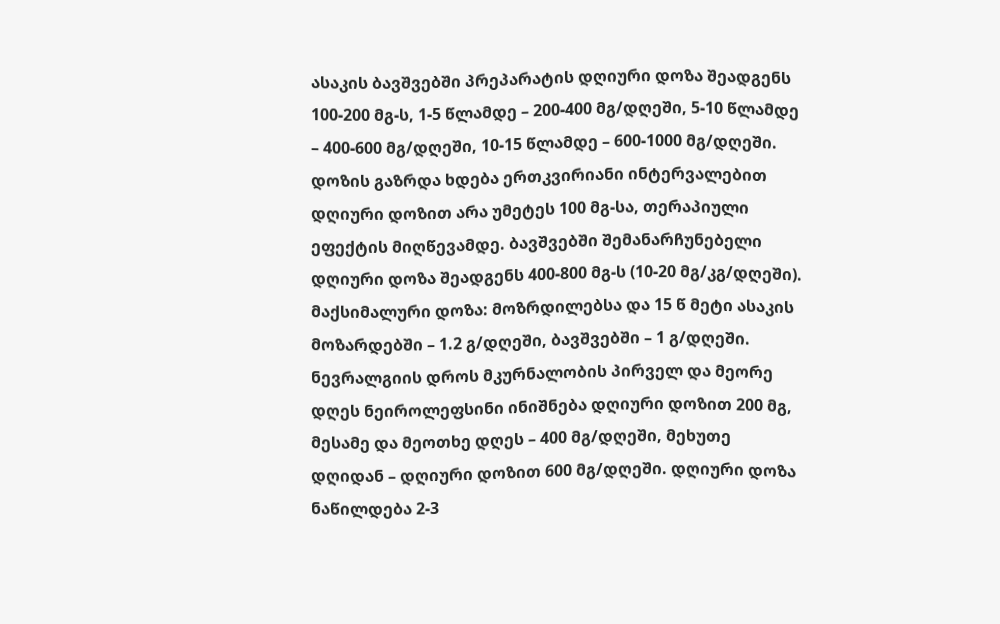ასაკის ბავშვებში პრეპარატის დღიური დოზა შეადგენს 100-200 მგ-ს, 1-5 წლამდე – 200-400 მგ/დღეში, 5-10 წლამდე – 400-600 მგ/დღეში, 10-15 წლამდე – 600-1000 მგ/დღეში. დოზის გაზრდა ხდება ერთკვირიანი ინტერვალებით დღიური დოზით არა უმეტეს 100 მგ-სა, თერაპიული ეფექტის მიღწევამდე. ბავშვებში შემანარჩუნებელი დღიური დოზა შეადგენს 400-800 მგ-ს (10-20 მგ/კგ/დღეში).
მაქსიმალური დოზა: მოზრდილებსა და 15 წ მეტი ასაკის მოზარდებში – 1.2 გ/დღეში, ბავშვებში – 1 გ/დღეში.
ნევრალგიის დროს მკურნალობის პირველ და მეორე დღეს ნეიროლეფსინი ინიშნება დღიური დოზით 200 მგ, მესამე და მეოთხე დღეს – 400 მგ/დღეში, მეხუთე დღიდან – დღიური დოზით 600 მგ/დღეში. დღიური დოზა ნაწილდება 2-3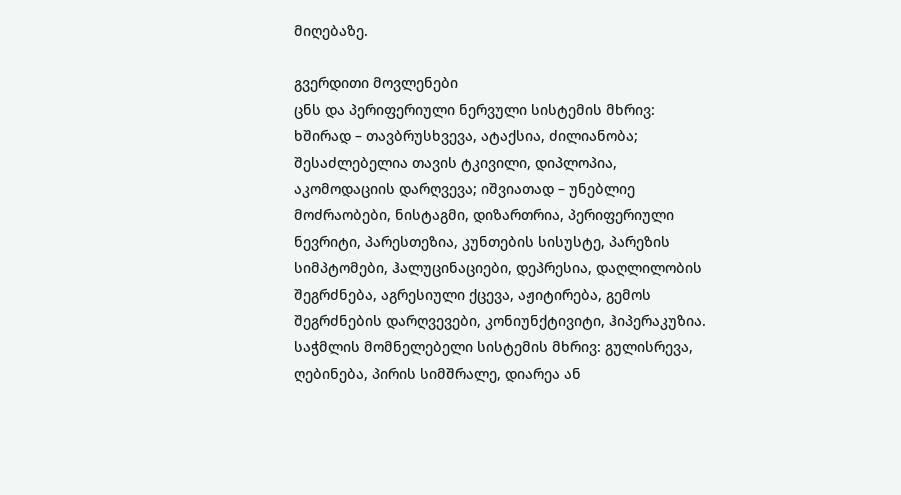მიღებაზე.

გვერდითი მოვლენები
ცნს და პერიფერიული ნერვული სისტემის მხრივ: ხშირად – თავბრუსხვევა, ატაქსია, ძილიანობა; შესაძლებელია თავის ტკივილი, დიპლოპია, აკომოდაციის დარღვევა; იშვიათად – უნებლიე მოძრაობები, ნისტაგმი, დიზართრია, პერიფერიული ნევრიტი, პარესთეზია, კუნთების სისუსტე, პარეზის სიმპტომები, ჰალუცინაციები, დეპრესია, დაღლილობის შეგრძნება, აგრესიული ქცევა, აჟიტირება, გემოს შეგრძნების დარღვევები, კონიუნქტივიტი, ჰიპერაკუზია.
საჭმლის მომნელებელი სისტემის მხრივ: გულისრევა, ღებინება, პირის სიმშრალე, დიარეა ან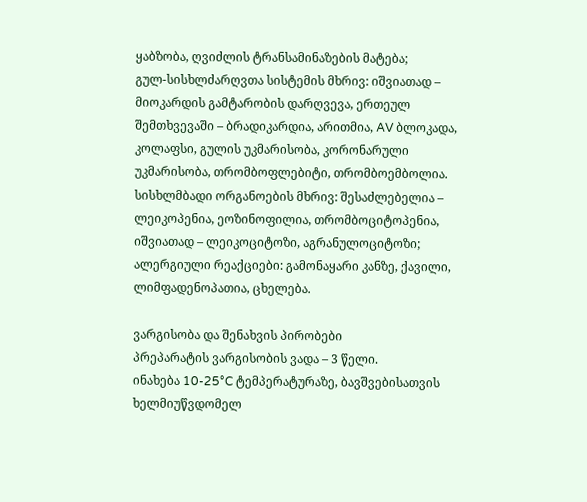ყაბზობა, ღვიძლის ტრანსამინაზების მატება;
გულ-სისხლძარღვთა სისტემის მხრივ: იშვიათად – მიოკარდის გამტარობის დარღვევა, ერთეულ შემთხვევაში – ბრადიკარდია, არითმია, AV ბლოკადა, კოლაფსი, გულის უკმარისობა, კორონარული უკმარისობა, თრომბოფლებიტი, თრომბოემბოლია.
სისხლმბადი ორგანოების მხრივ: შესაძლებელია – ლეიკოპენია, ეოზინოფილია, თრომბოციტოპენია, იშვიათად – ლეიკოციტოზი, აგრანულოციტოზი;
ალერგიული რეაქციები: გამონაყარი კანზე, ქავილი, ლიმფადენოპათია, ცხელება.

ვარგისობა და შენახვის პირობები
პრეპარატის ვარგისობის ვადა – 3 წელი.
ინახება 10-25°C ტემპერატურაზე, ბავშვებისათვის ხელმიუწვდომელ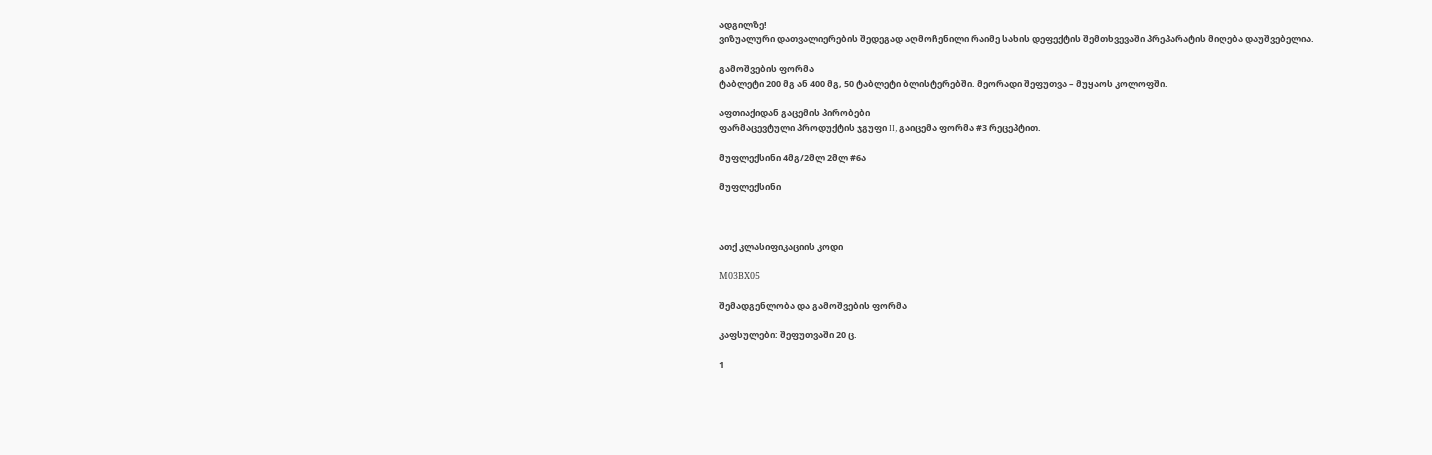ადგილზე!
ვიზუალური დათვალიერების შედეგად აღმოჩენილი რაიმე სახის დეფექტის შემთხვევაში პრეპარატის მიღება დაუშვებელია.

გამოშვების ფორმა
ტაბლეტი 200 მგ ან 400 მგ, 50 ტაბლეტი ბლისტერებში. მეორადი შეფუთვა – მუყაოს კოლოფში.

აფთიაქიდან გაცემის პირობები
ფარმაცევტული პროდუქტის ჯგუფი II, გაიცემა ფორმა #3 რეცეპტით.

მუფლექსინი 4მგ/2მლ 2მლ #6ა

მუფლექსინი



ათქ კლასიფიკაციის კოდი

М03ВХ05

შემადგენლობა და გამოშვების ფორმა

კაფსულები: შეფუთვაში 20 ც.

1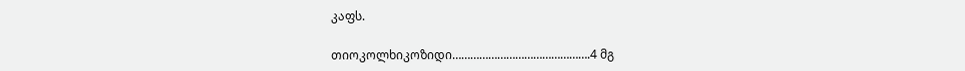კაფს.

თიოკოლხიკოზიდი……………………………………….4 მგ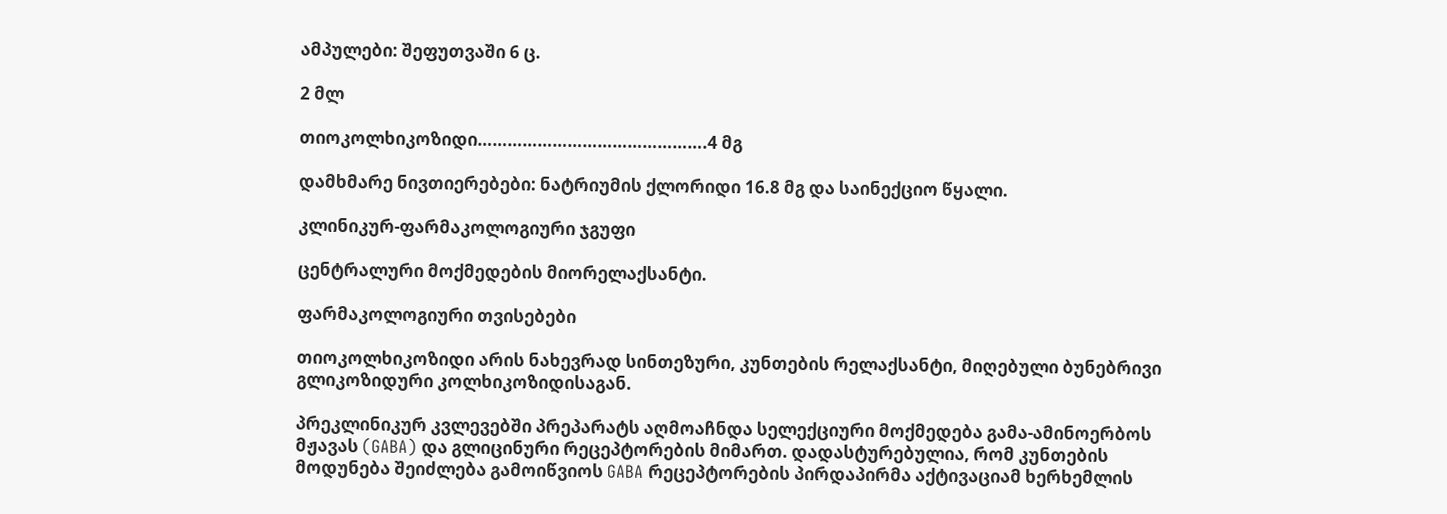ამპულები: შეფუთვაში 6 ც.

2 მლ

თიოკოლხიკოზიდი……………………………………….4 მგ

დამხმარე ნივთიერებები: ნატრიუმის ქლორიდი 16.8 მგ და საინექციო წყალი.

კლინიკურ-ფარმაკოლოგიური ჯგუფი

ცენტრალური მოქმედების მიორელაქსანტი.

ფარმაკოლოგიური თვისებები

თიოკოლხიკოზიდი არის ნახევრად სინთეზური, კუნთების რელაქსანტი, მიღებული ბუნებრივი გლიკოზიდური კოლხიკოზიდისაგან.

პრეკლინიკურ კვლევებში პრეპარატს აღმოაჩნდა სელექციური მოქმედება გამა-ამინოერბოს მჟავას (GABA) და გლიცინური რეცეპტორების მიმართ. დადასტურებულია, რომ კუნთების მოდუნება შეიძლება გამოიწვიოს GABA რეცეპტორების პირდაპირმა აქტივაციამ ხერხემლის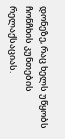დონეზე, რაც ხელს უწყობს ჩონჩხის კუნთების რელაქსაციას.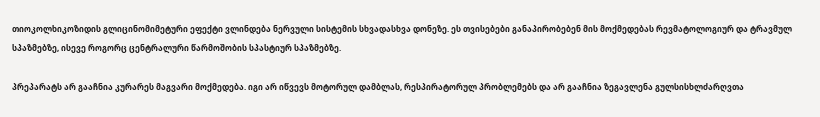თიოკოლხიკოზიდის გლიცინომიმეტური ეფექტი ვლინდება ნერვული სისტემის სხვადასხვა დონეზე. ეს თვისებები განაპირობებენ მის მოქმედებას რევმატოლოგიურ და ტრავმულ სპაზმებზე, ისევე როგორც ცენტრალური წარმოშობის სპასტიურ სპაზმებზე.

პრეპარატს არ გააჩნია კურარეს მაგვარი მოქმედება. იგი არ იწვევს მოტორულ დამბლას, რესპირატორულ პრობლემებს და არ გააჩნია ზეგავლენა გულსისხლძარღვთა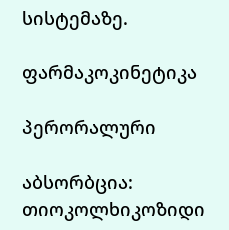სისტემაზე.

ფარმაკოკინეტიკა

პერორალური

აბსორბცია: თიოკოლხიკოზიდი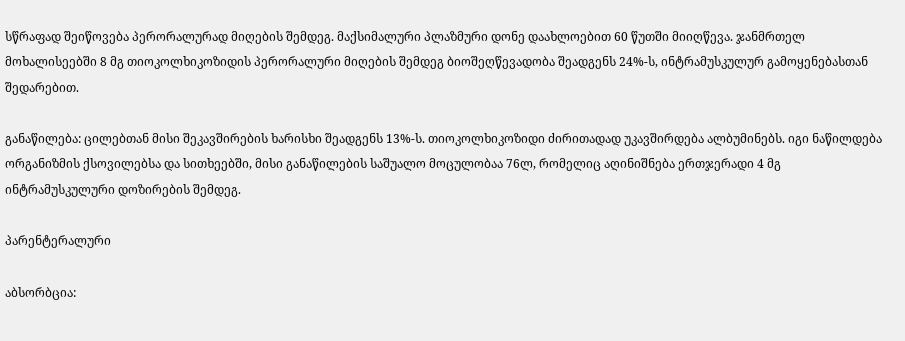სწრაფად შეიწოვება პერორალურად მიღების შემდეგ. მაქსიმალური პლაზმური დონე დაახლოებით 60 წუთში მიიღწევა. ჯანმრთელ მოხალისეებში 8 მგ თიოკოლხიკოზიდის პერორალური მიღების შემდეგ ბიოშეღწევადობა შეადგენს 24%-ს, ინტრამუსკულურ გამოყენებასთან შედარებით.

განაწილება: ცილებთან მისი შეკავშირების ხარისხი შეადგენს 13%-ს. თიოკოლხიკოზიდი ძირითადად უკავშირდება ალბუმინებს. იგი ნაწილდება ორგანიზმის ქსოვილებსა და სითხეებში, მისი განაწილების საშუალო მოცულობაა 76ლ, რომელიც აღინიშნება ერთჯერადი 4 მგ ინტრამუსკულური დოზირების შემდეგ.

პარენტერალური

აბსორბცია: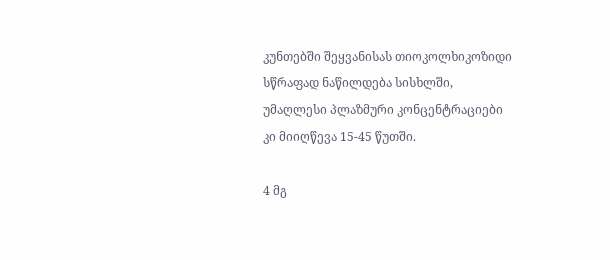კუნთებში შეყვანისას თიოკოლხიკოზიდი სწრაფად ნაწილდება სისხლში, უმაღლესი პლაზმური კონცენტრაციები კი მიიღწევა 15-45 წუთში.

4 მგ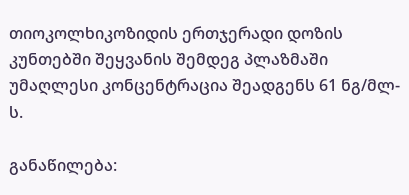თიოკოლხიკოზიდის ერთჯერადი დოზის კუნთებში შეყვანის შემდეგ პლაზმაში უმაღლესი კონცენტრაცია შეადგენს 61 ნგ/მლ-ს.

განაწილება: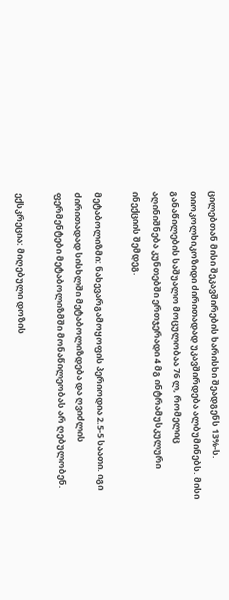ცილებთან მისი შეკავშირების ხარისხი შეადგენს 13%-ს. თიოკოლხიკოზიდი ძირითადად უკავშირდება ალბუმინებს. მისი  განაწილების საშუალო მოცულობაა 76 ლ, რომელიც აღინიშნება კუნთებში ერთჯერადი 4 მგ ინტრამუსკულური ინექციის შემდეგ.

მეტაბოლიზმი: ნახევარგამოყოფის პერიოდია 2.5-5 საათი. იგი ძირითადად სისხლში მეტაბოლიზდება და ღვიძლის ფერმენტები მეტაბოლიზმში მონაწილეობას არ ღებულობენ.

ექსკრეცია: მიღებული დოზის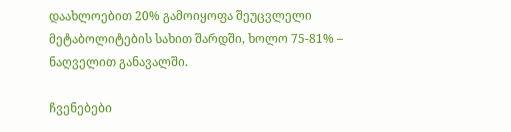დაახლოებით 20% გამოიყოფა შეუცვლელი მეტაბოლიტების სახით შარდში, ხოლო 75-81% – ნაღველით განავალში.

ჩვენებები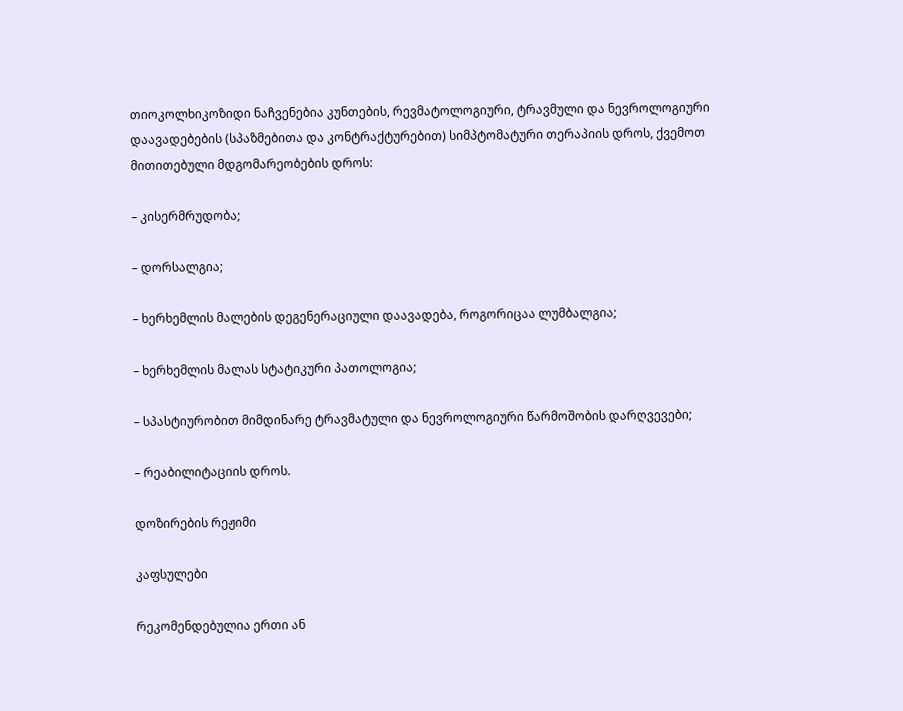თიოკოლხიკოზიდი ნაჩვენებია კუნთების, რევმატოლოგიური, ტრავმული და ნევროლოგიური დაავადებების (სპაზმებითა და კონტრაქტურებით) სიმპტომატური თერაპიის დროს, ქვემოთ მითითებული მდგომარეობების დროს:

– კისერმრუდობა;

– დორსალგია;

– ხერხემლის მალების დეგენერაციული დაავადება, როგორიცაა ლუმბალგია;

– ხერხემლის მალას სტატიკური პათოლოგია;

– სპასტიურობით მიმდინარე ტრავმატული და ნევროლოგიური წარმოშობის დარღვევები;

– რეაბილიტაციის დროს.

დოზირების რეჟიმი

კაფსულები

რეკომენდებულია ერთი ან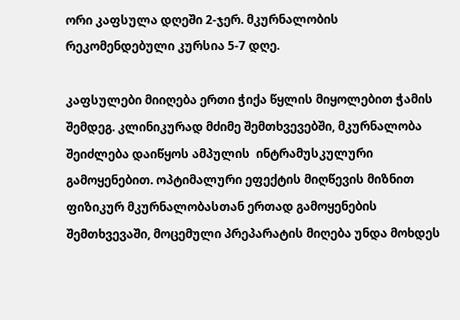ორი კაფსულა დღეში 2-ჯერ. მკურნალობის რეკომენდებული კურსია 5-7 დღე.

კაფსულები მიიღება ერთი ჭიქა წყლის მიყოლებით ჭამის შემდეგ. კლინიკურად მძიმე შემთხვევებში, მკურნალობა შეიძლება დაიწყოს ამპულის  ინტრამუსკულური გამოყენებით. ოპტიმალური ეფექტის მიღწევის მიზნით ფიზიკურ მკურნალობასთან ერთად გამოყენების შემთხვევაში, მოცემული პრეპარატის მიღება უნდა მოხდეს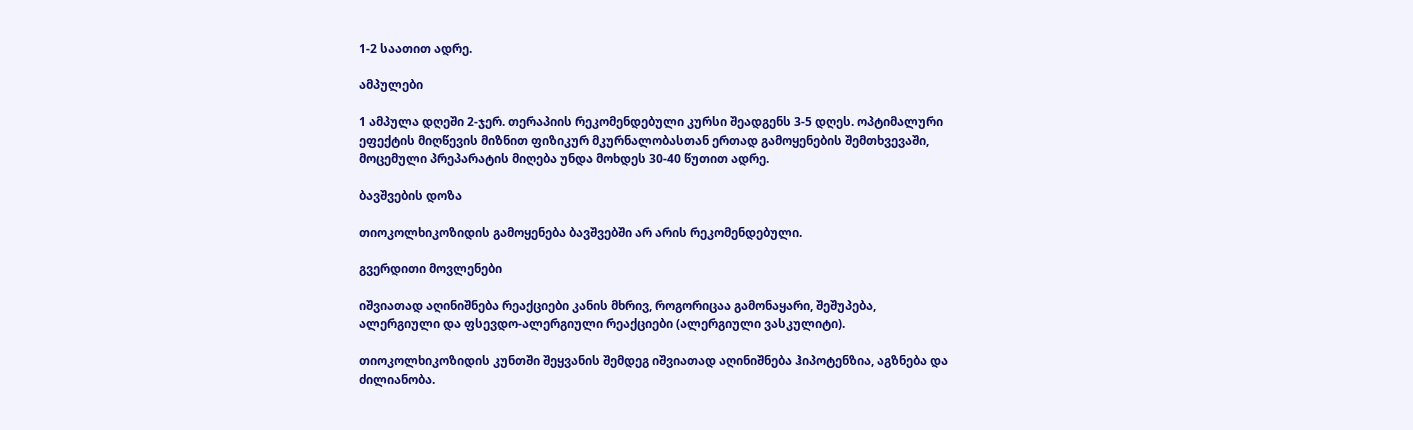1-2 საათით ადრე.

ამპულები

1 ამპულა დღეში 2-ჯერ. თერაპიის რეკომენდებული კურსი შეადგენს 3-5 დღეს. ოპტიმალური ეფექტის მიღწევის მიზნით ფიზიკურ მკურნალობასთან ერთად გამოყენების შემთხვევაში, მოცემული პრეპარატის მიღება უნდა მოხდეს 30-40 წუთით ადრე.

ბავშვების დოზა

თიოკოლხიკოზიდის გამოყენება ბავშვებში არ არის რეკომენდებული.

გვერდითი მოვლენები

იშვიათად აღინიშნება რეაქციები კანის მხრივ, როგორიცაა გამონაყარი, შეშუპება, ალერგიული და ფსევდო-ალერგიული რეაქციები (ალერგიული ვასკულიტი).

თიოკოლხიკოზიდის კუნთში შეყვანის შემდეგ იშვიათად აღინიშნება ჰიპოტენზია, აგზნება და ძილიანობა.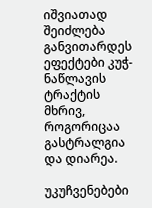იშვიათად შეიძლება განვითარდეს ეფექტები კუჭ-ნაწლავის ტრაქტის მხრივ, როგორიცაა გასტრალგია და დიარეა.

უკუჩვენებები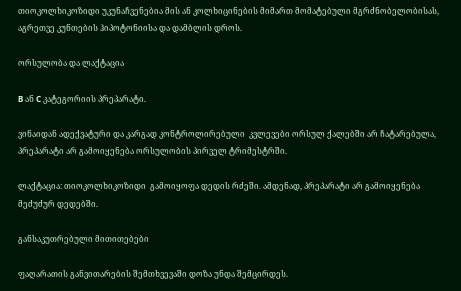თიოკოლხიკოზიდი უკუნაჩვენებია მის ან კოლხიცინების მიმართ მომატებული მგრძნობელობისას, აგრეთვე კუნთების ჰიპოტონიისა და დამბლის დროს.

ორსულობა და ლაქტაცია

B ან C კატეგორიის პრეპარატი.

ვინაიდან ადექვატური და კარგად კონტროლირებული  კვლევები ორსულ ქალებში არ ჩატარებულა, პრეპარატი არ გამოიყენება ორსულობის პირველ ტრიმესტრში.

ლაქტაცია: თიოკოლხიკოზიდი  გამოიყოფა დედის რძეში. ამდენად, პრეპარატი არ გამოიყენება მეძუძურ დედებში.

განსაკუთრებული მითითებები

ფაღარათის განვითარების შემთხვევაში დოზა უნდა შემცირდეს.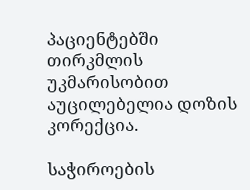პაციენტებში თირკმლის უკმარისობით აუცილებელია დოზის კორექცია.

საჭიროების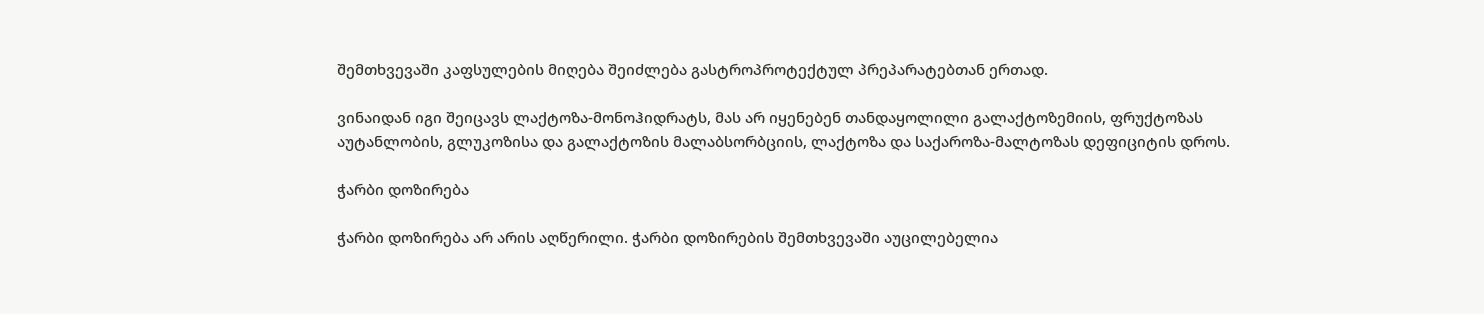შემთხვევაში კაფსულების მიღება შეიძლება გასტროპროტექტულ პრეპარატებთან ერთად.

ვინაიდან იგი შეიცავს ლაქტოზა-მონოჰიდრატს, მას არ იყენებენ თანდაყოლილი გალაქტოზემიის, ფრუქტოზას აუტანლობის, გლუკოზისა და გალაქტოზის მალაბსორბციის, ლაქტოზა და საქაროზა-მალტოზას დეფიციტის დროს.

ჭარბი დოზირება

ჭარბი დოზირება არ არის აღწერილი. ჭარბი დოზირების შემთხვევაში აუცილებელია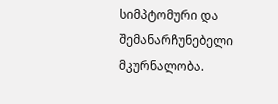სიმპტომური და შემანარჩუნებელი მკურნალობა.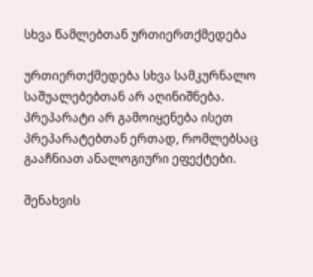სხვა წამლებთან ურთიერთქმედება

ურთიერთქმედება სხვა სამკურნალო საშუალებებთან არ აღინიშნება. პრეპარატი არ გამოიყენება ისეთ პრეპარატებთან ერთად, რომლებსაც გააჩნიათ ანალოგიური ეფექტები.

შენახვის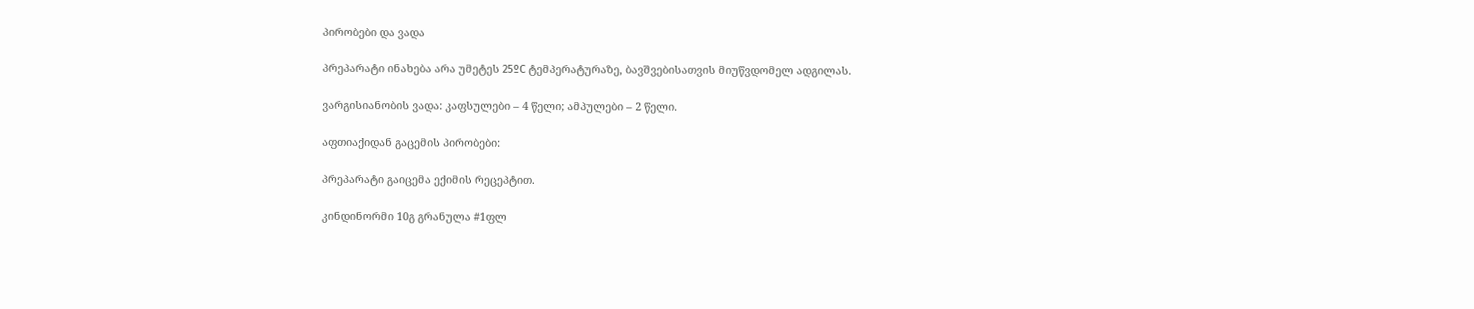პირობები და ვადა

პრეპარატი ინახება არა უმეტეს 25ºC ტემპერატურაზე, ბავშვებისათვის მიუწვდომელ ადგილას.

ვარგისიანობის ვადა: კაფსულები – 4 წელი; ამპულები – 2 წელი.

აფთიაქიდან გაცემის პირობები:

პრეპარატი გაიცემა ექიმის რეცეპტით.

კინდინორმი 10გ გრანულა #1ფლ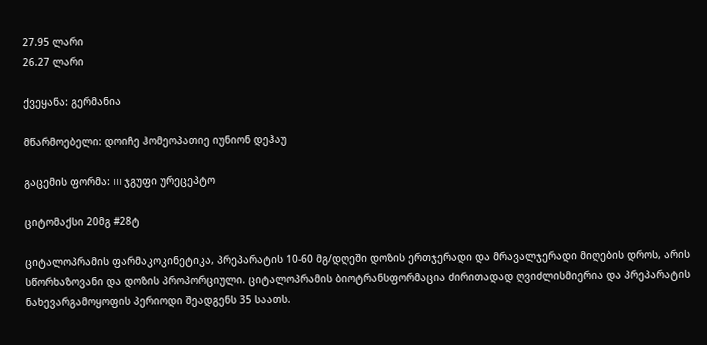27.95 ლარი
26.27 ლარი

ქვეყანა: გერმანია

მწარმოებელი: დოიჩე ჰომეოპათიე იუნიონ დეჰაუ

გაცემის ფორმა: III ჯგუფი ურეცეპტო

ციტომაქსი 20მგ #28ტ

ციტალოპრამის ფარმაკოკინეტიკა, პრეპარატის 10-60 მგ/დღეში დოზის ერთჯერადი და მრავალჯერადი მიღების დროს, არის სწორხაზოვანი და დოზის პროპორციული. ციტალოპრამის ბიოტრანსფორმაცია ძირითადად ღვიძლისმიერია და პრეპარატის ნახევარგამოყოფის პერიოდი შეადგენს 35 საათს.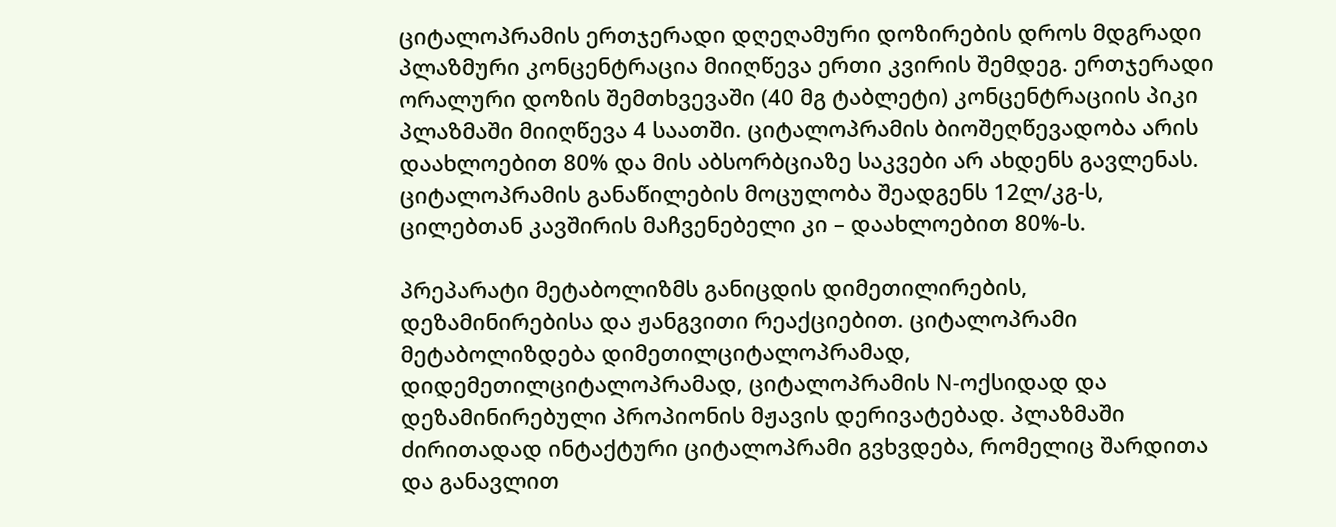ციტალოპრამის ერთჯერადი დღეღამური დოზირების დროს მდგრადი პლაზმური კონცენტრაცია მიიღწევა ერთი კვირის შემდეგ. ერთჯერადი ორალური დოზის შემთხვევაში (40 მგ ტაბლეტი) კონცენტრაციის პიკი პლაზმაში მიიღწევა 4 საათში. ციტალოპრამის ბიოშეღწევადობა არის დაახლოებით 80% და მის აბსორბციაზე საკვები არ ახდენს გავლენას. ციტალოპრამის განაწილების მოცულობა შეადგენს 12ლ/კგ-ს, ცილებთან კავშირის მაჩვენებელი კი – დაახლოებით 80%-ს.

პრეპარატი მეტაბოლიზმს განიცდის დიმეთილირების, დეზამინირებისა და ჟანგვითი რეაქციებით. ციტალოპრამი მეტაბოლიზდება დიმეთილციტალოპრამად, დიდემეთილციტალოპრამად, ციტალოპრამის N-ოქსიდად და დეზამინირებული პროპიონის მჟავის დერივატებად. პლაზმაში ძირითადად ინტაქტური ციტალოპრამი გვხვდება, რომელიც შარდითა და განავლით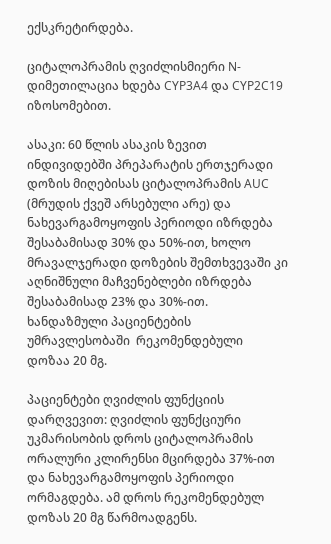ექსკრეტირდება.

ციტალოპრამის ღვიძლისმიერი N-დიმეთილაცია ხდება CYP3A4 და CYP2C19 იზოსომებით.

ასაკი: 60 წლის ასაკის ზევით ინდივიდებში პრეპარატის ერთჯერადი დოზის მიღებისას ციტალოპრამის AUC (მრუდის ქვეშ არსებული არე) და ნახევარგამოყოფის პერიოდი იზრდება შესაბამისად 30% და 50%-ით, ხოლო მრავალჯერადი დოზების შემთხვევაში კი აღნიშნული მაჩვენებლები იზრდება შესაბამისად 23% და 30%-ით. ხანდაზმული პაციენტების უმრავლესობაში  რეკომენდებული დოზაა 20 მგ.

პაციენტები ღვიძლის ფუნქციის დარღვევით: ღვიძლის ფუნქციური უკმარისობის დროს ციტალოპრამის ორალური კლირენსი მცირდება 37%-ით და ნახევარგამოყოფის პერიოდი ორმაგდება. ამ დროს რეკომენდებულ დოზას 20 მგ წარმოადგენს.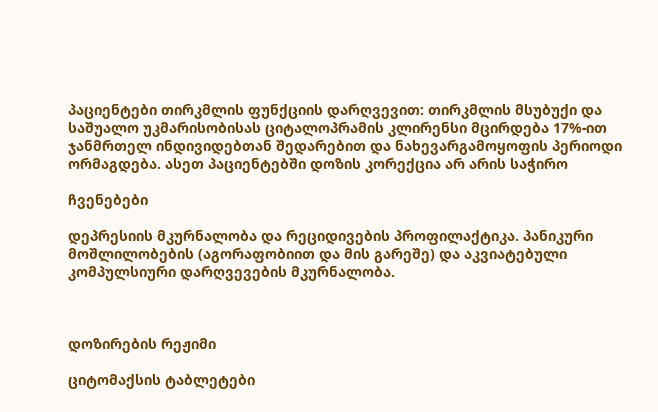პაციენტები თირკმლის ფუნქციის დარღვევით: თირკმლის მსუბუქი და საშუალო უკმარისობისას ციტალოპრამის კლირენსი მცირდება 17%-ით ჯანმრთელ ინდივიდებთან შედარებით და ნახევარგამოყოფის პერიოდი ორმაგდება. ასეთ პაციენტებში დოზის კორექცია არ არის საჭირო

ჩვენებები

დეპრესიის მკურნალობა და რეციდივების პროფილაქტიკა. პანიკური მოშლილობების (აგორაფობიით და მის გარეშე) და აკვიატებული კომპულსიური დარღვევების მკურნალობა.



დოზირების რეჟიმი

ციტომაქსის ტაბლეტები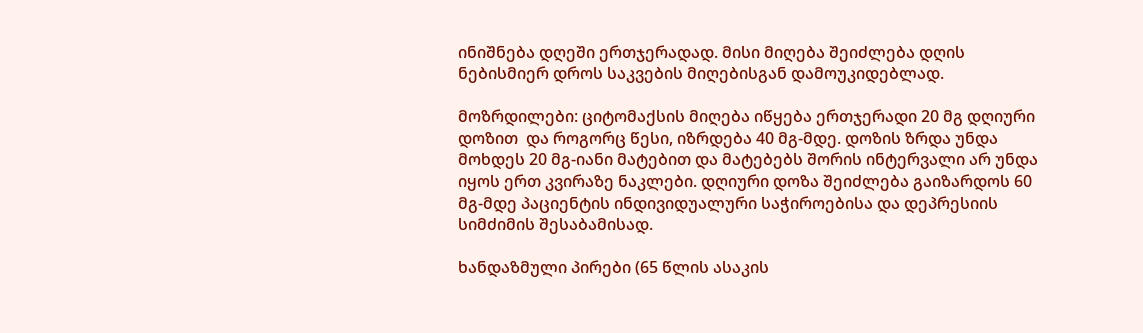ინიშნება დღეში ერთჯერადად. მისი მიღება შეიძლება დღის ნებისმიერ დროს საკვების მიღებისგან დამოუკიდებლად.

მოზრდილები: ციტომაქსის მიღება იწყება ერთჯერადი 20 მგ დღიური დოზით  და როგორც წესი, იზრდება 40 მგ-მდე. დოზის ზრდა უნდა მოხდეს 20 მგ-იანი მატებით და მატებებს შორის ინტერვალი არ უნდა იყოს ერთ კვირაზე ნაკლები. დღიური დოზა შეიძლება გაიზარდოს 60 მგ-მდე პაციენტის ინდივიდუალური საჭიროებისა და დეპრესიის სიმძიმის შესაბამისად.

ხანდაზმული პირები (65 წლის ასაკის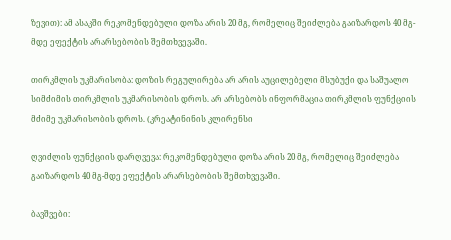ზევით): ამ ასაკში რეკომენდებული დოზა არის 20 მგ, რომელიც შეიძლება გაიზარდოს 40 მგ-მდე ეფექტის არარსებობის შემთხვევაში.

თირკმლის უკმარისობა: დოზის რეგულირება არ არის აუცილებელი მსუბუქი და საშუალო სიმძიმის თირკმლის უკმარისობის დროს. არ არსებობს ინფორმაცია თირკმლის ფუნქციის  მძიმე უკმარისობის დროს. (კრეატინინის კლირენსი

ღვიძლის ფუნქციის დარღვევა: რეკომენდებული დოზა არის 20 მგ, რომელიც შეიძლება გაიზარდოს 40 მგ-მდე ეფექტის არარსებობის შემთხვევაში.

ბავშვები: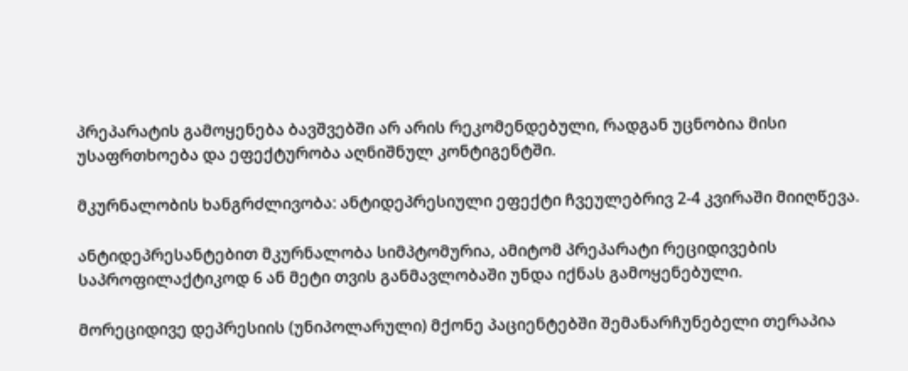პრეპარატის გამოყენება ბავშვებში არ არის რეკომენდებული, რადგან უცნობია მისი უსაფრთხოება და ეფექტურობა აღნიშნულ კონტიგენტში.

მკურნალობის ხანგრძლივობა: ანტიდეპრესიული ეფექტი ჩვეულებრივ 2-4 კვირაში მიიღწევა.

ანტიდეპრესანტებით მკურნალობა სიმპტომურია, ამიტომ პრეპარატი რეციდივების საპროფილაქტიკოდ 6 ან მეტი თვის განმავლობაში უნდა იქნას გამოყენებული.

მორეციდივე დეპრესიის (უნიპოლარული) მქონე პაციენტებში შემანარჩუნებელი თერაპია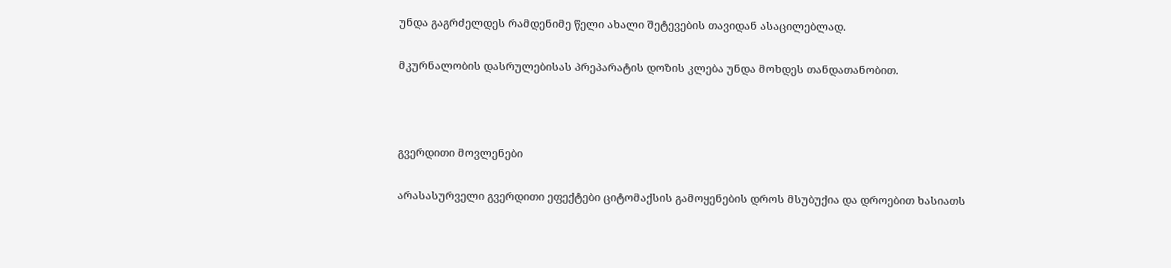უნდა გაგრძელდეს რამდენიმე წელი ახალი შეტევების თავიდან ასაცილებლად.

მკურნალობის დასრულებისას პრეპარატის დოზის კლება უნდა მოხდეს თანდათანობით.



გვერდითი მოვლენები

არასასურველი გვერდითი ეფექტები ციტომაქსის გამოყენების დროს მსუბუქია და დროებით ხასიათს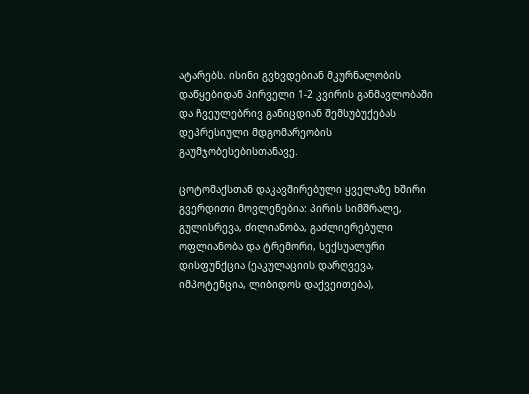ატარებს. ისინი გვხვდებიან მკურნალობის დაწყებიდან პირველი 1-2 კვირის განმავლობაში და ჩვეულებრივ განიცდიან შემსუბუქებას დეპრესიული მდგომარეობის გაუმჯობესებისთანავე.

ცოტომაქსთან დაკავშირებული ყველაზე ხშირი გვერდითი მოვლენებია: პირის სიმშრალე, გულისრევა, ძილიანობა, გაძლიერებული ოფლიანობა და ტრემორი, სექსუალური დისფუნქცია (ეაკულაციის დარღვევა, იმპოტენცია, ლიბიდოს დაქვეითება),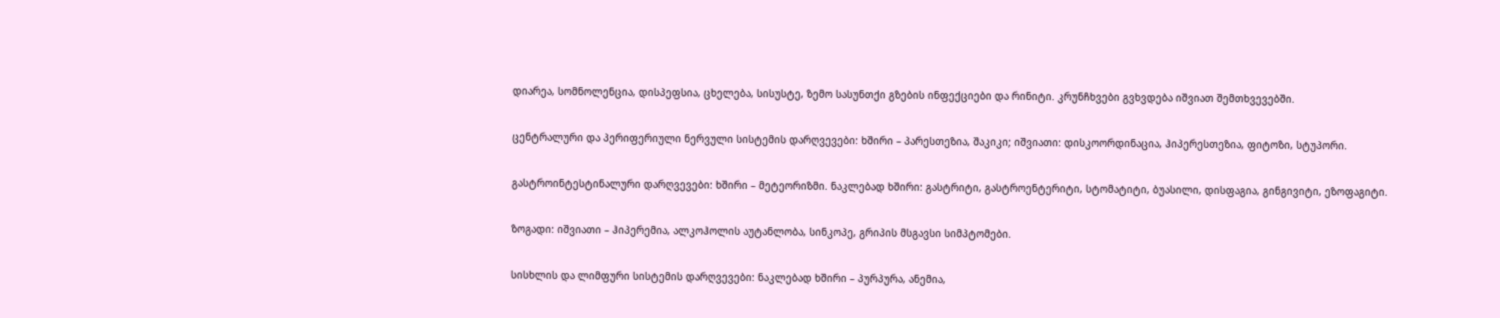დიარეა, სომნოლენცია, დისპეფსია, ცხელება, სისუსტე, ზემო სასუნთქი გზების ინფექციები და რინიტი. კრუნჩხვები გვხვდება იშვიათ შემთხვევებში.

ცენტრალური და პერიფერიული ნერვული სისტემის დარღვევები: ხშირი – პარესთეზია, შაკიკი; იშვიათი: დისკოორდინაცია, ჰიპერესთეზია, ფიტოზი, სტუპორი.

გასტროინტესტინალური დარღვევები: ხშირი – მეტეორიზმი. ნაკლებად ხშირი: გასტრიტი, გასტროენტერიტი, სტომატიტი, ბუასილი, დისფაგია, გინგივიტი, ეზოფაგიტი.

ზოგადი: იშვიათი – ჰიპერემია, ალკოჰოლის აუტანლობა, სინკოპე, გრიპის მსგავსი სიმპტომები.

სისხლის და ლიმფური სისტემის დარღვევები: ნაკლებად ხშირი – პურპურა, ანემია,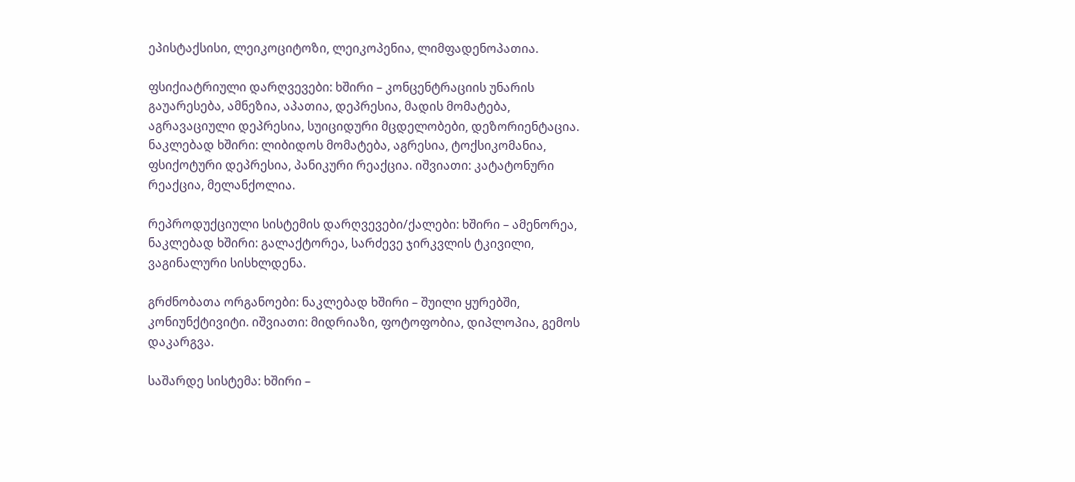ეპისტაქსისი, ლეიკოციტოზი, ლეიკოპენია, ლიმფადენოპათია.

ფსიქიატრიული დარღვევები: ხშირი – კონცენტრაციის უნარის გაუარესება, ამნეზია, აპათია, დეპრესია, მადის მომატება, აგრავაციული დეპრესია, სუიციდური მცდელობები, დეზორიენტაცია. ნაკლებად ხშირი: ლიბიდოს მომატება, აგრესია, ტოქსიკომანია, ფსიქოტური დეპრესია, პანიკური რეაქცია. იშვიათი: კატატონური რეაქცია, მელანქოლია.

რეპროდუქციული სისტემის დარღვევები/ქალები: ხშირი – ამენორეა, ნაკლებად ხშირი: გალაქტორეა, სარძევე ჯირკვლის ტკივილი, ვაგინალური სისხლდენა.

გრძნობათა ორგანოები: ნაკლებად ხშირი – შუილი ყურებში, კონიუნქტივიტი. იშვიათი: მიდრიაზი, ფოტოფობია, დიპლოპია, გემოს დაკარგვა.

საშარდე სისტემა: ხშირი –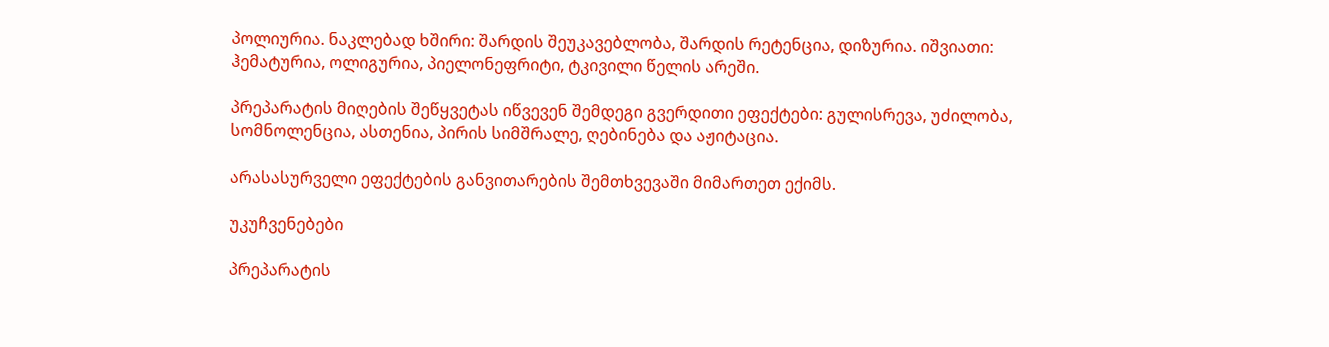პოლიურია. ნაკლებად ხშირი: შარდის შეუკავებლობა, შარდის რეტენცია, დიზურია. იშვიათი: ჰემატურია, ოლიგურია, პიელონეფრიტი, ტკივილი წელის არეში.

პრეპარატის მიღების შეწყვეტას იწვევენ შემდეგი გვერდითი ეფექტები: გულისრევა, უძილობა, სომნოლენცია, ასთენია, პირის სიმშრალე, ღებინება და აჟიტაცია.

არასასურველი ეფექტების განვითარების შემთხვევაში მიმართეთ ექიმს.

უკუჩვენებები

პრეპარატის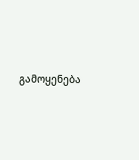გამოყენება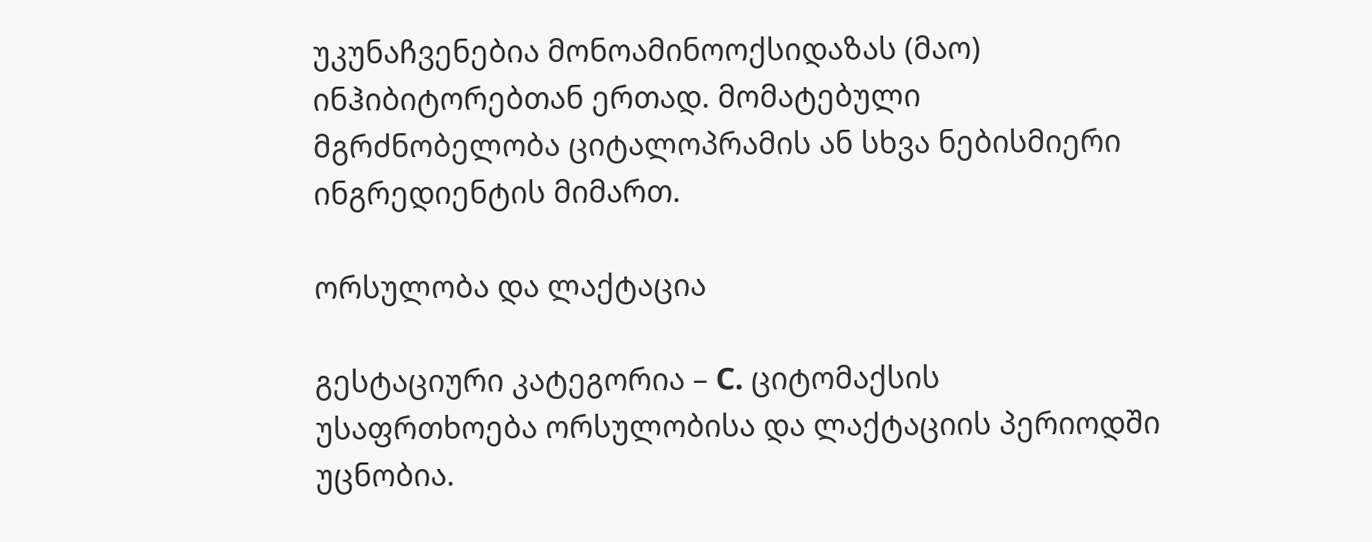უკუნაჩვენებია მონოამინოოქსიდაზას (მაო) ინჰიბიტორებთან ერთად. მომატებული მგრძნობელობა ციტალოპრამის ან სხვა ნებისმიერი ინგრედიენტის მიმართ.

ორსულობა და ლაქტაცია

გესტაციური კატეგორია – C. ციტომაქსის უსაფრთხოება ორსულობისა და ლაქტაციის პერიოდში უცნობია.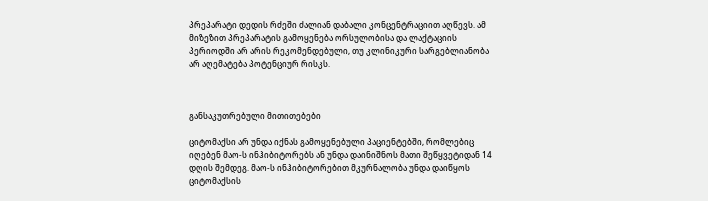პრეპარატი დედის რძეში ძალიან დაბალი კონცენტრაციით აღწევს. ამ მიზეზით პრეპარატის გამოყენება ორსულობისა და ლაქტაციის პერიოდში არ არის რეკომენდებული, თუ კლინიკური სარგებლიანობა არ აღემატება პოტენციურ რისკს.



განსაკუთრებული მითითებები

ციტომაქსი არ უნდა იქნას გამოყენებული პაციენტებში, რომლებიც იღებენ მაო-ს ინჰიბიტორებს ან უნდა დაინიშნოს მათი შეწყვეტიდან 14 დღის შემდეგ. მაო-ს ინჰიბიტორებით მკურნალობა უნდა დაიწყოს ციტომაქსის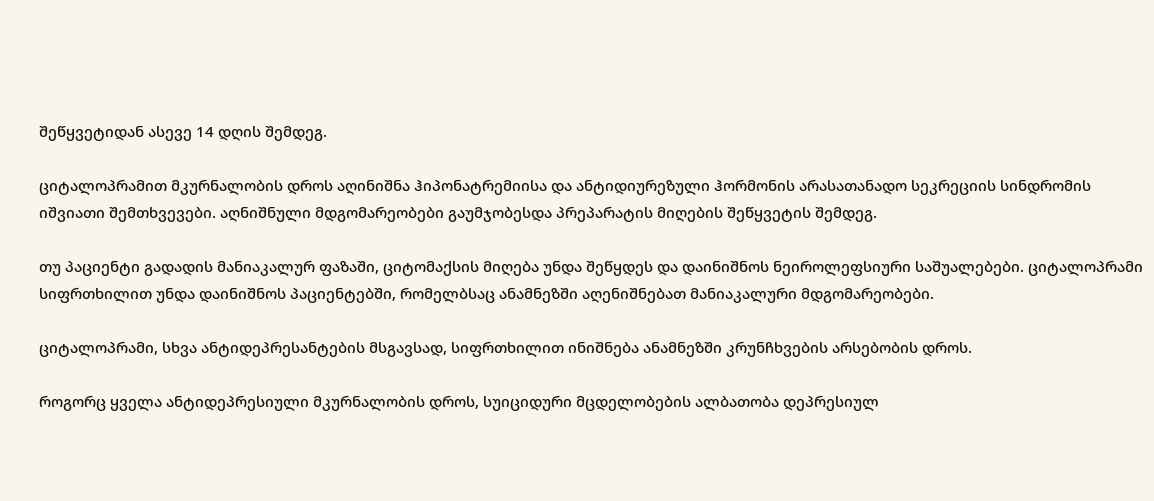შეწყვეტიდან ასევე 14 დღის შემდეგ.

ციტალოპრამით მკურნალობის დროს აღინიშნა ჰიპონატრემიისა და ანტიდიურეზული ჰორმონის არასათანადო სეკრეციის სინდრომის იშვიათი შემთხვევები. აღნიშნული მდგომარეობები გაუმჯობესდა პრეპარატის მიღების შეწყვეტის შემდეგ.

თუ პაციენტი გადადის მანიაკალურ ფაზაში, ციტომაქსის მიღება უნდა შეწყდეს და დაინიშნოს ნეიროლეფსიური საშუალებები. ციტალოპრამი სიფრთხილით უნდა დაინიშნოს პაციენტებში, რომელბსაც ანამნეზში აღენიშნებათ მანიაკალური მდგომარეობები.

ციტალოპრამი, სხვა ანტიდეპრესანტების მსგავსად, სიფრთხილით ინიშნება ანამნეზში კრუნჩხვების არსებობის დროს.

როგორც ყველა ანტიდეპრესიული მკურნალობის დროს, სუიციდური მცდელობების ალბათობა დეპრესიულ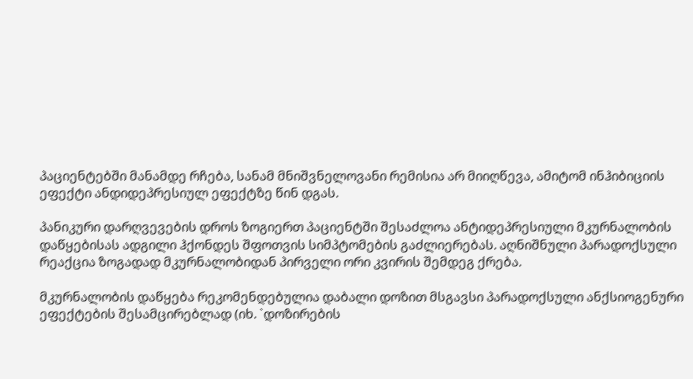პაციენტებში მანამდე რჩება, სანამ მნიშვნელოვანი რემისია არ მიიღწევა, ამიტომ ინჰიბიციის ეფექტი ანდიდეპრესიულ ეფექტზე წინ დგას.

პანიკური დარღვევების დროს ზოგიერთ პაციენტში შესაძლოა ანტიდეპრესიული მკურნალობის დაწყებისას ადგილი ჰქონდეს შფოთვის სიმპტომების გაძლიერებას. აღნიშნული პარადოქსული რეაქცია ზოგადად მკურნალობიდან პირველი ორი კვირის შემდეგ ქრება.

მკურნალობის დაწყება რეკომენდებულია დაბალი დოზით მსგავსი პარადოქსული ანქსიოგენური ეფექტების შესამცირებლად (იხ. `დოზირების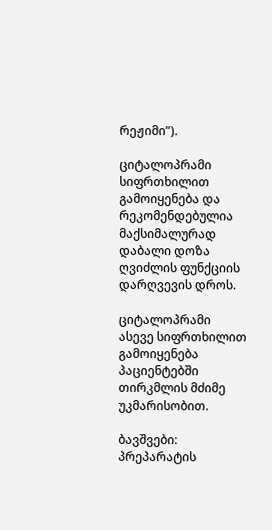რეჟიმი”).

ციტალოპრამი სიფრთხილით გამოიყენება და რეკომენდებულია მაქსიმალურად დაბალი დოზა ღვიძლის ფუნქციის დარღვევის დროს.

ციტალოპრამი ასევე სიფრთხილით გამოიყენება პაციენტებში თირკმლის მძიმე უკმარისობით.

ბავშვები: პრეპარატის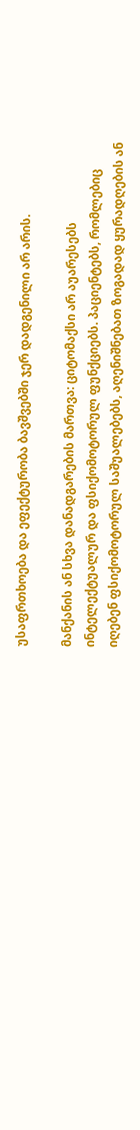უსაფრთხოება და ეფექტურობა ბავშვებში ჯერ დადგენილი არ არის.

მანქანის ან სხვა დანადგარების მართვა: ციტომაქსი არ აუარესებს ინტელექტუალურ და ფსიქომოტორულ ფუნქციებს. პაციენტებს, რომლებიც იღებენ ფსიქომოტორულ საშუალებებს, აღენიშნებათ ზოგადად ყურადღების ან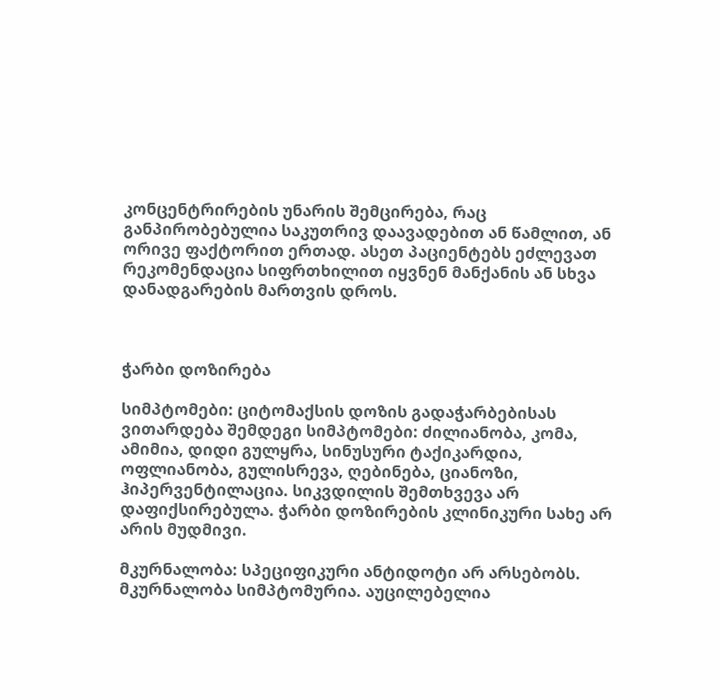კონცენტრირების უნარის შემცირება, რაც განპირობებულია საკუთრივ დაავადებით ან წამლით, ან ორივე ფაქტორით ერთად. ასეთ პაციენტებს ეძლევათ რეკომენდაცია სიფრთხილით იყვნენ მანქანის ან სხვა დანადგარების მართვის დროს.



ჭარბი დოზირება

სიმპტომები: ციტომაქსის დოზის გადაჭარბებისას ვითარდება შემდეგი სიმპტომები: ძილიანობა, კომა, ამიმია, დიდი გულყრა, სინუსური ტაქიკარდია, ოფლიანობა, გულისრევა, ღებინება, ციანოზი, ჰიპერვენტილაცია. სიკვდილის შემთხვევა არ დაფიქსირებულა. ჭარბი დოზირების კლინიკური სახე არ არის მუდმივი.

მკურნალობა: სპეციფიკური ანტიდოტი არ არსებობს. მკურნალობა სიმპტომურია. აუცილებელია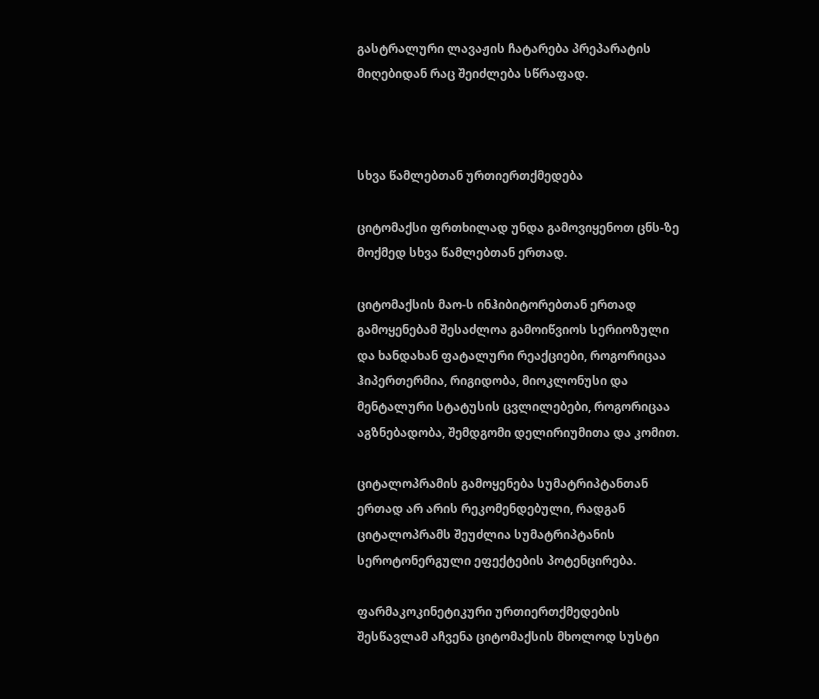გასტრალური ლავაჟის ჩატარება პრეპარატის მიღებიდან რაც შეიძლება სწრაფად.



სხვა წამლებთან ურთიერთქმედება

ციტომაქსი ფრთხილად უნდა გამოვიყენოთ ცნს-ზე მოქმედ სხვა წამლებთან ერთად.

ციტომაქსის მაო-ს ინჰიბიტორებთან ერთად გამოყენებამ შესაძლოა გამოიწვიოს სერიოზული და ხანდახან ფატალური რეაქციები, როგორიცაა ჰიპერთერმია, რიგიდობა, მიოკლონუსი და მენტალური სტატუსის ცვლილებები, როგორიცაა აგზნებადობა, შემდგომი დელირიუმითა და კომით.

ციტალოპრამის გამოყენება სუმატრიპტანთან ერთად არ არის რეკომენდებული, რადგან ციტალოპრამს შეუძლია სუმატრიპტანის სეროტონერგული ეფექტების პოტენცირება.

ფარმაკოკინეტიკური ურთიერთქმედების შესწავლამ აჩვენა ციტომაქსის მხოლოდ სუსტი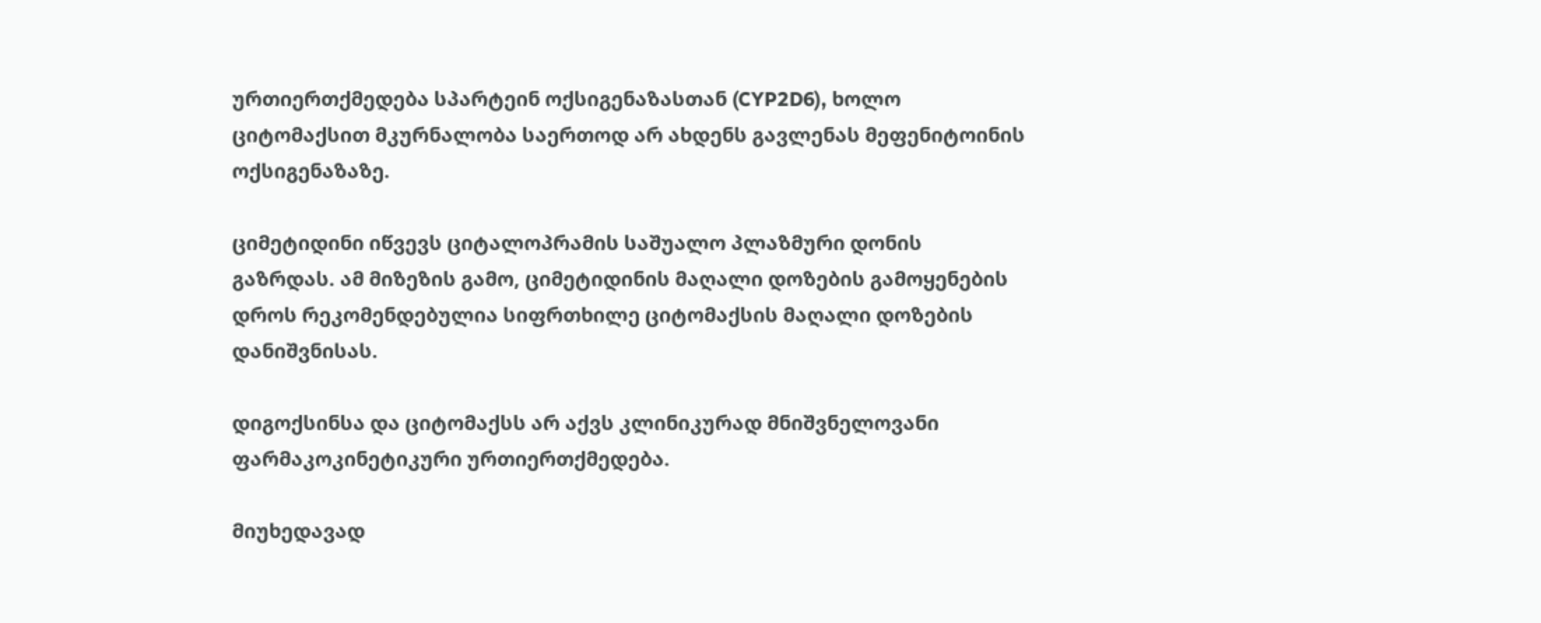ურთიერთქმედება სპარტეინ ოქსიგენაზასთან (CYP2D6), ხოლო ციტომაქსით მკურნალობა საერთოდ არ ახდენს გავლენას მეფენიტოინის ოქსიგენაზაზე.

ციმეტიდინი იწვევს ციტალოპრამის საშუალო პლაზმური დონის გაზრდას. ამ მიზეზის გამო, ციმეტიდინის მაღალი დოზების გამოყენების დროს რეკომენდებულია სიფრთხილე ციტომაქსის მაღალი დოზების დანიშვნისას.

დიგოქსინსა და ციტომაქსს არ აქვს კლინიკურად მნიშვნელოვანი ფარმაკოკინეტიკური ურთიერთქმედება.

მიუხედავად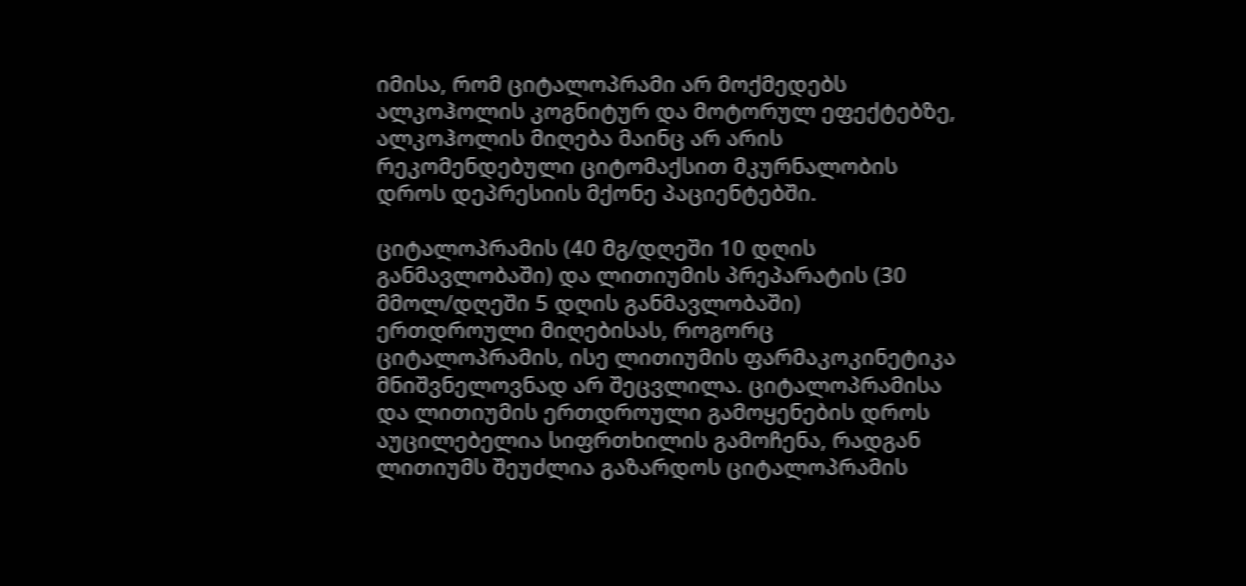იმისა, რომ ციტალოპრამი არ მოქმედებს ალკოჰოლის კოგნიტურ და მოტორულ ეფექტებზე, ალკოჰოლის მიღება მაინც არ არის რეკომენდებული ციტომაქსით მკურნალობის დროს დეპრესიის მქონე პაციენტებში.

ციტალოპრამის (40 მგ/დღეში 10 დღის განმავლობაში) და ლითიუმის პრეპარატის (30 მმოლ/დღეში 5 დღის განმავლობაში) ერთდროული მიღებისას, როგორც ციტალოპრამის, ისე ლითიუმის ფარმაკოკინეტიკა მნიშვნელოვნად არ შეცვლილა. ციტალოპრამისა და ლითიუმის ერთდროული გამოყენების დროს აუცილებელია სიფრთხილის გამოჩენა, რადგან ლითიუმს შეუძლია გაზარდოს ციტალოპრამის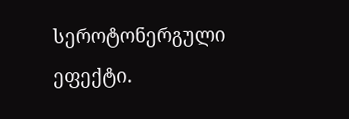სეროტონერგული ეფექტი.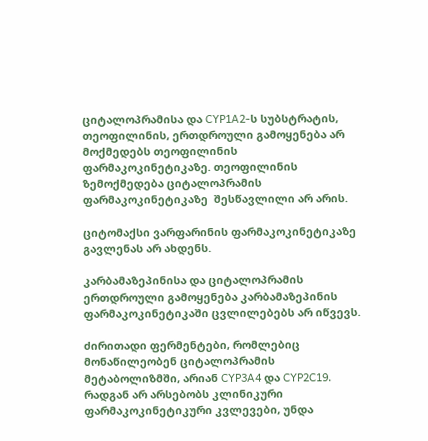ციტალოპრამისა და CYP1A2-ს სუბსტრატის, თეოფილინის, ერთდროული გამოყენება არ მოქმედებს თეოფილინის ფარმაკოკინეტიკაზე. თეოფილინის ზემოქმედება ციტალოპრამის ფარმაკოკინეტიკაზე  შესწავლილი არ არის.

ციტომაქსი ვარფარინის ფარმაკოკინეტიკაზე გავლენას არ ახდენს.

კარბამაზეპინისა და ციტალოპრამის ერთდროული გამოყენება კარბამაზეპინის ფარმაკოკინეტიკაში ცვლილებებს არ იწვევს.

ძირითადი ფერმენტები, რომლებიც მონაწილეობენ ციტალოპრამის მეტაბოლიზმში, არიან CYP3A4 და CYP2C19. რადგან არ არსებობს კლინიკური ფარმაკოკინეტიკური კვლევები, უნდა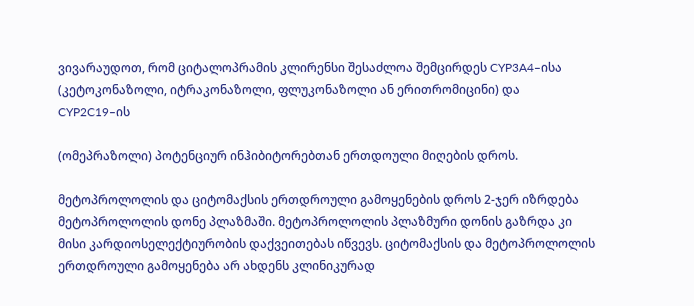ვივარაუდოთ, რომ ციტალოპრამის კლირენსი შესაძლოა შემცირდეს CYP3A4–ისა (კეტოკონაზოლი, იტრაკონაზოლი, ფლუკონაზოლი ან ერითრომიცინი) და  CYP2C19–ის

(ომეპრაზოლი) პოტენციურ ინჰიბიტორებთან ერთდოული მიღების დროს.

მეტოპროლოლის და ციტომაქსის ერთდროული გამოყენების დროს 2-ჯერ იზრდება მეტოპროლოლის დონე პლაზმაში. მეტოპროლოლის პლაზმური დონის გაზრდა კი მისი კარდიოსელექტიურობის დაქვეითებას იწვევს. ციტომაქსის და მეტოპროლოლის ერთდროული გამოყენება არ ახდენს კლინიკურად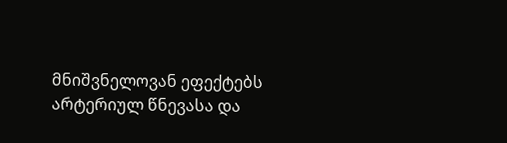მნიშვნელოვან ეფექტებს არტერიულ წნევასა და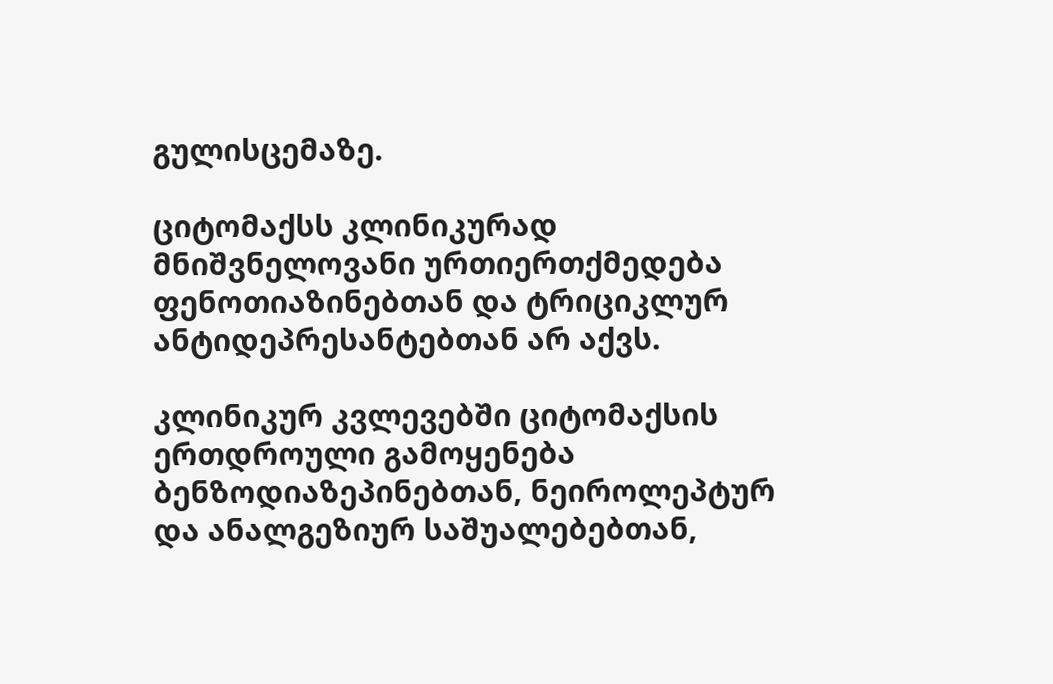გულისცემაზე.

ციტომაქსს კლინიკურად მნიშვნელოვანი ურთიერთქმედება ფენოთიაზინებთან და ტრიციკლურ ანტიდეპრესანტებთან არ აქვს.

კლინიკურ კვლევებში ციტომაქსის ერთდროული გამოყენება ბენზოდიაზეპინებთან, ნეიროლეპტურ და ანალგეზიურ საშუალებებთან,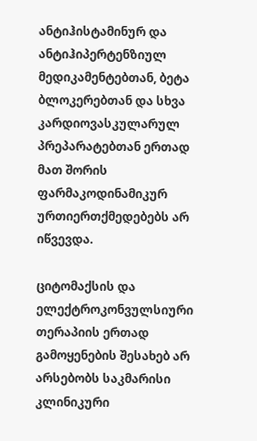ანტიჰისტამინურ და ანტიჰიპერტენზიულ მედიკამენტებთან, ბეტა ბლოკერებთან და სხვა კარდიოვასკულარულ პრეპარატებთან ერთად მათ შორის ფარმაკოდინამიკურ ურთიერთქმედებებს არ იწვევდა.

ციტომაქსის და ელექტროკონვულსიური თერაპიის ერთად გამოყენების შესახებ არ არსებობს საკმარისი კლინიკური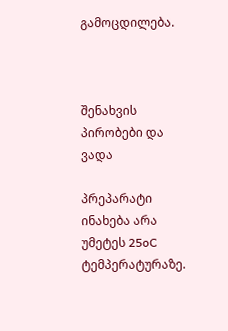გამოცდილება.



შენახვის პირობები და ვადა

პრეპარატი ინახება არა უმეტეს 25oC ტემპერატურაზე.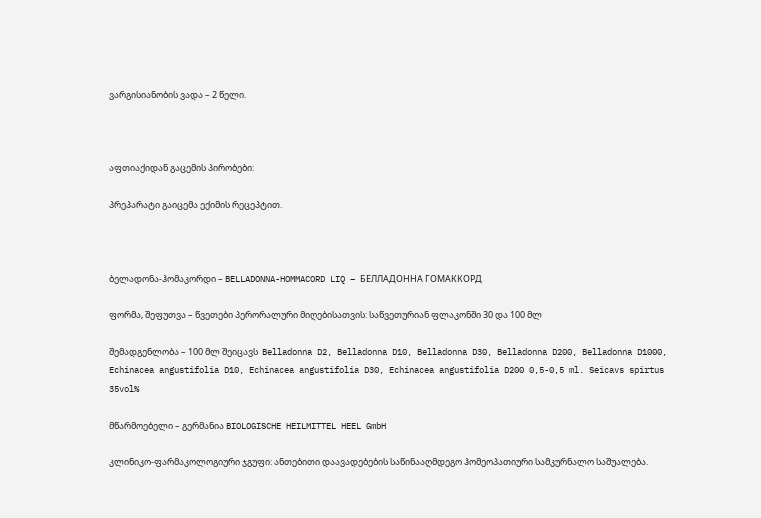ვარგისიანობის ვადა – 2 წელი.



აფთიაქიდან გაცემის პირობები:

პრეპარატი გაიცემა ექიმის რეცეპტით.



ბელადონა-ჰომაკორდი – BELLADONNA-HOMMACORD LIQ – БЕЛЛАДОННА ГОМАККОРД

ფორმა, შეფუთვა – წვეთები პერორალური მიღებისათვის: საწვეთურიან ფლაკონში 30 და 100 მლ

შემადგენლობა – 100 მლ შეიცავს  Belladonna D2, Belladonna D10, Belladonna D30, Belladonna D200, Belladonna D1000, Echinacea angustifolia D10, Echinacea angustifolia D30, Echinacea angustifolia D200 0,5-0,5 ml. Seicavs spirtus 35vol%

მწარმოებელი – გერმანია BIOLOGISCHE HEILMITTEL HEEL GmbH

კლინიკო-ფარმაკოლოგიური ჯგუფი: ანთებითი დაავადებების საწინააღმდეგო ჰომეოპათიური სამკურნალო საშუალება.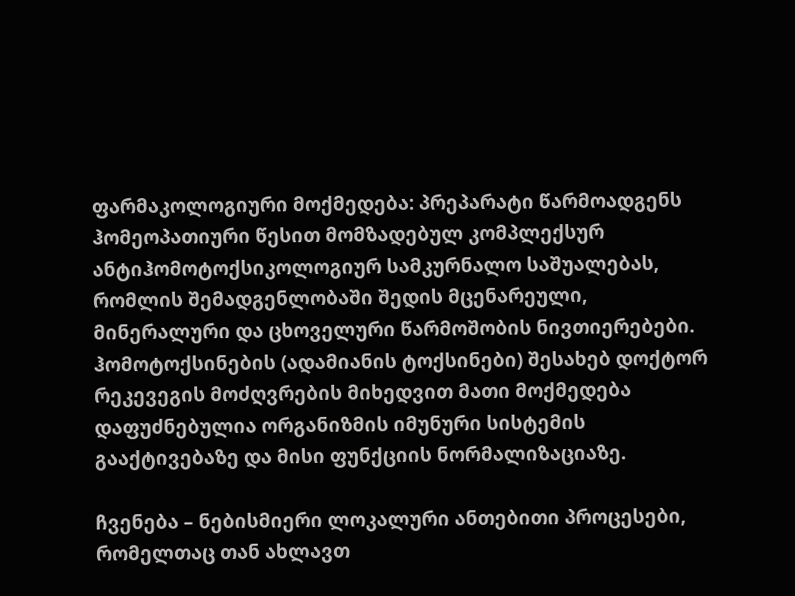ფარმაკოლოგიური მოქმედება: პრეპარატი წარმოადგენს ჰომეოპათიური წესით მომზადებულ კომპლექსურ ანტიჰომოტოქსიკოლოგიურ სამკურნალო საშუალებას, რომლის შემადგენლობაში შედის მცენარეული, მინერალური და ცხოველური წარმოშობის ნივთიერებები. ჰომოტოქსინების (ადამიანის ტოქსინები) შესახებ დოქტორ რეკევეგის მოძღვრების მიხედვით მათი მოქმედება დაფუძნებულია ორგანიზმის იმუნური სისტემის გააქტივებაზე და მისი ფუნქციის ნორმალიზაციაზე.

ჩვენება – ნებისმიერი ლოკალური ანთებითი პროცესები, რომელთაც თან ახლავთ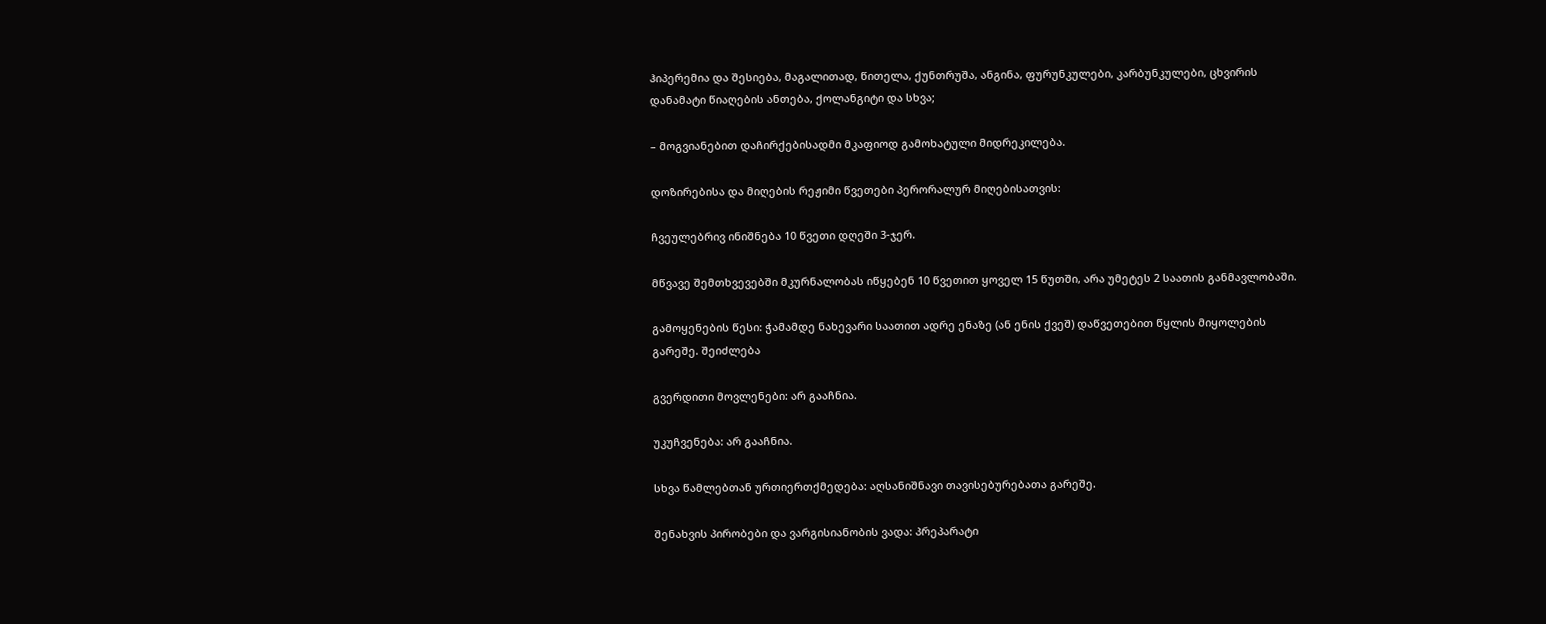ჰიპერემია და შესიება, მაგალითად, წითელა, ქუნთრუშა, ანგინა, ფურუნკულები, კარბუნკულები, ცხვირის დანამატი წიაღების ანთება, ქოლანგიტი და სხვა;

– მოგვიანებით დაჩირქებისადმი მკაფიოდ გამოხატული მიდრეკილება.

დოზირებისა და მიღების რეჟიმი წვეთები პერორალურ მიღებისათვის:

ჩვეულებრივ ინიშნება 10 წვეთი დღეში 3-ჯერ.

მწვავე შემთხვევებში მკურნალობას იწყებენ 10 წვეთით ყოველ 15 წუთში, არა უმეტეს 2 საათის განმავლობაში.

გამოყენების წესი: ჭამამდე ნახევარი საათით ადრე ენაზე (ან ენის ქვეშ) დაწვეთებით წყლის მიყოლების გარეშე. შეიძლება

გვერდითი მოვლენები: არ გააჩნია.

უკუჩვენება: არ გააჩნია.

სხვა წამლებთან ურთიერთქმედება: აღსანიშნავი თავისებურებათა გარეშე.

შენახვის პირობები და ვარგისიანობის ვადა: პრეპარატი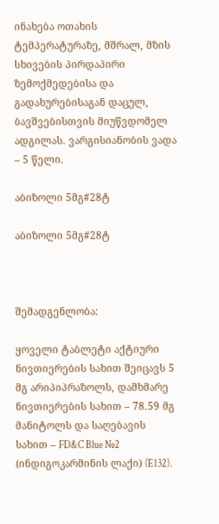ინახება ოთახის ტემპერატურაზე, მშრალ, მზის სხივების პირდაპირი ზემოქმედებისა და გადახურებისაგან დაცულ, ბავშვებისთვის მიუწვდომელ ადგილას. ვარგისიანობის ვადა – 5 წელი.

აბიზოლი 5მგ#28ტ

აბიზოლი 5მგ#28ტ



შემადგენლობა:

ყოველი ტაბლეტი აქტიური ნივთიერების სახით შეიცავს 5 მგ არიპიპრაზოლს, დამხმარე ნივთიერების სახით – 78.59 მგ მანიტოლს და საღებავის სახით – FD&C Blue №2 (ინდიგოკარმინის ლაქი) (E132).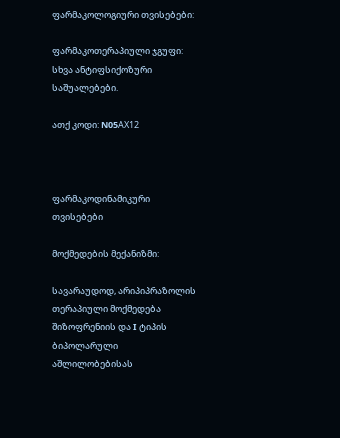ფარმაკოლოგიური თვისებები:

ფარმაკოთერაპიული ჯგუფი: სხვა ანტიფსიქოზური საშუალებები.

ათქ კოდი: N05AХ12



ფარმაკოდინამიკური თვისებები

მოქმედების მექანიზმი:

სავარაუდოდ, არიპიპრაზოლის თერაპიული მოქმედება შიზოფრენიის და I ტიპის ბიპოლარული აშლილობებისას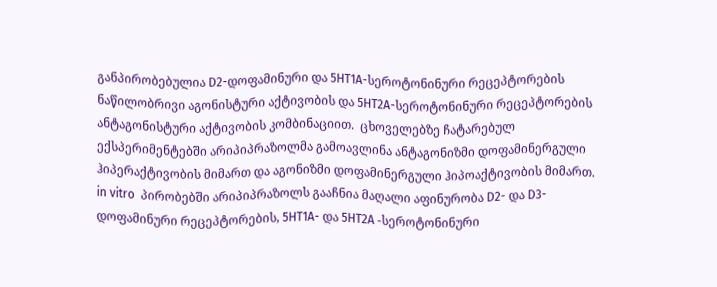განპირობებულია D2-დოფამინური და 5HT1A-სეროტონინური რეცეპტორების ნაწილობრივი აგონისტური აქტივობის და 5HT2A-სეროტონინური რეცეპტორების ანტაგონისტური აქტივობის კომბინაციით.  ცხოველებზე ჩატარებულ ექსპერიმენტებში არიპიპრაზოლმა გამოავლინა ანტაგონიზმი დოფამინერგული ჰიპერაქტივობის მიმართ და აგონიზმი დოფამინერგული ჰიპოაქტივობის მიმართ. in vitro  პირობებში არიპიპრაზოლს გააჩნია მაღალი აფინურობა D2- და D3- დოფამინური რეცეპტორების, 5HT1A- და 5HT2A -სეროტონინური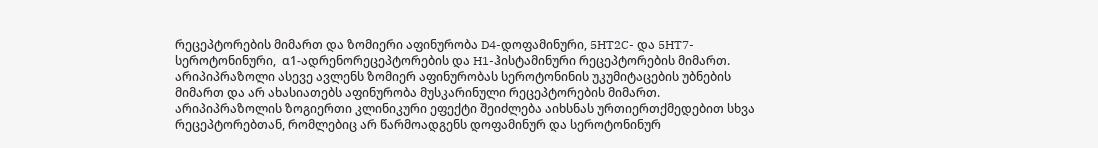რეცეპტორების მიმართ და ზომიერი აფინურობა D4-დოფამინური, 5HT2C- და 5HT7-სეროტონინური,  α1-ადრენორეცეპტორების და H1-ჰისტამინური რეცეპტორების მიმართ. არიპიპრაზოლი ასევე ავლენს ზომიერ აფინურობას სეროტონინის უკუმიტაცების უბნების მიმართ და არ ახასიათებს აფინურობა მუსკარინული რეცეპტორების მიმართ. არიპიპრაზოლის ზოგიერთი კლინიკური ეფექტი შეიძლება აიხსნას ურთიერთქმედებით სხვა რეცეპტორებთან, რომლებიც არ წარმოადგენს დოფამინურ და სეროტონინურ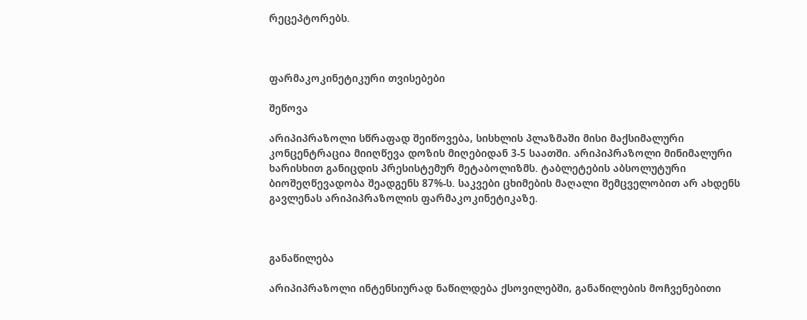რეცეპტორებს.



ფარმაკოკინეტიკური თვისებები

შეწოვა

არიპიპრაზოლი სწრაფად შეიწოვება, სისხლის პლაზმაში მისი მაქსიმალური კონცენტრაცია მიიღწევა დოზის მიღებიდან 3-5 საათში. არიპიპრაზოლი მინიმალური ხარისხით განიცდის პრესისტემურ მეტაბოლიზმს. ტაბლეტების აბსოლუტური ბიოშეღწევადობა შეადგენს 87%-ს. საკვები ცხიმების მაღალი შემცველობით არ ახდენს გავლენას არიპიპრაზოლის ფარმაკოკინეტიკაზე.



განაწილება

არიპიპრაზოლი ინტენსიურად ნაწილდება ქსოვილებში, განაწილების მოჩვენებითი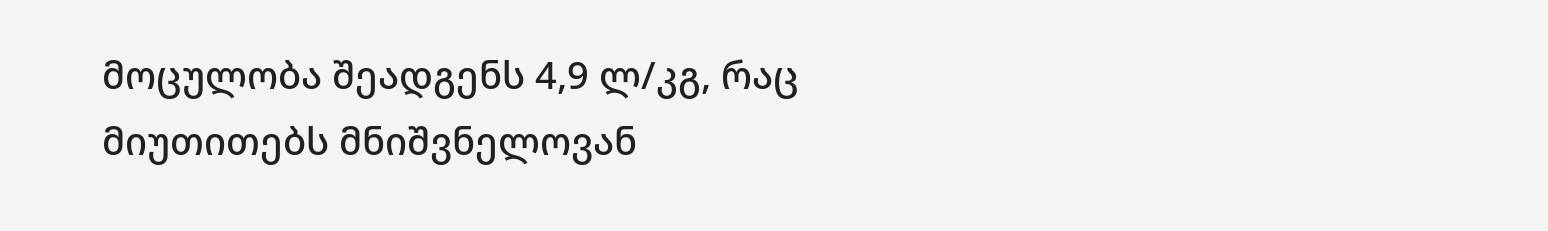მოცულობა შეადგენს 4,9 ლ/კგ, რაც მიუთითებს მნიშვნელოვან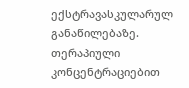ექსტრავასკულარულ განაწილებაზე. თერაპიული კონცენტრაციებით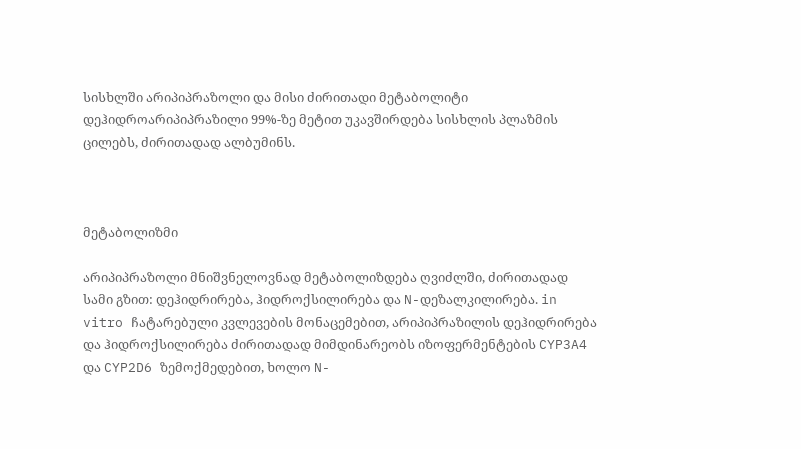სისხლში არიპიპრაზოლი და მისი ძირითადი მეტაბოლიტი დეჰიდროარიპიპრაზილი 99%-ზე მეტით უკავშირდება სისხლის პლაზმის ცილებს, ძირითადად ალბუმინს.



მეტაბოლიზმი

არიპიპრაზოლი მნიშვნელოვნად მეტაბოლიზდება ღვიძლში, ძირითადად სამი გზით: დეჰიდრირება, ჰიდროქსილირება და N-დეზალკილირება. in vitro ჩატარებული კვლევების მონაცემებით, არიპიპრაზილის დეჰიდრირება და ჰიდროქსილირება ძირითადად მიმდინარეობს იზოფერმენტების CYP3A4 და CYP2D6 ზემოქმედებით, ხოლო N-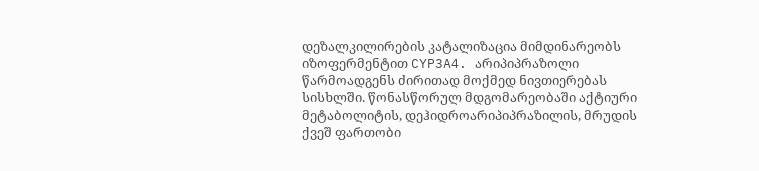დეზალკილირების კატალიზაცია მიმდინარეობს იზოფერმენტით CYP3A4. არიპიპრაზოლი წარმოადგენს ძირითად მოქმედ ნივთიერებას სისხლში. წონასწორულ მდგომარეობაში აქტიური მეტაბოლიტის, დეჰიდროარიპიპრაზილის, მრუდის ქვეშ ფართობი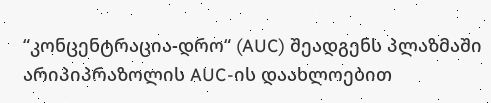“კონცენტრაცია-დრო“ (AUC) შეადგენს პლაზმაში არიპიპრაზოლის AUC-ის დაახლოებით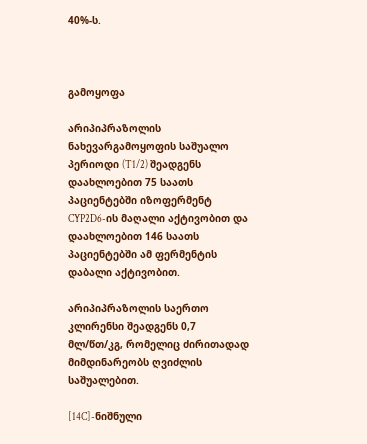40%-ს.



გამოყოფა

არიპიპრაზოლის ნახევარგამოყოფის საშუალო პერიოდი (T1/2) შეადგენს დაახლოებით 75 საათს პაციენტებში იზოფერმენტ CYP2D6-ის მაღალი აქტივობით და დაახლოებით 146 საათს  პაციენტებში ამ ფერმენტის დაბალი აქტივობით.

არიპიპრაზოლის საერთო კლირენსი შეადგენს 0,7 მლ/წთ/კგ, რომელიც ძირითადად მიმდინარეობს ღვიძლის საშუალებით.

[14C]-ნიშნული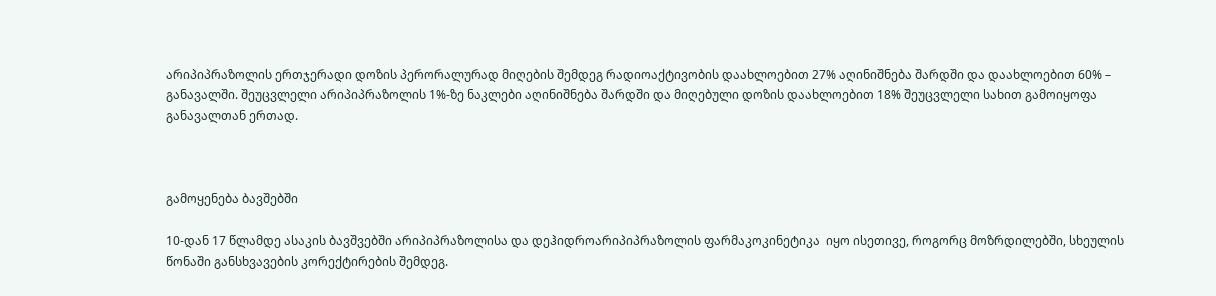არიპიპრაზოლის ერთჯერადი დოზის პერორალურად მიღების შემდეგ რადიოაქტივობის დაახლოებით 27% აღინიშნება შარდში და დაახლოებით 60% – განავალში. შეუცვლელი არიპიპრაზოლის 1%-ზე ნაკლები აღინიშნება შარდში და მიღებული დოზის დაახლოებით 18% შეუცვლელი სახით გამოიყოფა განავალთან ერთად.



გამოყენება ბავშებში

10-დან 17 წლამდე ასაკის ბავშვებში არიპიპრაზოლისა და დეჰიდროარიპიპრაზოლის ფარმაკოკინეტიკა  იყო ისეთივე, როგორც მოზრდილებში, სხეულის წონაში განსხვავების კორექტირების შემდეგ.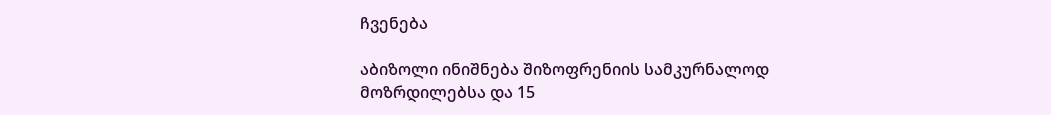ჩვენება

აბიზოლი ინიშნება შიზოფრენიის სამკურნალოდ მოზრდილებსა და 15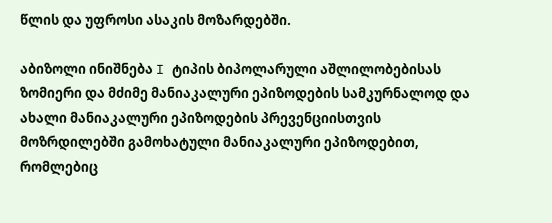წლის და უფროსი ასაკის მოზარდებში.

აბიზოლი ინიშნება I ტიპის ბიპოლარული აშლილობებისას ზომიერი და მძიმე მანიაკალური ეპიზოდების სამკურნალოდ და ახალი მანიაკალური ეპიზოდების პრევენციისთვის მოზრდილებში გამოხატული მანიაკალური ეპიზოდებით, რომლებიც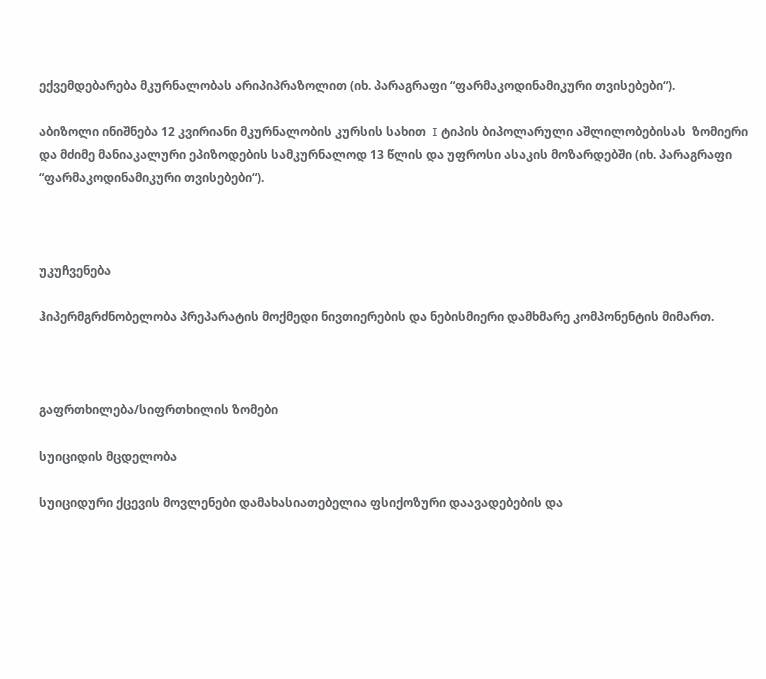ექვემდებარება მკურნალობას არიპიპრაზოლით (იხ. პარაგრაფი “ფარმაკოდინამიკური თვისებები“).

აბიზოლი ინიშნება 12 კვირიანი მკურნალობის კურსის სახით  I ტიპის ბიპოლარული აშლილობებისას  ზომიერი და მძიმე მანიაკალური ეპიზოდების სამკურნალოდ 13 წლის და უფროსი ასაკის მოზარდებში (იხ. პარაგრაფი “ფარმაკოდინამიკური თვისებები“).



უკუჩვენება

ჰიპერმგრძნობელობა პრეპარატის მოქმედი ნივთიერების და ნებისმიერი დამხმარე კომპონენტის მიმართ.



გაფრთხილება/სიფრთხილის ზომები

სუიციდის მცდელობა

სუიციდური ქცევის მოვლენები დამახასიათებელია ფსიქოზური დაავადებების და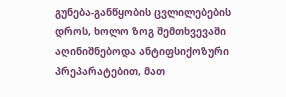გუნება-განწყობის ცვლილებების დროს, ხოლო ზოგ შემთხვევაში აღინიშნებოდა ანტიფსიქოზური პრეპარატებით, მათ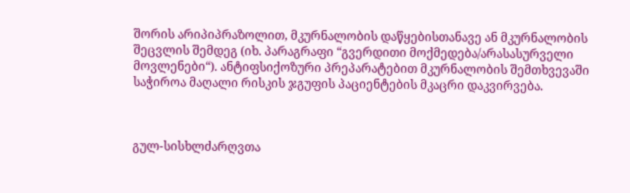შორის არიპიპრაზოლით, მკურნალობის დაწყებისთანავე ან მკურნალობის შეცვლის შემდეგ (იხ. პარაგრაფი “გვერდითი მოქმედება/არასასურველი მოვლენები“). ანტიფსიქოზური პრეპარატებით მკურნალობის შემთხვევაში საჭიროა მაღალი რისკის ჯგუფის პაციენტების მკაცრი დაკვირვება.



გულ-სისხლძარღვთა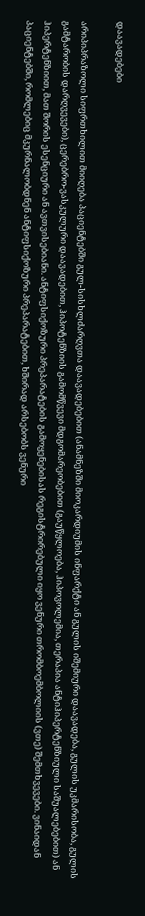დაავადებები

არიპიპრაზოლი სიფრთხილით მიიღება პაციენტებში გულ-სისხლძარღვთა დაავადებებით (ანამნეზში მიოკარდიუმის ინფარქტი ან გულის იშემიური დაავადება, გულის უკმარისობა, გულის გამტარობის დარღვევები), ცერებრო-ვასკულური დაავადებით, ჰიპოტენზიის გამომწვევი მდგომარეობებით (გაუწყლოება, ჰიპოვოლემია, თერაპია ანტიჰიპერტენზიული საშუალებებით) ან ჰიპერტენზიით, მათ შორის ესენციური ან ავთვისებიანი. ანტიფსიქოზური პრეპარატების გამოყენებისას რეგისტრირებული იყო ვენური თრომბოემბოლიის (ვთე) შემთხვევები. ვინაიდან პაციენტებში, რომლებიც მკურნალობდნენ ანტიფსიქოზური პრეპარატებით, ხშირად არსებობს ვენური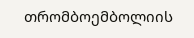თრომბოემბოლიის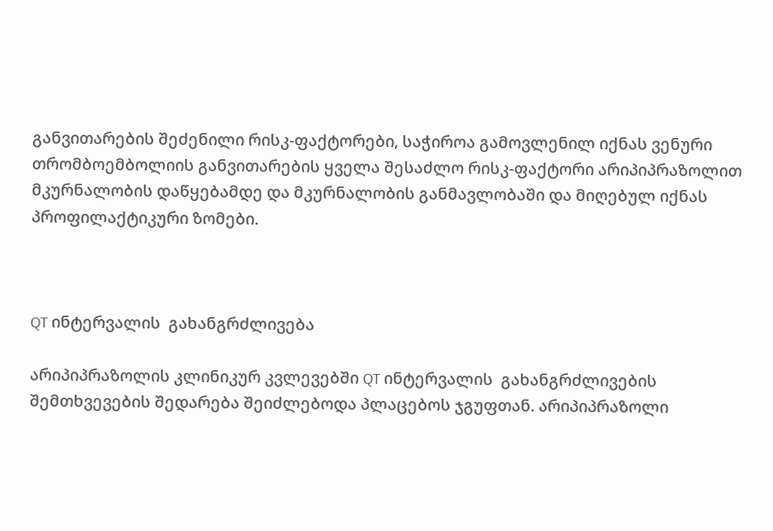განვითარების შეძენილი რისკ-ფაქტორები, საჭიროა გამოვლენილ იქნას ვენური თრომბოემბოლიის განვითარების ყველა შესაძლო რისკ-ფაქტორი არიპიპრაზოლით მკურნალობის დაწყებამდე და მკურნალობის განმავლობაში და მიღებულ იქნას პროფილაქტიკური ზომები.



QT ინტერვალის  გახანგრძლივება

არიპიპრაზოლის კლინიკურ კვლევებში QT ინტერვალის  გახანგრძლივების შემთხვევების შედარება შეიძლებოდა პლაცებოს ჯგუფთან. არიპიპრაზოლი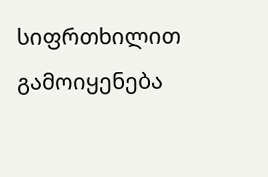სიფრთხილით გამოიყენება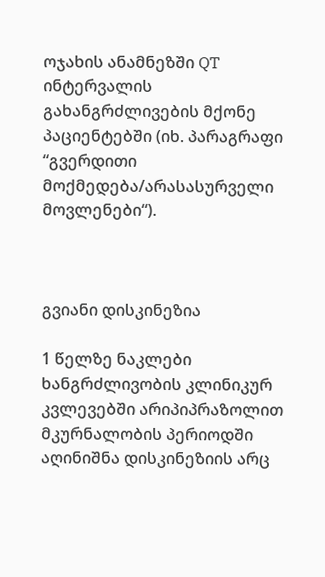ოჯახის ანამნეზში QT ინტერვალის  გახანგრძლივების მქონე პაციენტებში (იხ. პარაგრაფი “გვერდითი მოქმედება/არასასურველი მოვლენები“).



გვიანი დისკინეზია

1 წელზე ნაკლები ხანგრძლივობის კლინიკურ კვლევებში არიპიპრაზოლით მკურნალობის პერიოდში აღინიშნა დისკინეზიის არც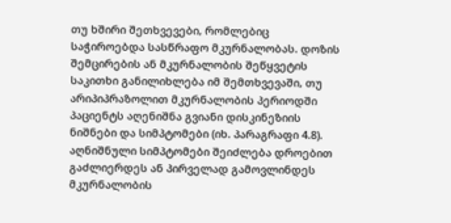თუ ხშირი შეთხვევები, რომლებიც საჭიროებდა სასწრაფო მკურნალობას. დოზის შემცირების ან მკურნალობის შეწყვეტის საკითხი განილიხლება იმ შემთხვევაში, თუ არიპიპრაზოლით მკურნალობის პერიოდში პაციენტს აღენიშნა გვიანი დისკინეზიის ნიშნები და სიმპტომები (იხ. პარაგრაფი 4.8). აღნიშნული სიმპტომები შეიძლება დროებით გაძლიერდეს ან პირველად გამოვლინდეს მკურნალობის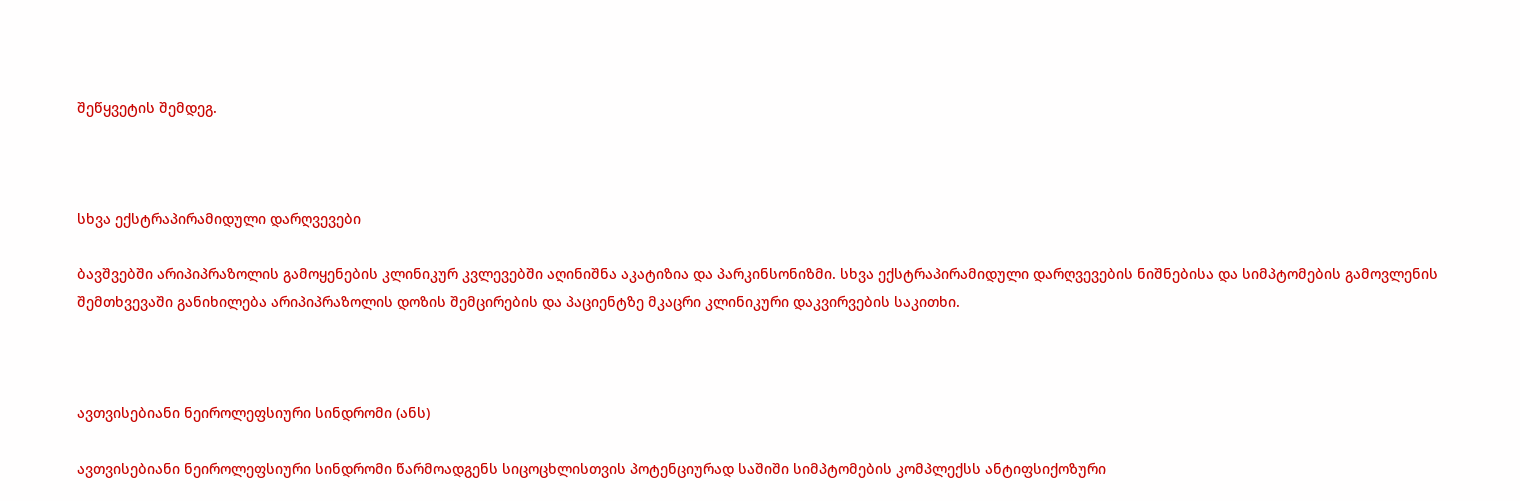შეწყვეტის შემდეგ.



სხვა ექსტრაპირამიდული დარღვევები

ბავშვებში არიპიპრაზოლის გამოყენების კლინიკურ კვლევებში აღინიშნა აკატიზია და პარკინსონიზმი. სხვა ექსტრაპირამიდული დარღვევების ნიშნებისა და სიმპტომების გამოვლენის შემთხვევაში განიხილება არიპიპრაზოლის დოზის შემცირების და პაციენტზე მკაცრი კლინიკური დაკვირვების საკითხი.



ავთვისებიანი ნეიროლეფსიური სინდრომი (ანს)

ავთვისებიანი ნეიროლეფსიური სინდრომი წარმოადგენს სიცოცხლისთვის პოტენციურად საშიში სიმპტომების კომპლექსს ანტიფსიქოზური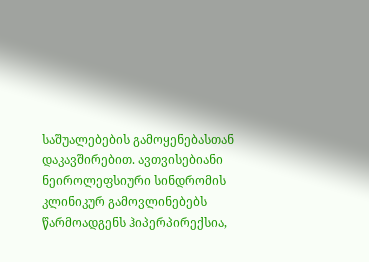საშუალებების გამოყენებასთან დაკავშირებით. ავთვისებიანი ნეიროლეფსიური სინდრომის კლინიკურ გამოვლინებებს წარმოადგენს ჰიპერპირექსია,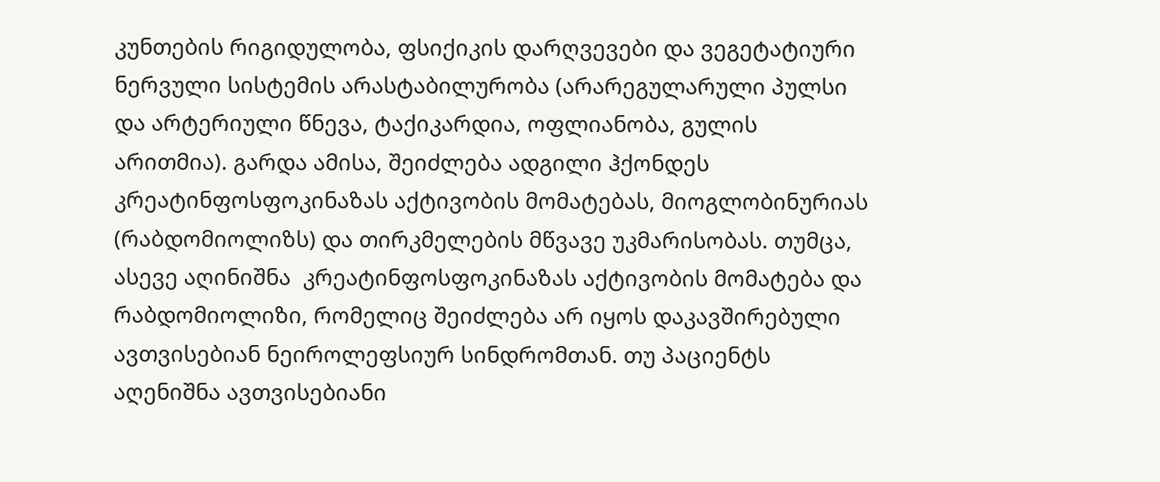კუნთების რიგიდულობა, ფსიქიკის დარღვევები და ვეგეტატიური ნერვული სისტემის არასტაბილურობა (არარეგულარული პულსი და არტერიული წნევა, ტაქიკარდია, ოფლიანობა, გულის არითმია). გარდა ამისა, შეიძლება ადგილი ჰქონდეს კრეატინფოსფოკინაზას აქტივობის მომატებას, მიოგლობინურიას (რაბდომიოლიზს) და თირკმელების მწვავე უკმარისობას. თუმცა, ასევე აღინიშნა  კრეატინფოსფოკინაზას აქტივობის მომატება და რაბდომიოლიზი, რომელიც შეიძლება არ იყოს დაკავშირებული ავთვისებიან ნეიროლეფსიურ სინდრომთან. თუ პაციენტს აღენიშნა ავთვისებიანი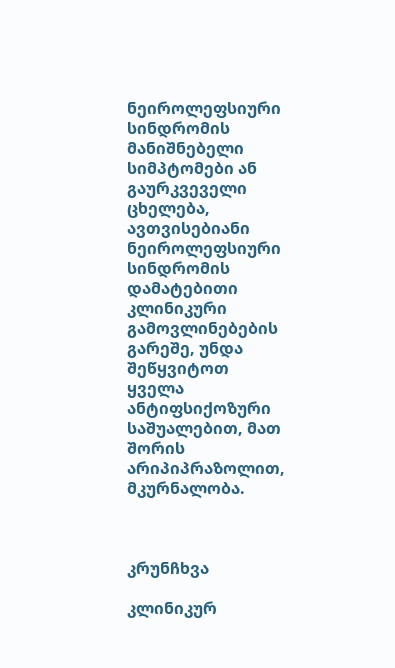ნეიროლეფსიური სინდრომის მანიშნებელი სიმპტომები ან გაურკვეველი ცხელება, ავთვისებიანი ნეიროლეფსიური სინდრომის დამატებითი კლინიკური გამოვლინებების გარეშე, უნდა შეწყვიტოთ ყველა ანტიფსიქოზური საშუალებით, მათ შორის არიპიპრაზოლით, მკურნალობა.



კრუნჩხვა

კლინიკურ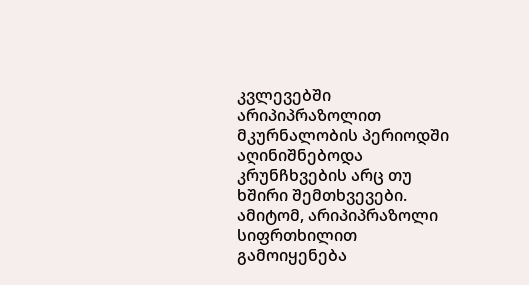კვლევებში არიპიპრაზოლით მკურნალობის პერიოდში აღინიშნებოდა კრუნჩხვების არც თუ ხშირი შემთხვევები. ამიტომ, არიპიპრაზოლი სიფრთხილით გამოიყენება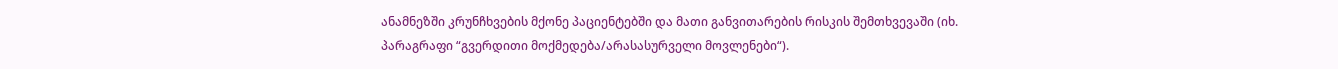ანამნეზში კრუნჩხვების მქონე პაციენტებში და მათი განვითარების რისკის შემთხვევაში (იხ. პარაგრაფი “გვერდითი მოქმედება/არასასურველი მოვლენები“).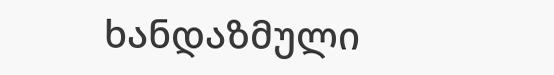ხანდაზმული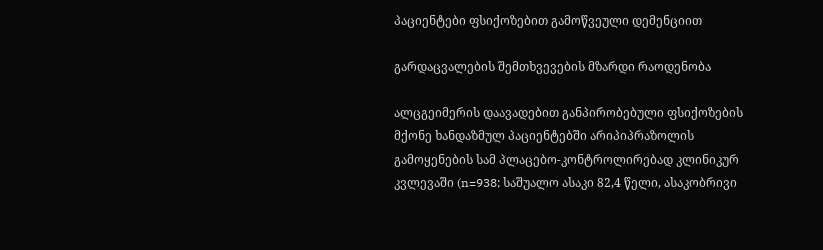პაციენტები ფსიქოზებით გამოწვეული დემენციით

გარდაცვალების შემთხვევების მზარდი რაოდენობა

ალცგეიმერის დაავადებით განპირობებული ფსიქოზების მქონე ხანდაზმულ პაციენტებში არიპიპრაზოლის გამოყენების სამ პლაცებო-კონტროლირებად კლინიკურ კვლევაში (n=938; საშუალო ასაკი 82,4 წელი, ასაკობრივი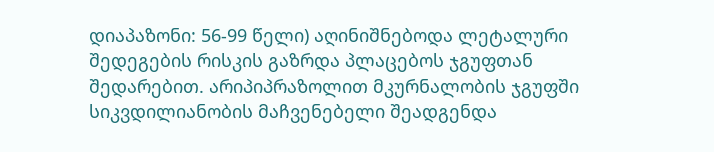დიაპაზონი: 56-99 წელი) აღინიშნებოდა ლეტალური შედეგების რისკის გაზრდა პლაცებოს ჯგუფთან შედარებით. არიპიპრაზოლით მკურნალობის ჯგუფში სიკვდილიანობის მაჩვენებელი შეადგენდა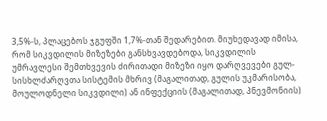3,5%-ს, პლაცებოს ჯგუფში 1,7%-თან შედარებით. მიუხედავად იმისა, რომ სიკვდილის მიზეზები განსხვავდებოდა, სიკვდილის უმრავლესი შემთხვევის ძირითადი მიზეზი იყო დარღვევები გულ-სისხლძარღვთა სისტემის მხრივ (მაგალითად, გულის უკმარისობა, მოულოდნელი სიკვდილი) ან ინფექციის (მაგალითად, პნევმონიის)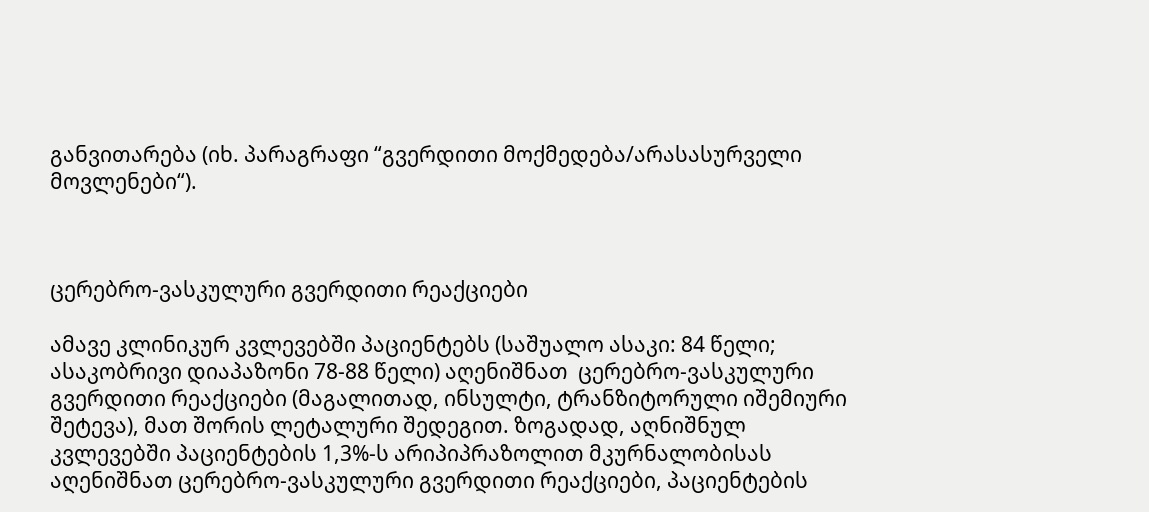განვითარება (იხ. პარაგრაფი “გვერდითი მოქმედება/არასასურველი მოვლენები“).



ცერებრო-ვასკულური გვერდითი რეაქციები

ამავე კლინიკურ კვლევებში პაციენტებს (საშუალო ასაკი: 84 წელი; ასაკობრივი დიაპაზონი 78-88 წელი) აღენიშნათ  ცერებრო-ვასკულური გვერდითი რეაქციები (მაგალითად, ინსულტი, ტრანზიტორული იშემიური შეტევა), მათ შორის ლეტალური შედეგით. ზოგადად, აღნიშნულ კვლევებში პაციენტების 1,3%-ს არიპიპრაზოლით მკურნალობისას აღენიშნათ ცერებრო-ვასკულური გვერდითი რეაქციები, პაციენტების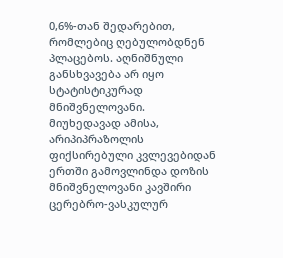0,6%-თან შედარებით, რომლებიც ღებულობდნენ პლაცებოს. აღნიშნული განსხვავება არ იყო სტატისტიკურად მნიშვნელოვანი. მიუხედავად ამისა, არიპიპრაზოლის ფიქსირებული კვლევებიდან ერთში გამოვლინდა დოზის მნიშვნელოვანი კავშირი ცერებრო-ვასკულურ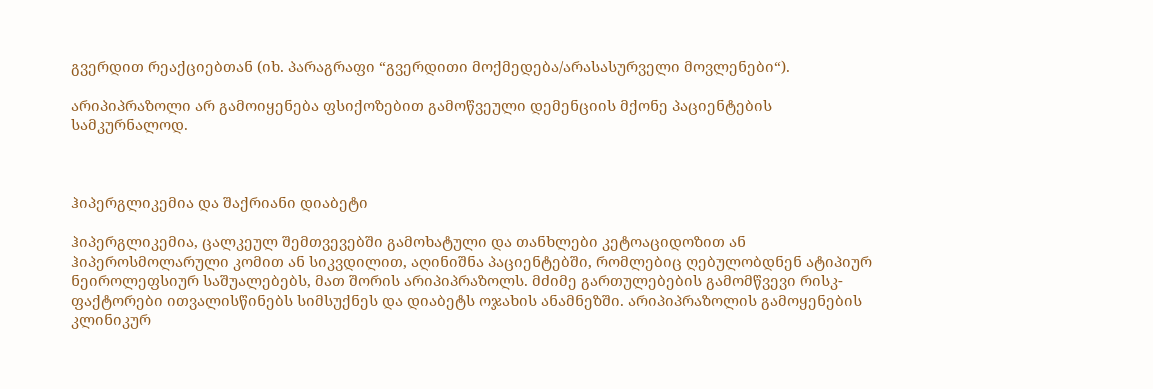გვერდით რეაქციებთან (იხ. პარაგრაფი “გვერდითი მოქმედება/არასასურველი მოვლენები“).

არიპიპრაზოლი არ გამოიყენება ფსიქოზებით გამოწვეული დემენციის მქონე პაციენტების სამკურნალოდ.



ჰიპერგლიკემია და შაქრიანი დიაბეტი

ჰიპერგლიკემია, ცალკეულ შემთვევებში გამოხატული და თანხლები კეტოაციდოზით ან ჰიპეროსმოლარული კომით ან სიკვდილით, აღინიშნა პაციენტებში, რომლებიც ღებულობდნენ ატიპიურ ნეიროლეფსიურ საშუალებებს, მათ შორის არიპიპრაზოლს. მძიმე გართულებების გამომწვევი რისკ-ფაქტორები ითვალისწინებს სიმსუქნეს და დიაბეტს ოჯახის ანამნეზში. არიპიპრაზოლის გამოყენების კლინიკურ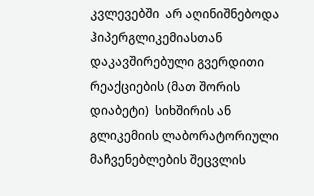კვლევებში  არ აღინიშნებოდა ჰიპერგლიკემიასთან დაკავშირებული გვერდითი რეაქციების (მათ შორის დიაბეტი)  სიხშირის ან გლიკემიის ლაბორატორიული მაჩვენებლების შეცვლის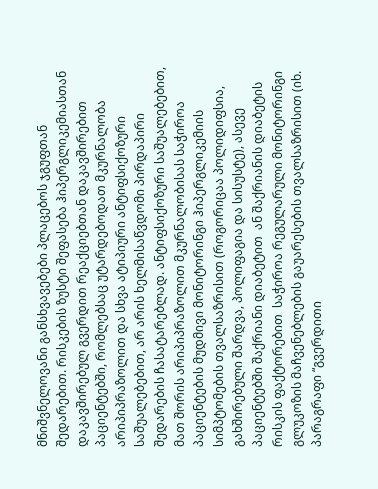მნიშვნელოვანი განსხვავებები პლაცებოს ჯგუფთან შედარებით. რისკების ზუსტი შეფასება ჰიპერგლიკემიასთან დაკავშირებულ გვერდით რეაქციებთან დაკავშირებით პაციენტებში, რომლებსაც უტარდებოდათ მკურნალობა არიპიპრაზოლით და სხვა ატიპიური ანტიფსიქოზური საშუალებებით, არ არის ხელმისაწვდომი პირდაპირი შედარების ჩასატარებლად. ანტიფსიქოზური საშუალებებით, მათ შორის არიპიპრაზოლით მკურნალობისას საჭიროა პაციენტების მუდმივი მონიტორინგი ჰიპერგლიკემიის სიმპტომების თვალსაზრისით (როგორიცაა პოლიდიფსია, გახშირებული შარდვა, პოლიფაგია და სისუსტე), ასევე პაციენტებში შაქრიანი დიაბეტით  ან შაქრიანის დიაბეტის რისკის ფაქტორებით  საჭიროა რეგულარული მონიტორინგი  გლუკოზის მაჩვენებლების გაუარესების თვალსაზრისით (იხ. პარაგრაფი “გვერდითი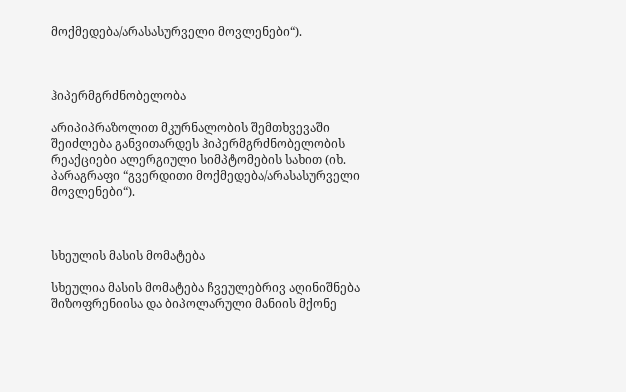მოქმედება/არასასურველი მოვლენები“).



ჰიპერმგრძნობელობა

არიპიპრაზოლით მკურნალობის შემთხვევაში შეიძლება განვითარდეს ჰიპერმგრძნობელობის რეაქციები ალერგიული სიმპტომების სახით (იხ. პარაგრაფი “გვერდითი მოქმედება/არასასურველი მოვლენები“).



სხეულის მასის მომატება

სხეულია მასის მომატება ჩვეულებრივ აღინიშნება შიზოფრენიისა და ბიპოლარული მანიის მქონე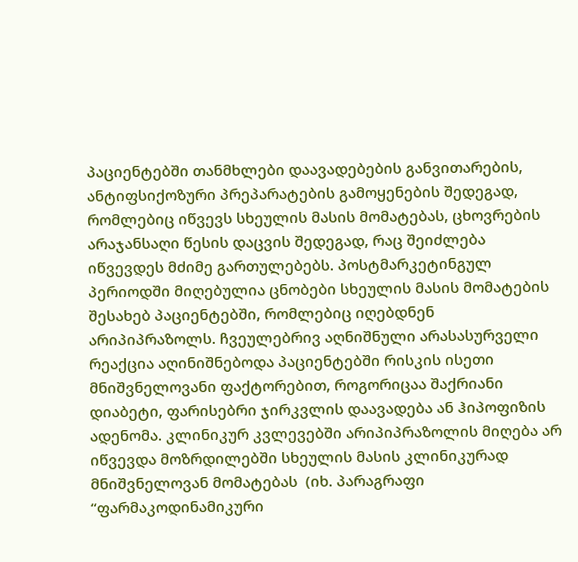პაციენტებში თანმხლები დაავადებების განვითარების, ანტიფსიქოზური პრეპარატების გამოყენების შედეგად, რომლებიც იწვევს სხეულის მასის მომატებას, ცხოვრების არაჯანსაღი წესის დაცვის შედეგად, რაც შეიძლება იწვევდეს მძიმე გართულებებს. პოსტმარკეტინგულ პერიოდში მიღებულია ცნობები სხეულის მასის მომატების შესახებ პაციენტებში, რომლებიც იღებდნენ არიპიპრაზოლს. ჩვეულებრივ აღნიშნული არასასურველი რეაქცია აღინიშნებოდა პაციენტებში რისკის ისეთი მნიშვნელოვანი ფაქტორებით, როგორიცაა შაქრიანი დიაბეტი, ფარისებრი ჯირკვლის დაავადება ან ჰიპოფიზის ადენომა. კლინიკურ კვლევებში არიპიპრაზოლის მიღება არ იწვევდა მოზრდილებში სხეულის მასის კლინიკურად მნიშვნელოვან მომატებას  (იხ. პარაგრაფი “ფარმაკოდინამიკური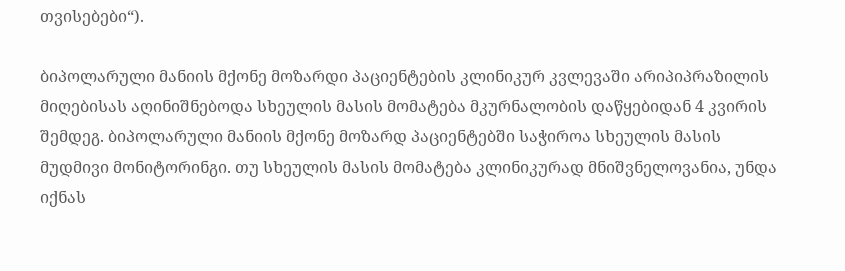თვისებები“).

ბიპოლარული მანიის მქონე მოზარდი პაციენტების კლინიკურ კვლევაში არიპიპრაზილის მიღებისას აღინიშნებოდა სხეულის მასის მომატება მკურნალობის დაწყებიდან 4 კვირის შემდეგ. ბიპოლარული მანიის მქონე მოზარდ პაციენტებში საჭიროა სხეულის მასის მუდმივი მონიტორინგი. თუ სხეულის მასის მომატება კლინიკურად მნიშვნელოვანია, უნდა იქნას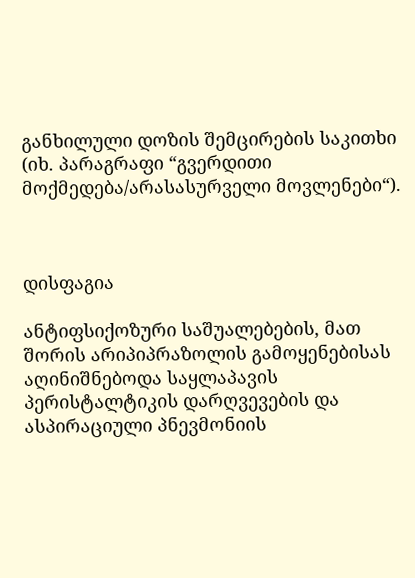განხილული დოზის შემცირების საკითხი (იხ. პარაგრაფი “გვერდითი მოქმედება/არასასურველი მოვლენები“).



დისფაგია

ანტიფსიქოზური საშუალებების, მათ შორის არიპიპრაზოლის გამოყენებისას აღინიშნებოდა საყლაპავის პერისტალტიკის დარღვევების და ასპირაციული პნევმონიის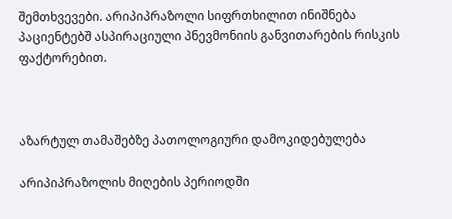შემთხვევები. არიპიპრაზოლი სიფრთხილით ინიშნება პაციენტებშ ასპირაციული პნევმონიის განვითარების რისკის ფაქტორებით.



აზარტულ თამაშებზე პათოლოგიური დამოკიდებულება

არიპიპრაზოლის მიღების პერიოდში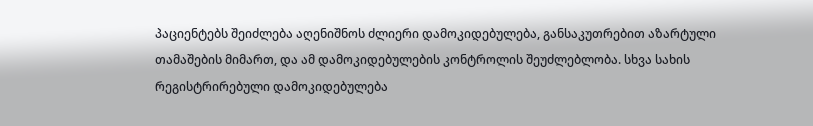პაციენტებს შეიძლება აღენიშნოს ძლიერი დამოკიდებულება, განსაკუთრებით აზარტული თამაშების მიმართ, და ამ დამოკიდებულების კონტროლის შეუძლებლობა. სხვა სახის რეგისტრირებული დამოკიდებულება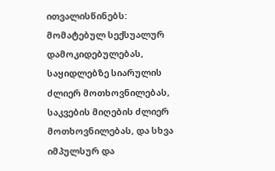ითვალისწინებს: მომატებულ სექსუალურ დამოკიდებულებას, საყიდლებზე სიარულის ძლიერ მოთხოვნილებას, საკვების მიღების ძლიერ მოთხოვნილებას, და სხვა იმპულსურ და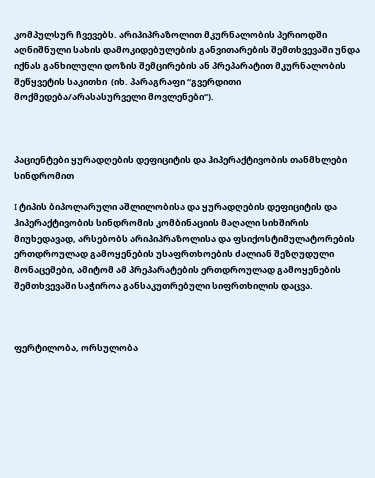კომპულსურ ჩვევებს. არიპიპრაზოლით მკურნალობის პერიოდში აღნიშნული სახის დამოკიდებულების განვითარების შემთხვევაში უნდა იქნას განხილული დოზის შემცირების ან პრეპარატით მკურნალობის შეწყვეტის საკითხი  (იხ. პარაგრაფი “გვერდითი მოქმედება/არასასურველი მოვლენები“).



პაციენტები ყურადღების დეფიციტის და ჰიპერაქტივობის თანმხლები სინდრომით

I ტიპის ბიპოლარული აშლილობისა და ყურადღების დეფიციტის და ჰიპერაქტივობის სინდრომის კომბინაციის მაღალი სიხშირის მიუხედავად, არსებობს არიპიპრაზოლისა და ფსიქოსტიმულატორების ერთდროულად გამოყენების უსაფრთხოების ძალიან შეზღუდული მონაცემები, ამიტომ ამ პრეპარატების ერთდროულად გამოყენების შემთხვევაში საჭიროა განსაკუთრებული სიფრთხილის დაცვა.



ფერტილობა, ორსულობა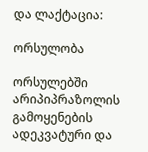და ლაქტაცია:

ორსულობა

ორსულებში არიპიპრაზოლის გამოყენების ადეკვატური და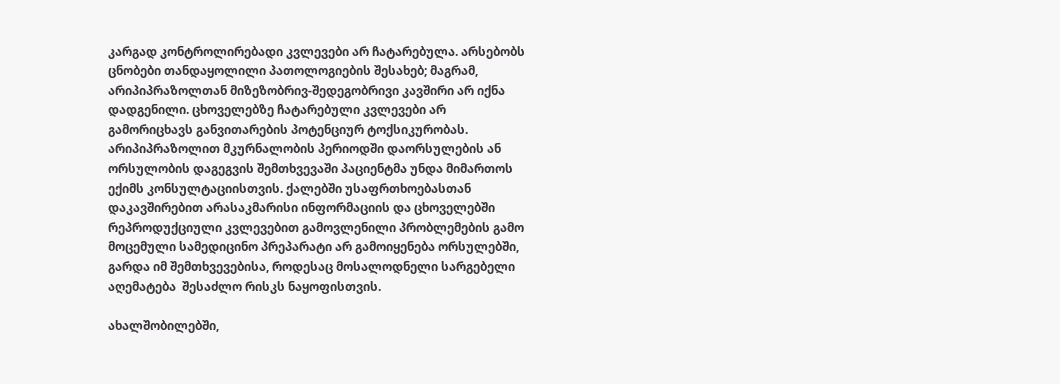კარგად კონტროლირებადი კვლევები არ ჩატარებულა. არსებობს ცნობები თანდაყოლილი პათოლოგიების შესახებ; მაგრამ, არიპიპრაზოლთან მიზეზობრივ-შედეგობრივი კავშირი არ იქნა დადგენილი. ცხოველებზე ჩატარებული კვლევები არ გამორიცხავს განვითარების პოტენციურ ტოქსიკურობას. არიპიპრაზოლით მკურნალობის პერიოდში დაორსულების ან ორსულობის დაგეგვის შემთხვევაში პაციენტმა უნდა მიმართოს ექიმს კონსულტაციისთვის. ქალებში უსაფრთხოებასთან დაკავშირებით არასაკმარისი ინფორმაციის და ცხოველებში რეპროდუქციული კვლევებით გამოვლენილი პრობლემების გამო მოცემული სამედიცინო პრეპარატი არ გამოიყენება ორსულებში, გარდა იმ შემთხვევებისა, როდესაც მოსალოდნელი სარგებელი აღემატება  შესაძლო რისკს ნაყოფისთვის.

ახალშობილებში,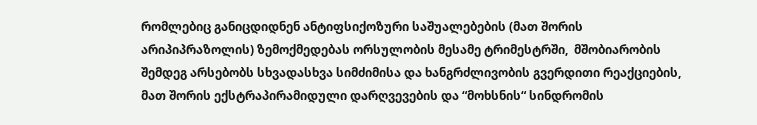რომლებიც განიცდიდნენ ანტიფსიქოზური საშუალებების (მათ შორის არიპიპრაზოლის) ზემოქმედებას ორსულობის მესამე ტრიმესტრში,  მშობიარობის შემდეგ არსებობს სხვადასხვა სიმძიმისა და ხანგრძლივობის გვერდითი რეაქციების, მათ შორის ექსტრაპირამიდული დარღვევების და “მოხსნის“ სინდრომის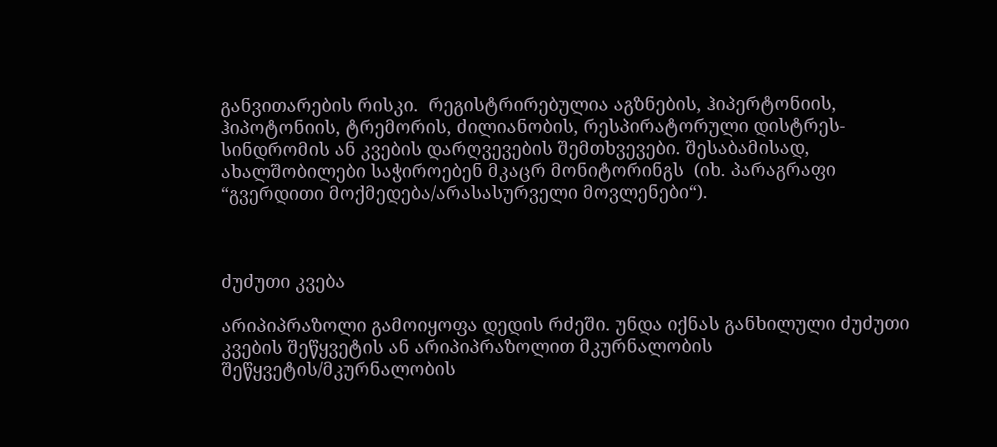განვითარების რისკი.  რეგისტრირებულია აგზნების, ჰიპერტონიის, ჰიპოტონიის, ტრემორის, ძილიანობის, რესპირატორული დისტრეს-სინდრომის ან კვების დარღვევების შემთხვევები. შესაბამისად, ახალშობილები საჭიროებენ მკაცრ მონიტორინგს  (იხ. პარაგრაფი “გვერდითი მოქმედება/არასასურველი მოვლენები“).



ძუძუთი კვება

არიპიპრაზოლი გამოიყოფა დედის რძეში. უნდა იქნას განხილული ძუძუთი კვების შეწყვეტის ან არიპიპრაზოლით მკურნალობის შეწყვეტის/მკურნალობის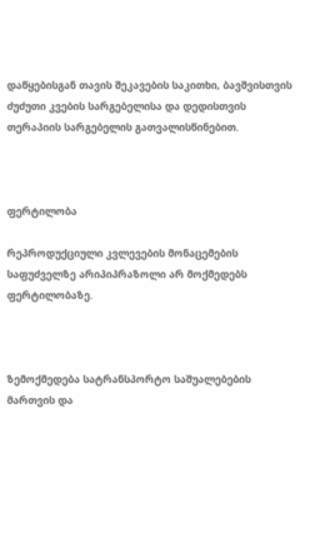დაწყებისგან თავის შეკავების საკითხი, ბავშვისთვის ძუძუთი კვების სარგებელისა და დედისთვის თერაპიის სარგებელის გათვალისწინებით.



ფერტილობა

რეპროდუქციული კვლევების მონაცემების საფუძველზე არიპიპრაზოლი არ მოქმედებს ფერტილობაზე.



ზემოქმედება სატრანსპორტო საშუალებების მართვის და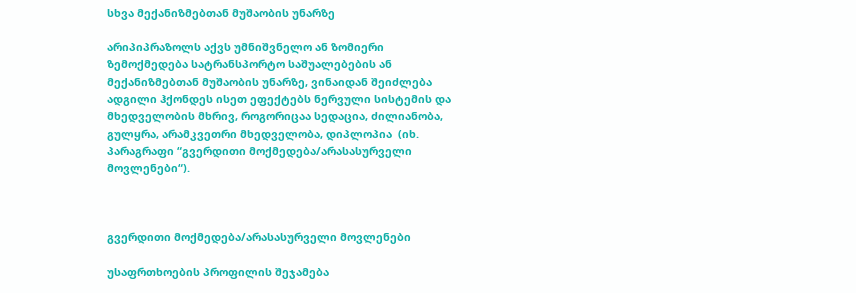სხვა მექანიზმებთან მუშაობის უნარზე

არიპიპრაზოლს აქვს უმნიშვნელო ან ზომიერი ზემოქმედება სატრანსპორტო საშუალებების ან მექანიზმებთან მუშაობის უნარზე, ვინაიდან შეიძლება ადგილი ჰქონდეს ისეთ ეფექტებს ნერვული სისტემის და მხედველობის მხრივ, როგორიცაა სედაცია, ძილიანობა, გულყრა, არამკვეთრი მხედველობა, დიპლოპია  (იხ. პარაგრაფი “გვერდითი მოქმედება/არასასურველი მოვლენები“).



გვერდითი მოქმედება/არასასურველი მოვლენები

უსაფრთხოების პროფილის შეჯამება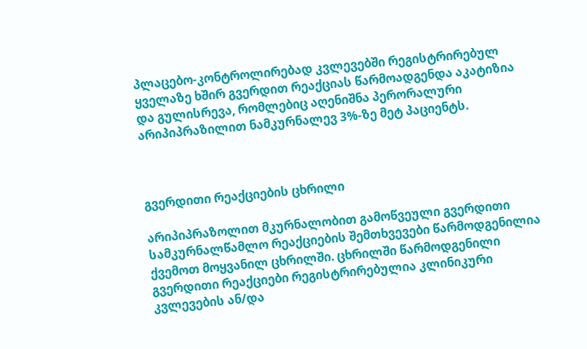პლაცებო-კონტროლირებად კვლევებში რეგისტრირებულ ყველაზე ხშირ გვერდით რეაქციას წარმოადგენდა აკატიზია და გულისრევა, რომლებიც აღენიშნა პერორალური არიპიპრაზილით ნამკურნალევ 3%-ზე მეტ პაციენტს.



გვერდითი რეაქციების ცხრილი

არიპიპრაზოლით მკურნალობით გამოწვეული გვერდითი სამკურნალწამლო რეაქციების შემთხვევები წარმოდგენილია ქვემოთ მოყვანილ ცხრილში. ცხრილში წარმოდგენილი გვერდითი რეაქციები რეგისტრირებულია კლინიკური კვლევების ან/და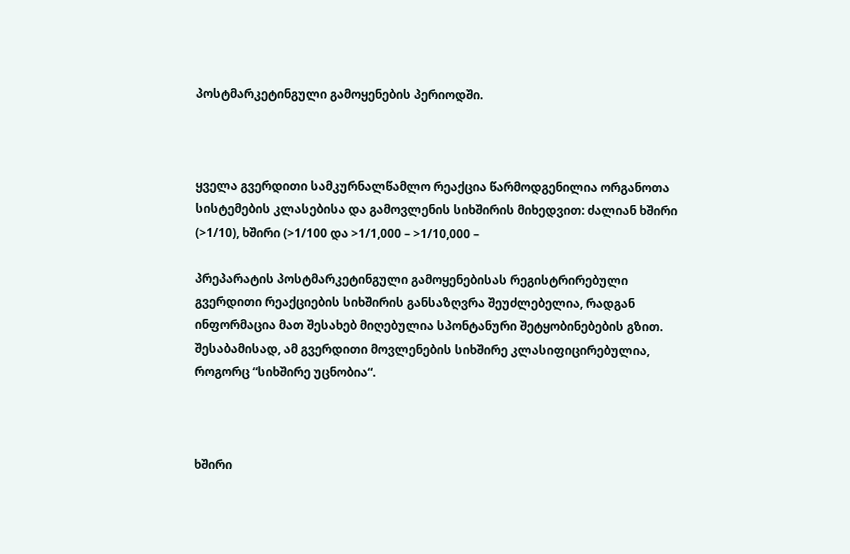პოსტმარკეტინგული გამოყენების პერიოდში.



ყველა გვერდითი სამკურნალწამლო რეაქცია წარმოდგენილია ორგანოთა სისტემების კლასებისა და გამოვლენის სიხშირის მიხედვით: ძალიან ხშირი (>1/10), ხშირი (>1/100 და >1/1,000 – >1/10,000 –

პრეპარატის პოსტმარკეტინგული გამოყენებისას რეგისტრირებული გვერდითი რეაქციების სიხშირის განსაზღვრა შეუძლებელია, რადგან ინფორმაცია მათ შესახებ მიღებულია სპონტანური შეტყობინებების გზით. შესაბამისად, ამ გვერდითი მოვლენების სიხშირე კლასიფიცირებულია, როგორც “სიხშირე უცნობია“.



ხშირი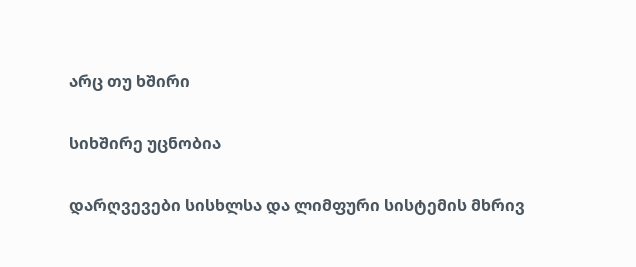არც თუ ხშირი

სიხშირე უცნობია

დარღვევები სისხლსა და ლიმფური სისტემის მხრივ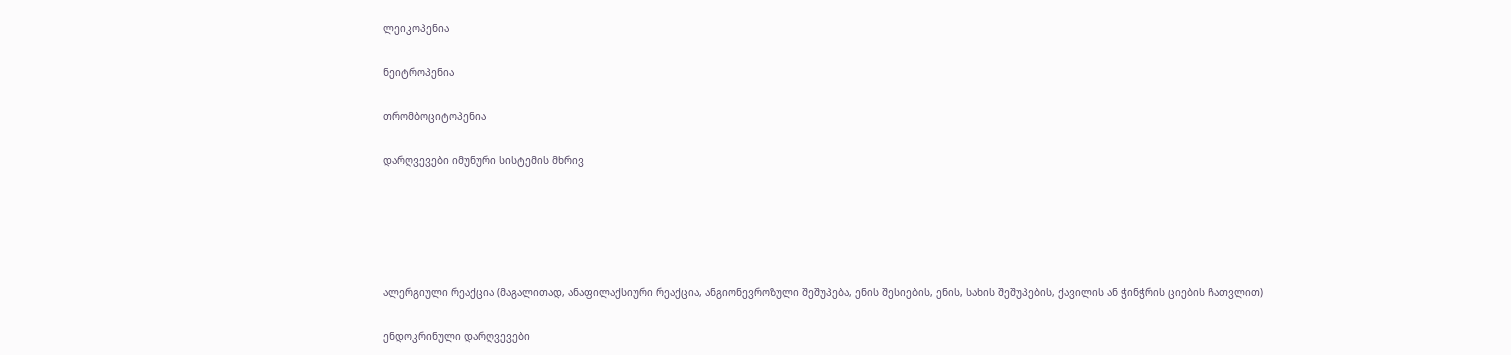ლეიკოპენია

ნეიტროპენია

თრომბოციტოპენია

დარღვევები იმუნური სისტემის მხრივ





ალერგიული რეაქცია (მაგალითად, ანაფილაქსიური რეაქცია, ანგიონევროზული შეშუპება, ენის შესიების, ენის, სახის შეშუპების, ქავილის ან ჭინჭრის ციების ჩათვლით)

ენდოკრინული დარღვევები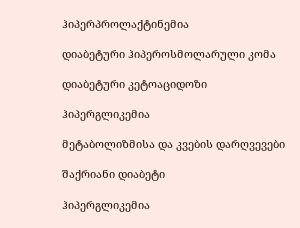ჰიპერპროლაქტინემია

დიაბეტური ჰიპეროსმოლარული კომა

დიაბეტური კეტოაციდოზი

ჰიპერგლიკემია

მეტაბოლიზმისა და კვების დარღვევები

შაქრიანი დიაბეტი

ჰიპერგლიკემია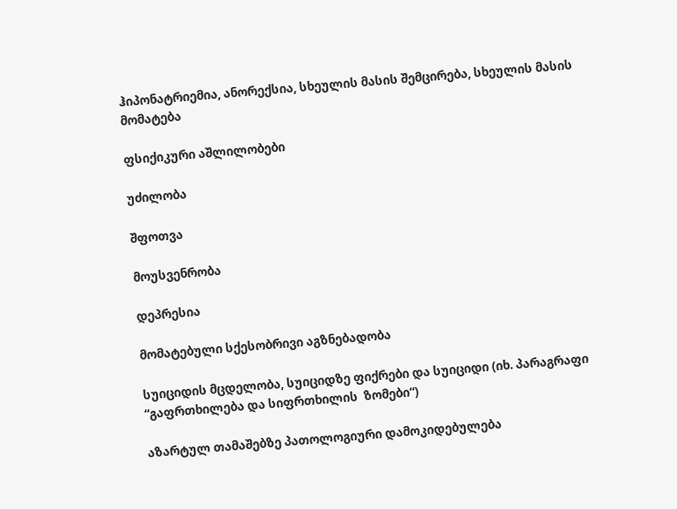ჰიპონატრიემია, ანორექსია, სხეულის მასის შემცირება, სხეულის მასის მომატება

ფსიქიკური აშლილობები

უძილობა

შფოთვა

მოუსვენრობა

დეპრესია

მომატებული სქესობრივი აგზნებადობა

სუიციდის მცდელობა, სუიციდზე ფიქრები და სუიციდი (იხ. პარაგრაფი “გაფრთხილება და სიფრთხილის  ზომები“)

აზარტულ თამაშებზე პათოლოგიური დამოკიდებულება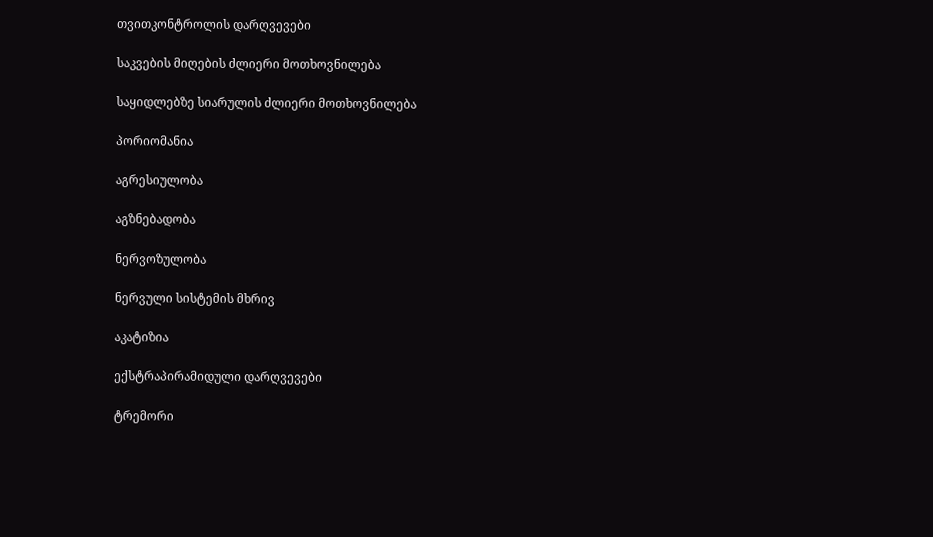თვითკონტროლის დარღვევები

საკვების მიღების ძლიერი მოთხოვნილება

საყიდლებზე სიარულის ძლიერი მოთხოვნილება

პორიომანია

აგრესიულობა

აგზნებადობა

ნერვოზულობა

ნერვული სისტემის მხრივ

აკატიზია

ექსტრაპირამიდული დარღვევები

ტრემორი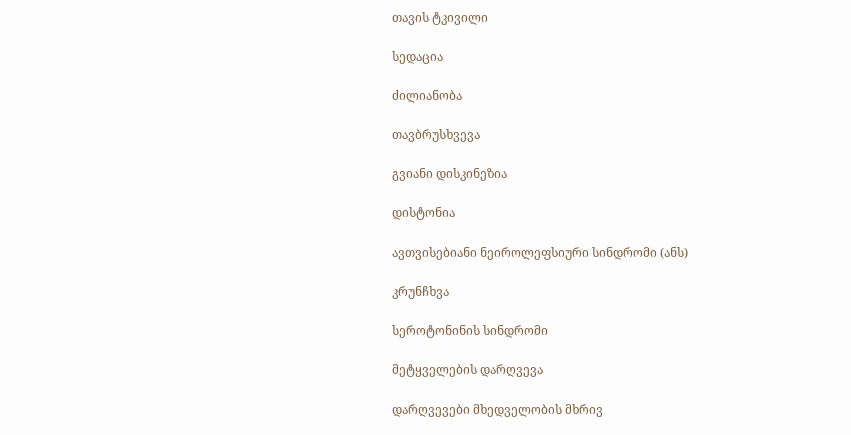თავის ტკივილი

სედაცია

ძილიანობა

თავბრუსხვევა

გვიანი დისკინეზია

დისტონია

ავთვისებიანი ნეიროლეფსიური სინდრომი (ანს)

კრუნჩხვა

სეროტონინის სინდრომი

მეტყველების დარღვევა

დარღვევები მხედველობის მხრივ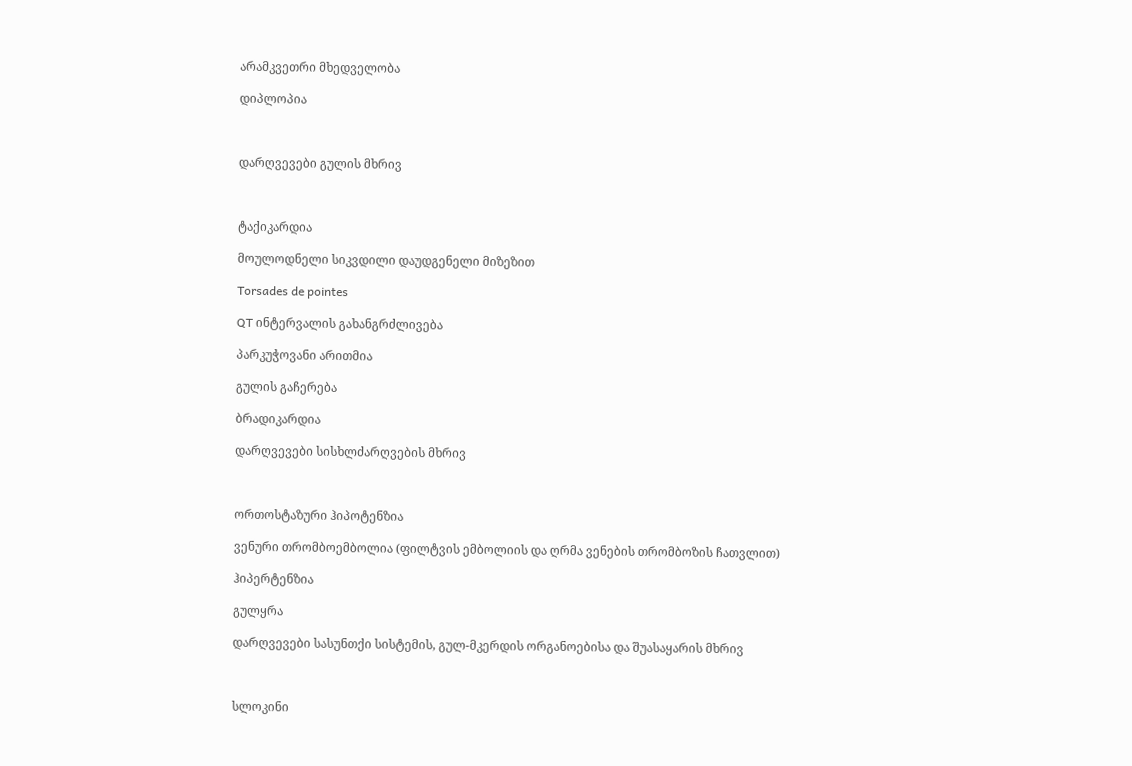არამკვეთრი მხედველობა

დიპლოპია



დარღვევები გულის მხრივ



ტაქიკარდია

მოულოდნელი სიკვდილი დაუდგენელი მიზეზით

Torsades de pointes

QT ინტერვალის გახანგრძლივება

პარკუჭოვანი არითმია

გულის გაჩერება

ბრადიკარდია

დარღვევები სისხლძარღვების მხრივ



ორთოსტაზური ჰიპოტენზია

ვენური თრომბოემბოლია (ფილტვის ემბოლიის და ღრმა ვენების თრომბოზის ჩათვლით)

ჰიპერტენზია

გულყრა

დარღვევები სასუნთქი სისტემის, გულ-მკერდის ორგანოებისა და შუასაყარის მხრივ



სლოკინი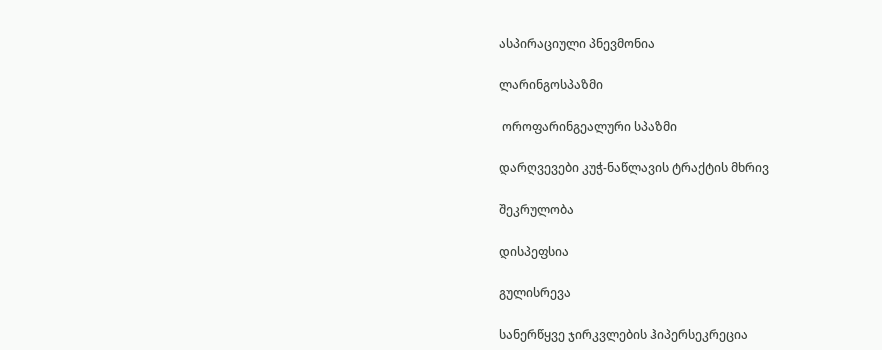ასპირაციული პნევმონია

ლარინგოსპაზმი

 ოროფარინგეალური სპაზმი

დარღვევები კუჭ-ნაწლავის ტრაქტის მხრივ

შეკრულობა

დისპეფსია

გულისრევა

სანერწყვე ჯირკვლების ჰიპერსეკრეცია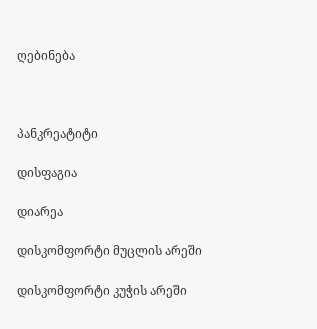ღებინება



პანკრეატიტი

დისფაგია

დიარეა

დისკომფორტი მუცლის არეში

დისკომფორტი კუჭის არეში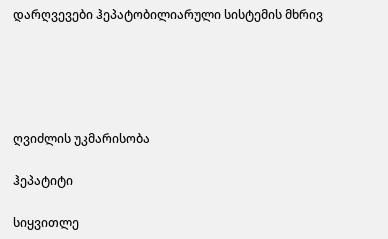დარღვევები ჰეპატობილიარული სისტემის მხრივ





ღვიძლის უკმარისობა

ჰეპატიტი

სიყვითლე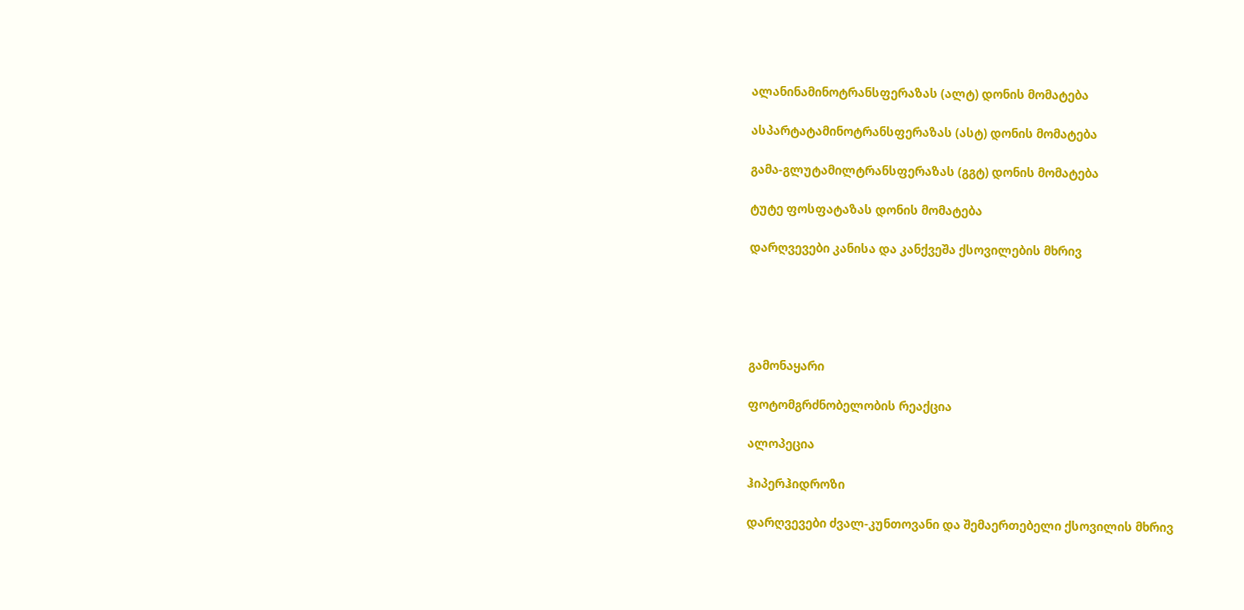ალანინამინოტრანსფერაზას (ალტ) დონის მომატება

ასპარტატამინოტრანსფერაზას (ასტ) დონის მომატება

გამა-გლუტამილტრანსფერაზას (გგტ) დონის მომატება

ტუტე ფოსფატაზას დონის მომატება

დარღვევები კანისა და კანქვეშა ქსოვილების მხრივ





გამონაყარი

ფოტომგრძნობელობის რეაქცია

ალოპეცია

ჰიპერჰიდროზი

დარღვევები ძვალ-კუნთოვანი და შემაერთებელი ქსოვილის მხრივ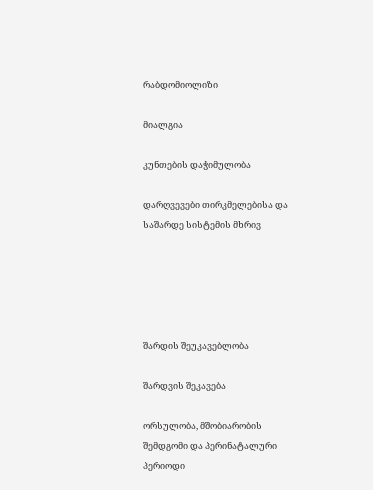რაბდომიოლიზი

მიალგია

კუნთების დაჭიმულობა

დარღვევები თირკმელებისა და საშარდე სისტემის მხრივ





შარდის შეუკავებლობა

შარდვის შეკავება

ორსულობა, მშობიარობის შემდგომი და პერინატალური პერიოდი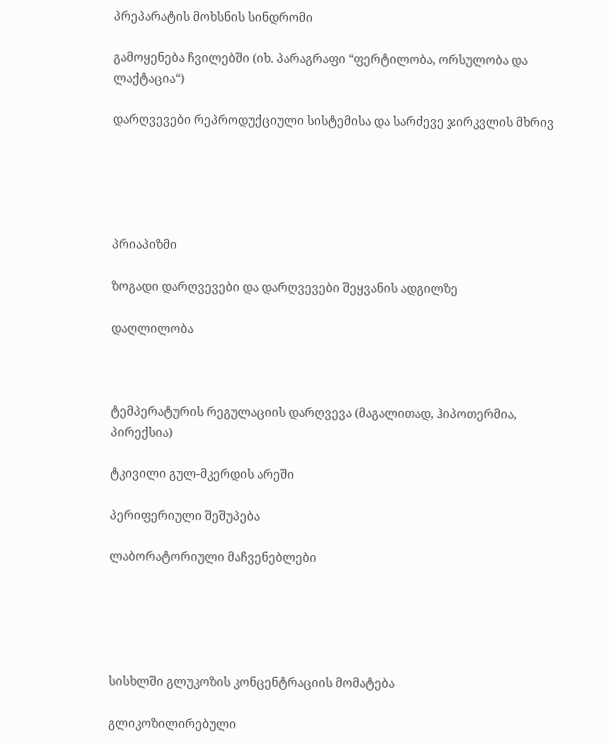პრეპარატის მოხსნის სინდრომი

გამოყენება ჩვილებში (იხ. პარაგრაფი “ფერტილობა, ორსულობა და ლაქტაცია“)

დარღვევები რეპროდუქციული სისტემისა და სარძევე ჯირკვლის მხრივ





პრიაპიზმი

ზოგადი დარღვევები და დარღვევები შეყვანის ადგილზე

დაღლილობა



ტემპერატურის რეგულაციის დარღვევა (მაგალითად, ჰიპოთერმია, პირექსია)

ტკივილი გულ-მკერდის არეში

პერიფერიული შეშუპება

ლაბორატორიული მაჩვენებლები





სისხლში გლუკოზის კონცენტრაციის მომატება

გლიკოზილირებული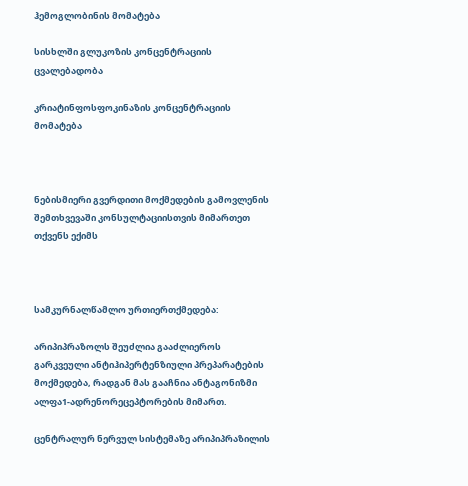ჰემოგლობინის მომატება

სისხლში გლუკოზის კონცენტრაციის ცვალებადობა

კრიატინფოსფოკინაზის კონცენტრაციის მომატება



ნებისმიერი გვერდითი მოქმედების გამოვლენის შემთხვევაში კონსულტაციისთვის მიმართეთ თქვენს ექიმს



სამკურნალწამლო ურთიერთქმედება:

არიპიპრაზოლს შეუძლია გააძლიეროს გარკვეული ანტიჰიპერტენზიული პრეპარატების მოქმედება, რადგან მას გააჩნია ანტაგონიზმი ალფა1-ადრენორეცეპტორების მიმართ.

ცენტრალურ ნერვულ სისტემაზე არიპიპრაზილის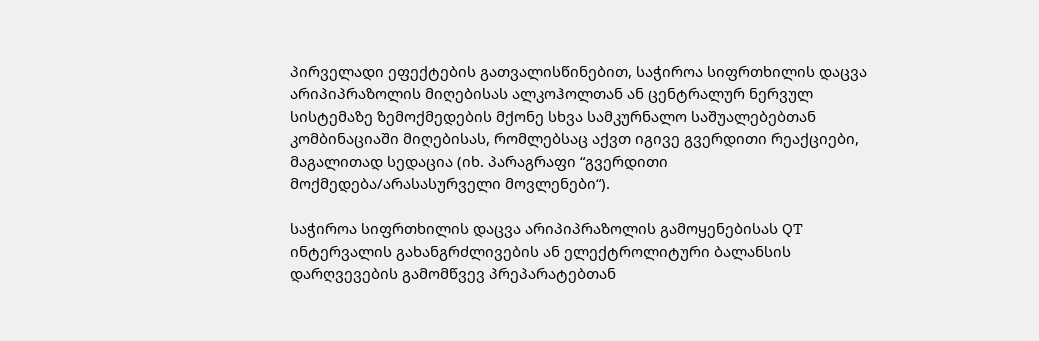პირველადი ეფექტების გათვალისწინებით, საჭიროა სიფრთხილის დაცვა  არიპიპრაზოლის მიღებისას ალკოჰოლთან ან ცენტრალურ ნერვულ სისტემაზე ზემოქმედების მქონე სხვა სამკურნალო საშუალებებთან კომბინაციაში მიღებისას, რომლებსაც აქვთ იგივე გვერდითი რეაქციები, მაგალითად სედაცია (იხ. პარაგრაფი “გვერდითი მოქმედება/არასასურველი მოვლენები“).

საჭიროა სიფრთხილის დაცვა არიპიპრაზოლის გამოყენებისას QT ინტერვალის გახანგრძლივების ან ელექტროლიტური ბალანსის დარღვევების გამომწვევ პრეპარატებთან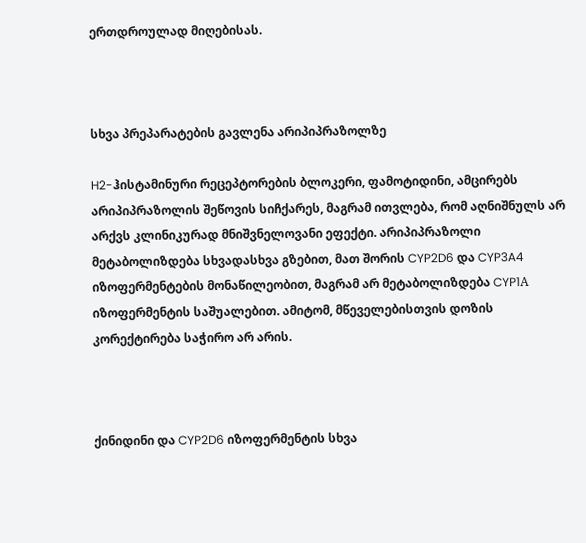ერთდროულად მიღებისას.



სხვა პრეპარატების გავლენა არიპიპრაზოლზე

H2-ჰისტამინური რეცეპტორების ბლოკერი, ფამოტიდინი, ამცირებს არიპიპრაზოლის შეწოვის სიჩქარეს, მაგრამ ითვლება, რომ აღნიშნულს არ არქვს კლინიკურად მნიშვნელოვანი ეფექტი. არიპიპრაზოლი მეტაბოლიზდება სხვადასხვა გზებით, მათ შორის CYP2D6 და CYP3A4 იზოფერმენტების მონაწილეობით, მაგრამ არ მეტაბოლიზდება CYP1А იზოფერმენტის საშუალებით. ამიტომ, მწეველებისთვის დოზის კორექტირება საჭირო არ არის.



ქინიდინი და CYP2D6 იზოფერმენტის სხვა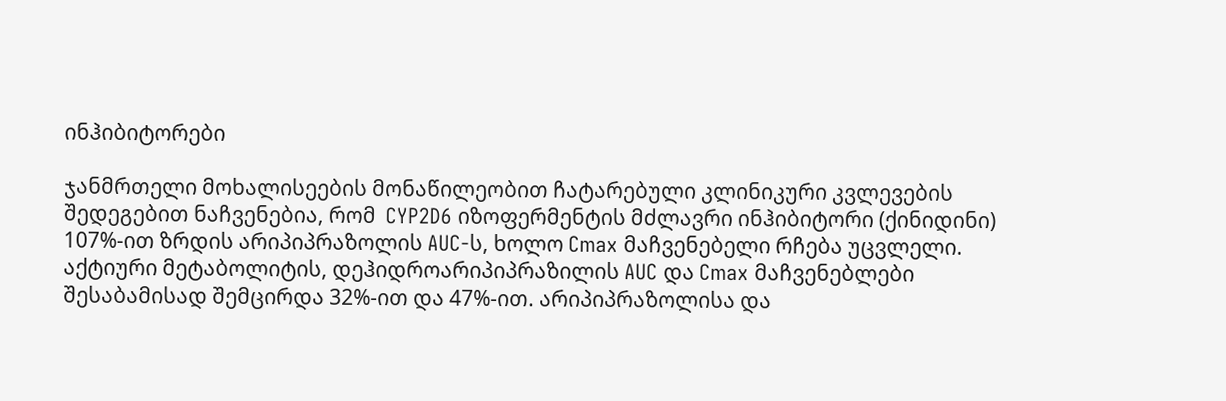ინჰიბიტორები

ჯანმრთელი მოხალისეების მონაწილეობით ჩატარებული კლინიკური კვლევების შედეგებით ნაჩვენებია, რომ  CYP2D6 იზოფერმენტის მძლავრი ინჰიბიტორი (ქინიდინი) 107%-ით ზრდის არიპიპრაზოლის AUC-ს, ხოლო Cmax მაჩვენებელი რჩება უცვლელი. აქტიური მეტაბოლიტის, დეჰიდროარიპიპრაზილის AUC და Cmax მაჩვენებლები შესაბამისად შემცირდა 32%-ით და 47%-ით. არიპიპრაზოლისა და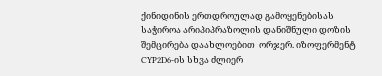ქინიდინის ერთდროულად გამოყენებისას საჭიროა არიპიპრაზოლის დანიშნული დოზის შემცირება დაახლოებით  ორჯერ. იზოფერმენტ CYP2D6-ის სხვა ძლიერ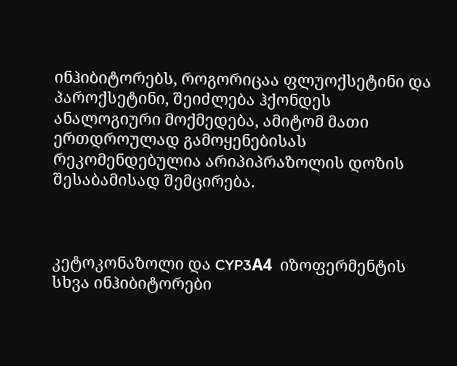ინჰიბიტორებს, როგორიცაა ფლუოქსეტინი და პაროქსეტინი, შეიძლება ჰქონდეს ანალოგიური მოქმედება, ამიტომ მათი ერთდროულად გამოყენებისას რეკომენდებულია არიპიპრაზოლის დოზის შესაბამისად შემცირება.



კეტოკონაზოლი და CYP3А4  იზოფერმენტის სხვა ინჰიბიტორები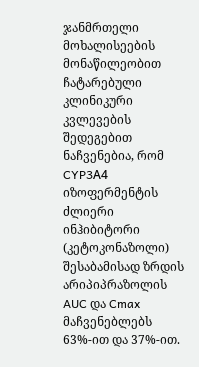ჯანმრთელი მოხალისეების მონაწილეობით ჩატარებული კლინიკური კვლევების შედეგებით ნაჩვენებია, რომ CYP3А4 იზოფერმენტის ძლიერი ინჰიბიტორი (კეტოკონაზოლი) შესაბამისად ზრდის არიპიპრაზოლის AUC და Cmax მაჩვენებლებს 63%-ით და 37%-ით.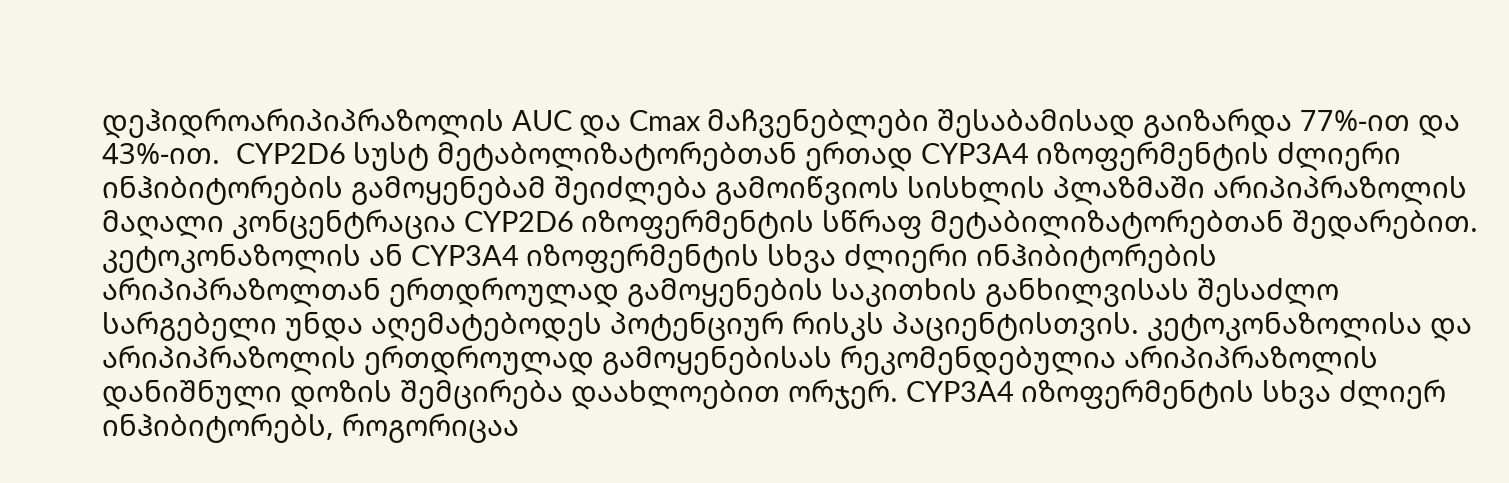დეჰიდროარიპიპრაზოლის AUC და Cmax მაჩვენებლები შესაბამისად გაიზარდა 77%-ით და 43%-ით.  CYP2D6 სუსტ მეტაბოლიზატორებთან ერთად CYP3A4 იზოფერმენტის ძლიერი ინჰიბიტორების გამოყენებამ შეიძლება გამოიწვიოს სისხლის პლაზმაში არიპიპრაზოლის მაღალი კონცენტრაცია CYP2D6 იზოფერმენტის სწრაფ მეტაბილიზატორებთან შედარებით. კეტოკონაზოლის ან CYP3A4 იზოფერმენტის სხვა ძლიერი ინჰიბიტორების არიპიპრაზოლთან ერთდროულად გამოყენების საკითხის განხილვისას შესაძლო სარგებელი უნდა აღემატებოდეს პოტენციურ რისკს პაციენტისთვის. კეტოკონაზოლისა და არიპიპრაზოლის ერთდროულად გამოყენებისას რეკომენდებულია არიპიპრაზოლის დანიშნული დოზის შემცირება დაახლოებით ორჯერ. CYP3A4 იზოფერმენტის სხვა ძლიერ ინჰიბიტორებს, როგორიცაა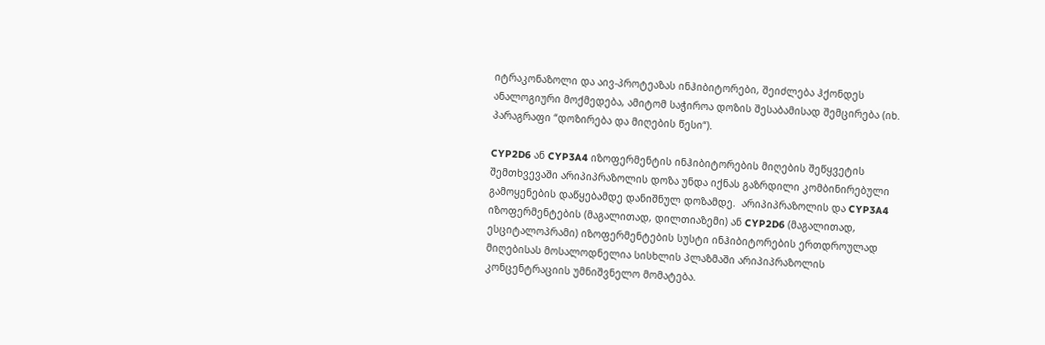იტრაკონაზოლი და აივ-პროტეაზას ინჰიბიტორები, შეიძლება ჰქონდეს ანალოგიური მოქმედება, ამიტომ საჭიროა დოზის შესაბამისად შემცირება (იხ. პარაგრაფი “დოზირება და მიღების წესი“).

CYP2D6 ან CYP3A4 იზოფერმენტის ინჰიბიტორების მიღების შეწყვეტის შემთხვევაში არიპიპრაზოლის დოზა უნდა იქნას გაზრდილი კომბინირებული გამოყენების დაწყებამდე დანიშნულ დოზამდე.  არიპიპრაზოლის და CYP3A4 იზოფერმენტების (მაგალითად, დილთიაზემი) ან CYP2D6 (მაგალითად, ესციტალოპრამი) იზოფერმენტების სუსტი ინჰიბიტორების ერთდროულად მიღებისას მოსალოდნელია სისხლის პლაზმაში არიპიპრაზოლის კონცენტრაციის უმნიშვნელო მომატება.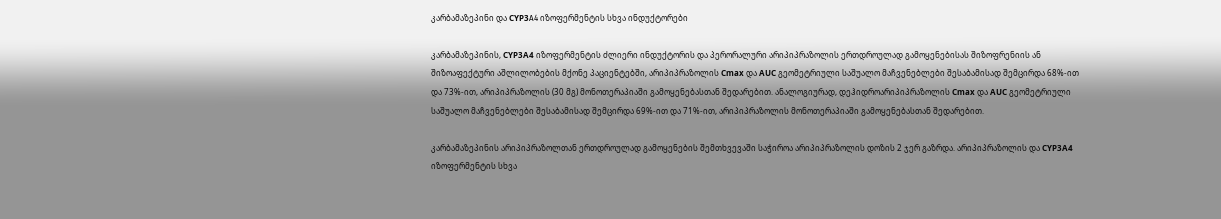კარბამაზეპინი და CYP3А4 იზოფერმენტის სხვა ინდუქტორები

კარბამაზეპინის, CYP3A4 იზოფერმენტის ძლიერი ინდუქტორის და პერორალური არიპიპრაზოლის ერთდროულად გამოყენებისას შიზოფრენიის ან შიზოაფექტური აშლილობების მქონე პაციენტებში, არიპიპრაზოლის Cmax და AUC გეომეტრიული საშუალო მაჩვენებლები შესაბამისად შემცირდა 68%-ით და 73%-ით, არიპიპრაზოლის (30 მგ) მონოთერაპიაში გამოყენებასთან შედარებით. ანალოგიურად, დეჰიდროარიპიპრაზოლის Cmax და AUC გეომეტრიული საშუალო მაჩვენებლები შესაბამისად შემცირდა 69%-ით და 71%-ით, არიპიპრაზოლის მონოთერაპიაში გამოყენებასთან შედარებით.

კარბამაზეპინის არიპიპრაზოლთან ერთდროულად გამოყენების შემთხვევაში საჭიროა არიპიპრაზოლის დოზის 2 ჯერ გაზრდა. არიპიპრაზოლის და CYP3A4 იზოფერმენტის სხვა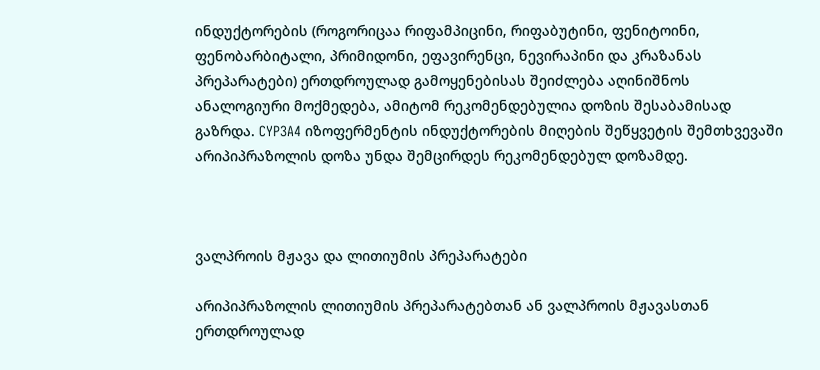ინდუქტორების (როგორიცაა რიფამპიცინი, რიფაბუტინი, ფენიტოინი, ფენობარბიტალი, პრიმიდონი, ეფავირენცი, ნევირაპინი და კრაზანას პრეპარატები) ერთდროულად გამოყენებისას შეიძლება აღინიშნოს ანალოგიური მოქმედება, ამიტომ რეკომენდებულია დოზის შესაბამისად გაზრდა. CYP3A4 იზოფერმენტის ინდუქტორების მიღების შეწყვეტის შემთხვევაში არიპიპრაზოლის დოზა უნდა შემცირდეს რეკომენდებულ დოზამდე.



ვალპროის მჟავა და ლითიუმის პრეპარატები

არიპიპრაზოლის ლითიუმის პრეპარატებთან ან ვალპროის მჟავასთან ერთდროულად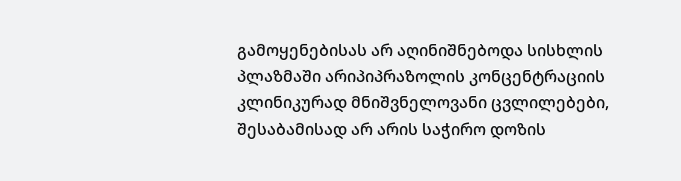გამოყენებისას არ აღინიშნებოდა სისხლის პლაზმაში არიპიპრაზოლის კონცენტრაციის კლინიკურად მნიშვნელოვანი ცვლილებები, შესაბამისად არ არის საჭირო დოზის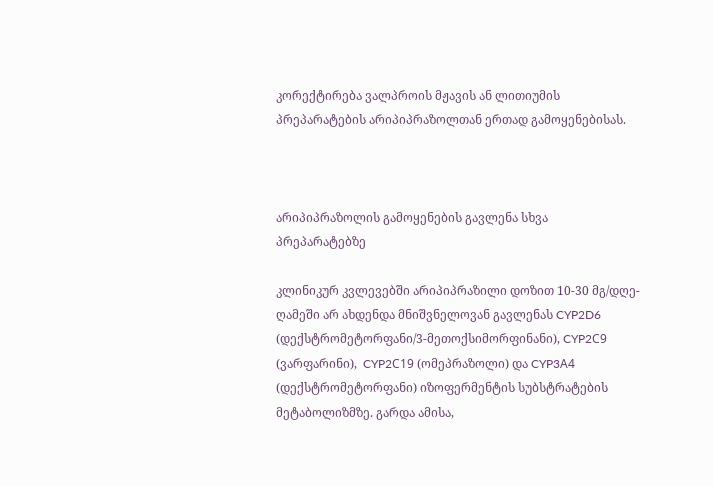კორექტირება ვალპროის მჟავის ან ლითიუმის პრეპარატების არიპიპრაზოლთან ერთად გამოყენებისას.



არიპიპრაზოლის გამოყენების გავლენა სხვა პრეპარატებზე

კლინიკურ კვლევებში არიპიპრაზილი დოზით 10-30 მგ/დღე-ღამეში არ ახდენდა მნიშვნელოვან გავლენას CYP2D6 (დექსტრომეტორფანი/3-მეთოქსიმორფინანი), CYP2С9 (ვარფარინი),  CYP2С19 (ომეპრაზოლი) და CYP3А4 (დექსტრომეტორფანი) იზოფერმენტის სუბსტრატების მეტაბოლიზმზე. გარდა ამისა,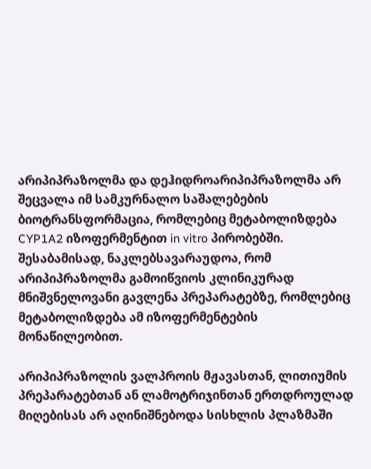არიპიპრაზოლმა და დეჰიდროარიპიპრაზოლმა არ შეცვალა იმ სამკურნალო საშალებების ბიოტრანსფორმაცია, რომლებიც მეტაბოლიზდება CYP1A2 იზოფერმენტით in vitro პირობებში. შესაბამისად, ნაკლებსავარაუდოა, რომ არიპიპრაზოლმა გამოიწვიოს კლინიკურად მნიშვნელოვანი გავლენა პრეპარატებზე, რომლებიც მეტაბოლიზდება ამ იზოფერმენტების მონაწილეობით.

არიპიპრაზოლის ვალპროის მჟავასთან, ლითიუმის პრეპარატებთან ან ლამოტრიჯინთან ერთდროულად მიღებისას არ აღინიშნებოდა სისხლის პლაზმაში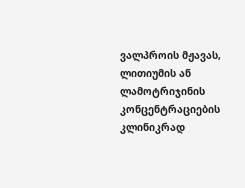ვალპროის მჟავას, ლითიუმის ან ლამოტრიჯინის კონცენტრაციების კლინიკრად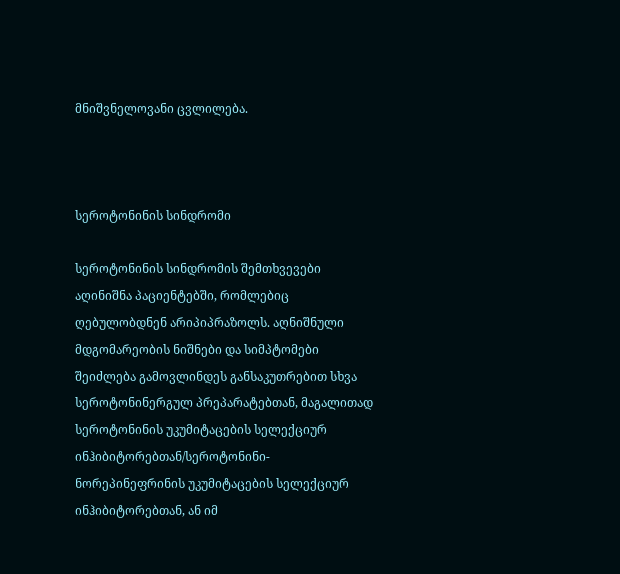მნიშვნელოვანი ცვლილება.



სეროტონინის სინდრომი

სეროტონინის სინდრომის შემთხვევები აღინიშნა პაციენტებში, რომლებიც ღებულობდნენ არიპიპრაზოლს. აღნიშნული მდგომარეობის ნიშნები და სიმპტომები შეიძლება გამოვლინდეს განსაკუთრებით სხვა სეროტონინერგულ პრეპარატებთან, მაგალითად სეროტონინის უკუმიტაცების სელექციურ ინჰიბიტორებთან/სეროტონინი-ნორეპინეფრინის უკუმიტაცების სელექციურ ინჰიბიტორებთან, ან იმ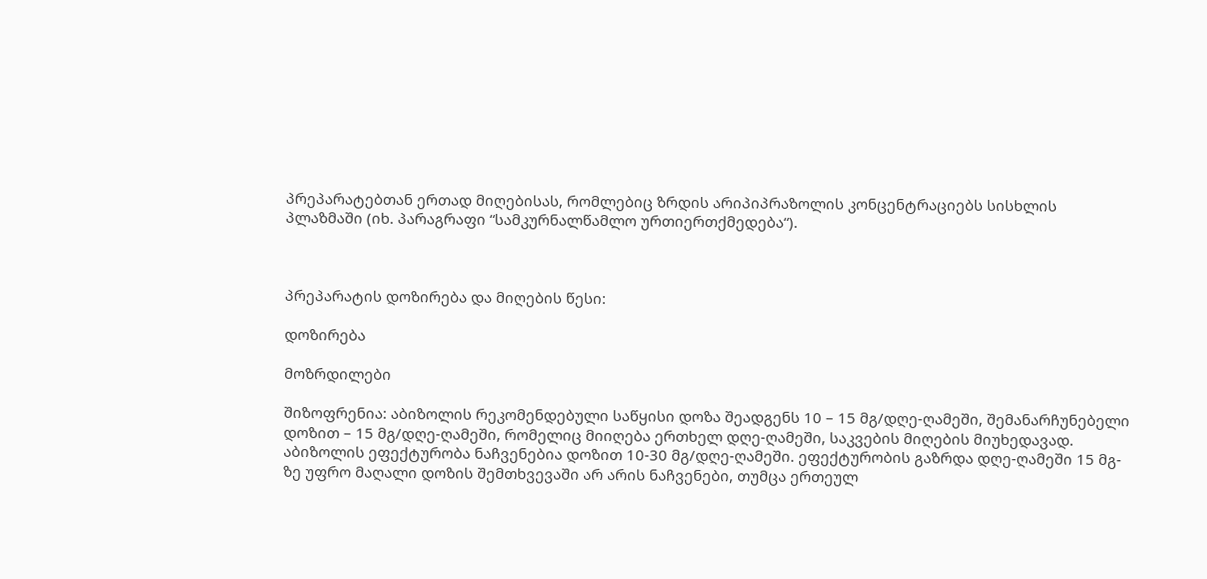პრეპარატებთან ერთად მიღებისას, რომლებიც ზრდის არიპიპრაზოლის კონცენტრაციებს სისხლის პლაზმაში (იხ. პარაგრაფი “სამკურნალწამლო ურთიერთქმედება“).



პრეპარატის დოზირება და მიღების წესი:

დოზირება

მოზრდილები

შიზოფრენია: აბიზოლის რეკომენდებული საწყისი დოზა შეადგენს 10 – 15 მგ/დღე-ღამეში, შემანარჩუნებელი დოზით – 15 მგ/დღე-ღამეში, რომელიც მიიღება ერთხელ დღე-ღამეში, საკვების მიღების მიუხედავად. აბიზოლის ეფექტურობა ნაჩვენებია დოზით 10-30 მგ/დღე-ღამეში. ეფექტურობის გაზრდა დღე-ღამეში 15 მგ-ზე უფრო მაღალი დოზის შემთხვევაში არ არის ნაჩვენები, თუმცა ერთეულ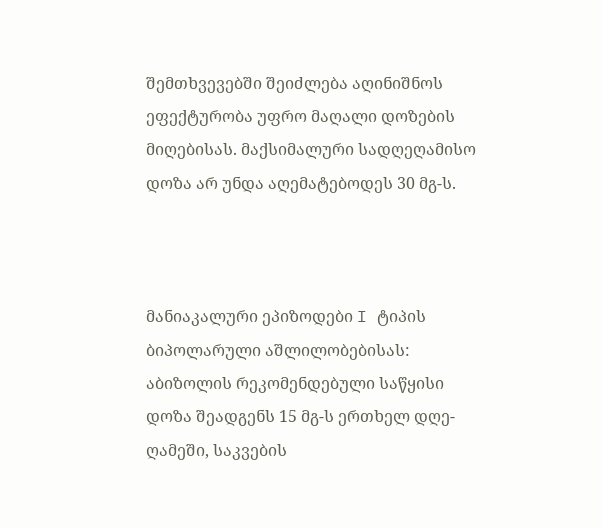შემთხვევებში შეიძლება აღინიშნოს ეფექტურობა უფრო მაღალი დოზების მიღებისას. მაქსიმალური სადღეღამისო დოზა არ უნდა აღემატებოდეს 30 მგ-ს.



მანიაკალური ეპიზოდები I ტიპის ბიპოლარული აშლილობებისას: აბიზოლის რეკომენდებული საწყისი დოზა შეადგენს 15 მგ-ს ერთხელ დღე-ღამეში, საკვების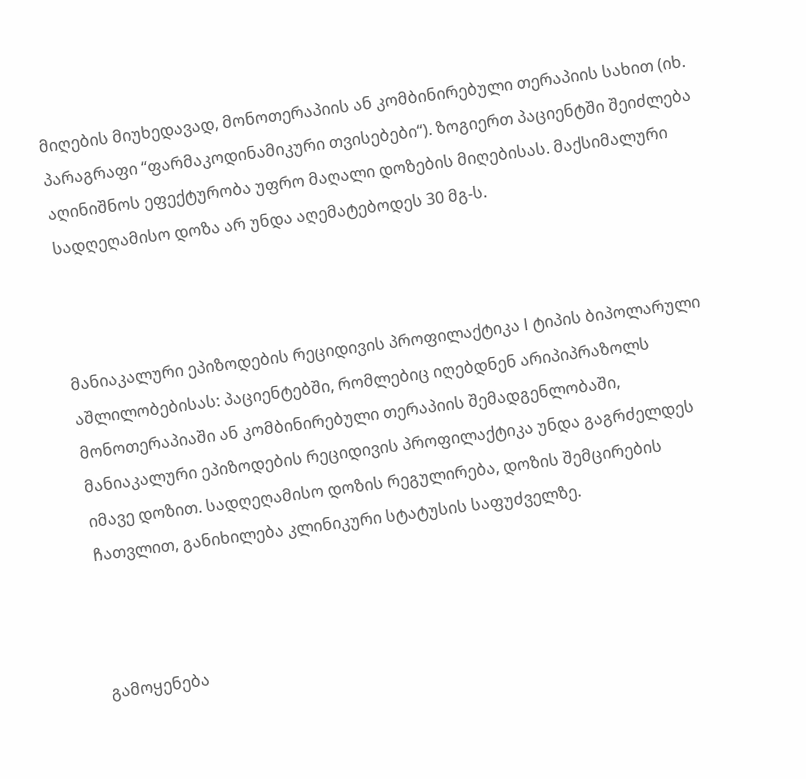მიღების მიუხედავად, მონოთერაპიის ან კომბინირებული თერაპიის სახით (იხ. პარაგრაფი “ფარმაკოდინამიკური თვისებები“). ზოგიერთ პაციენტში შეიძლება აღინიშნოს ეფექტურობა უფრო მაღალი დოზების მიღებისას. მაქსიმალური სადღეღამისო დოზა არ უნდა აღემატებოდეს 30 მგ-ს.



მანიაკალური ეპიზოდების რეციდივის პროფილაქტიკა I ტიპის ბიპოლარული აშლილობებისას: პაციენტებში, რომლებიც იღებდნენ არიპიპრაზოლს მონოთერაპიაში ან კომბინირებული თერაპიის შემადგენლობაში, მანიაკალური ეპიზოდების რეციდივის პროფილაქტიკა უნდა გაგრძელდეს იმავე დოზით. სადღეღამისო დოზის რეგულირება, დოზის შემცირების ჩათვლით, განიხილება კლინიკური სტატუსის საფუძველზე.



გამოყენება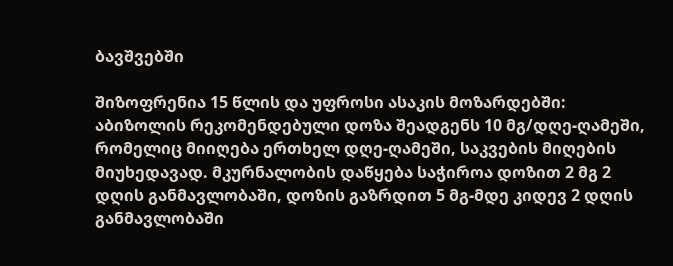ბავშვებში

შიზოფრენია 15 წლის და უფროსი ასაკის მოზარდებში: აბიზოლის რეკომენდებული დოზა შეადგენს 10 მგ/დღე-ღამეში, რომელიც მიიღება ერთხელ დღე-ღამეში, საკვების მიღების მიუხედავად. მკურნალობის დაწყება საჭიროა დოზით 2 მგ 2 დღის განმავლობაში, დოზის გაზრდით 5 მგ-მდე კიდევ 2 დღის განმავლობაში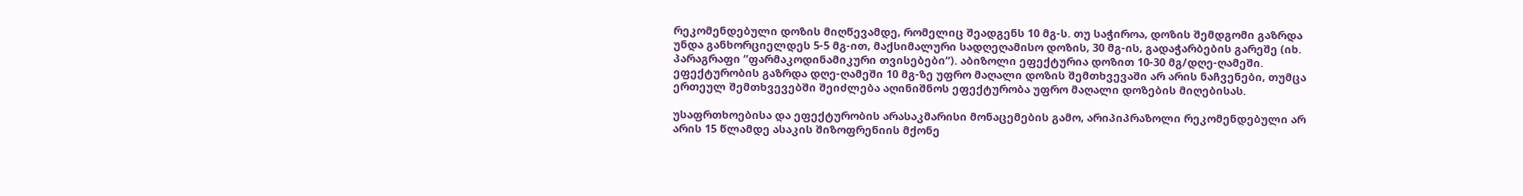რეკომენდებული დოზის მიღწევამდე, რომელიც შეადგენს 10 მგ-ს. თუ საჭიროა, დოზის შემდგომი გაზრდა უნდა განხორციელდეს 5-5 მგ-ით, მაქსიმალური სადღეღამისო დოზის, 30 მგ-ის, გადაჭარბების გარეშე (იხ. პარაგრაფი “ფარმაკოდინამიკური თვისებები“). აბიზოლი ეფექტურია დოზით 10-30 მგ/დღე-ღამეში. ეფექტურობის გაზრდა დღე-ღამეში 10 მგ-ზე უფრო მაღალი დოზის შემთხვევაში არ არის ნაჩვენები, თუმცა ერთეულ შემთხვევებში შეიძლება აღინიშნოს ეფექტურობა უფრო მაღალი დოზების მიღებისას.

უსაფრთხოებისა და ეფექტურობის არასაკმარისი მონაცემების გამო, არიპიპრაზოლი რეკომენდებული არ არის 15 წლამდე ასაკის შიზოფრენიის მქონე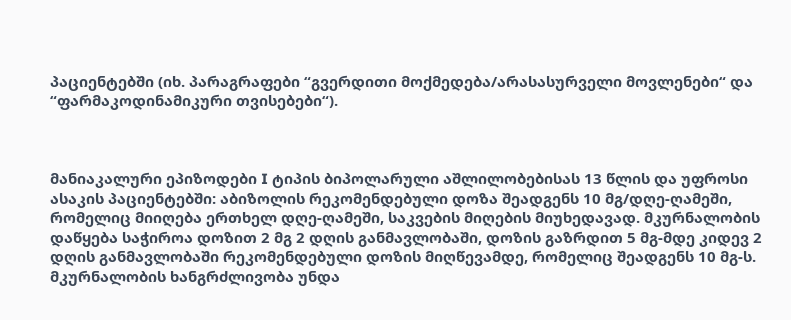პაციენტებში (იხ. პარაგრაფები “გვერდითი მოქმედება/არასასურველი მოვლენები“ და “ფარმაკოდინამიკური თვისებები“).



მანიაკალური ეპიზოდები I ტიპის ბიპოლარული აშლილობებისას 13 წლის და უფროსი ასაკის პაციენტებში: აბიზოლის რეკომენდებული დოზა შეადგენს 10 მგ/დღე-ღამეში, რომელიც მიიღება ერთხელ დღე-ღამეში, საკვების მიღების მიუხედავად. მკურნალობის დაწყება საჭიროა დოზით 2 მგ 2 დღის განმავლობაში, დოზის გაზრდით 5 მგ-მდე კიდევ 2 დღის განმავლობაში რეკომენდებული დოზის მიღწევამდე, რომელიც შეადგენს 10 მგ-ს. მკურნალობის ხანგრძლივობა უნდა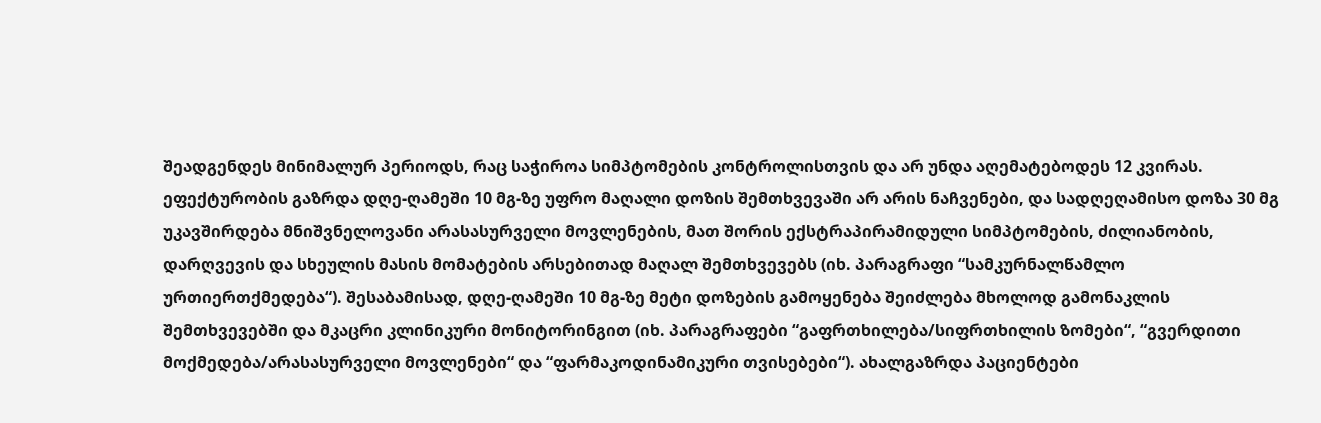შეადგენდეს მინიმალურ პერიოდს, რაც საჭიროა სიმპტომების კონტროლისთვის და არ უნდა აღემატებოდეს 12 კვირას. ეფექტურობის გაზრდა დღე-ღამეში 10 მგ-ზე უფრო მაღალი დოზის შემთხვევაში არ არის ნაჩვენები, და სადღეღამისო დოზა 30 მგ უკავშირდება მნიშვნელოვანი არასასურველი მოვლენების, მათ შორის ექსტრაპირამიდული სიმპტომების, ძილიანობის, დარღვევის და სხეულის მასის მომატების არსებითად მაღალ შემთხვევებს (იხ. პარაგრაფი “სამკურნალწამლო ურთიერთქმედება“). შესაბამისად, დღე-ღამეში 10 მგ-ზე მეტი დოზების გამოყენება შეიძლება მხოლოდ გამონაკლის  შემთხვევებში და მკაცრი კლინიკური მონიტორინგით (იხ. პარაგრაფები “გაფრთხილება/სიფრთხილის ზომები“, “გვერდითი მოქმედება/არასასურველი მოვლენები“ და “ფარმაკოდინამიკური თვისებები“). ახალგაზრდა პაციენტები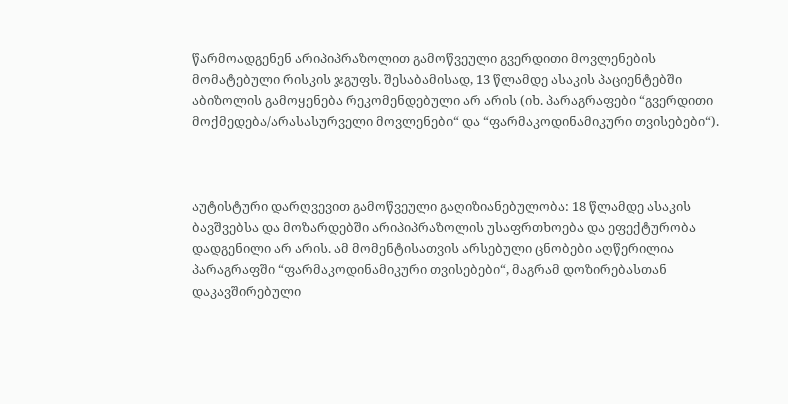წარმოადგენენ არიპიპრაზოლით გამოწვეული გვერდითი მოვლენების მომატებული რისკის ჯგუფს. შესაბამისად, 13 წლამდე ასაკის პაციენტებში აბიზოლის გამოყენება რეკომენდებული არ არის (იხ. პარაგრაფები “გვერდითი მოქმედება/არასასურველი მოვლენები“ და “ფარმაკოდინამიკური თვისებები“).



აუტისტური დარღვევით გამოწვეული გაღიზიანებულობა: 18 წლამდე ასაკის ბავშვებსა და მოზარდებში არიპიპრაზოლის უსაფრთხოება და ეფექტურობა დადგენილი არ არის. ამ მომენტისათვის არსებული ცნობები აღწერილია პარაგრაფში “ფარმაკოდინამიკური თვისებები“, მაგრამ დოზირებასთან დაკავშირებული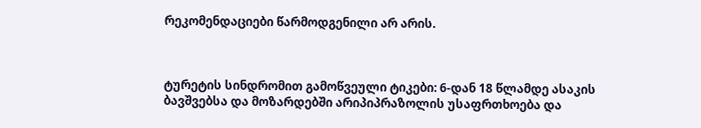რეკომენდაციები წარმოდგენილი არ არის.



ტურეტის სინდრომით გამოწვეული ტიკები: 6-დან 18 წლამდე ასაკის ბავშვებსა და მოზარდებში არიპიპრაზოლის უსაფრთხოება და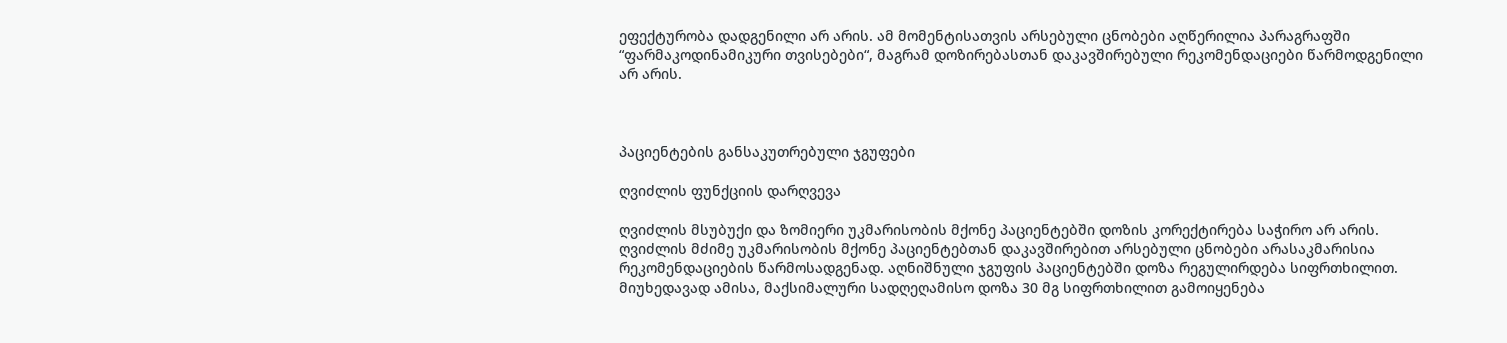ეფექტურობა დადგენილი არ არის. ამ მომენტისათვის არსებული ცნობები აღწერილია პარაგრაფში “ფარმაკოდინამიკური თვისებები“, მაგრამ დოზირებასთან დაკავშირებული რეკომენდაციები წარმოდგენილი არ არის.



პაციენტების განსაკუთრებული ჯგუფები

ღვიძლის ფუნქციის დარღვევა

ღვიძლის მსუბუქი და ზომიერი უკმარისობის მქონე პაციენტებში დოზის კორექტირება საჭირო არ არის. ღვიძლის მძიმე უკმარისობის მქონე პაციენტებთან დაკავშირებით არსებული ცნობები არასაკმარისია რეკომენდაციების წარმოსადგენად. აღნიშნული ჯგუფის პაციენტებში დოზა რეგულირდება სიფრთხილით. მიუხედავად ამისა, მაქსიმალური სადღეღამისო დოზა 30 მგ სიფრთხილით გამოიყენება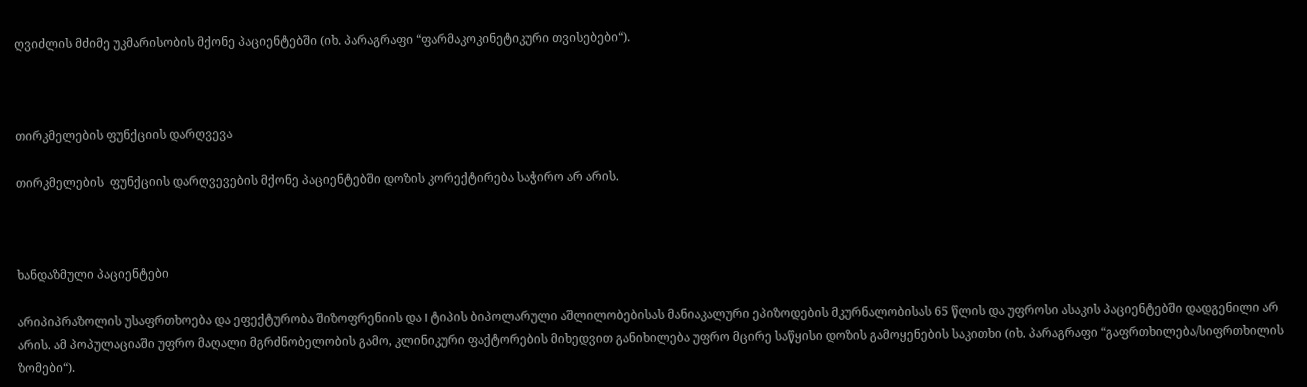ღვიძლის მძიმე უკმარისობის მქონე პაციენტებში (იხ. პარაგრაფი “ფარმაკოკინეტიკური თვისებები“).



თირკმელების ფუნქციის დარღვევა

თირკმელების  ფუნქციის დარღვევების მქონე პაციენტებში დოზის კორექტირება საჭირო არ არის.



ხანდაზმული პაციენტები

არიპიპრაზოლის უსაფრთხოება და ეფექტურობა შიზოფრენიის და I ტიპის ბიპოლარული აშლილობებისას მანიაკალური ეპიზოდების მკურნალობისას 65 წლის და უფროსი ასაკის პაციენტებში დადგენილი არ არის. ამ პოპულაციაში უფრო მაღალი მგრძნობელობის გამო, კლინიკური ფაქტორების მიხედვით განიხილება უფრო მცირე საწყისი დოზის გამოყენების საკითხი (იხ. პარაგრაფი “გაფრთხილება/სიფრთხილის ზომები“).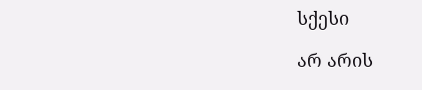სქესი

არ არის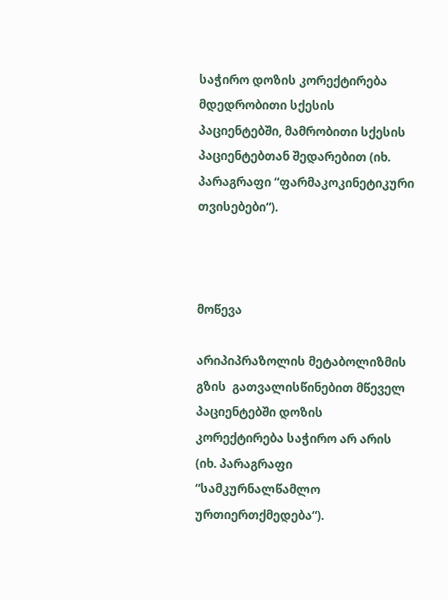საჭირო დოზის კორექტირება მდედრობითი სქესის პაციენტებში, მამრობითი სქესის პაციენტებთან შედარებით (იხ. პარაგრაფი “ფარმაკოკინეტიკური თვისებები“).



მოწევა

არიპიპრაზოლის მეტაბოლიზმის გზის  გათვალისწინებით მწეველ პაციენტებში დოზის კორექტირება საჭირო არ არის (იხ. პარაგრაფი “სამკურნალწამლო ურთიერთქმედება“).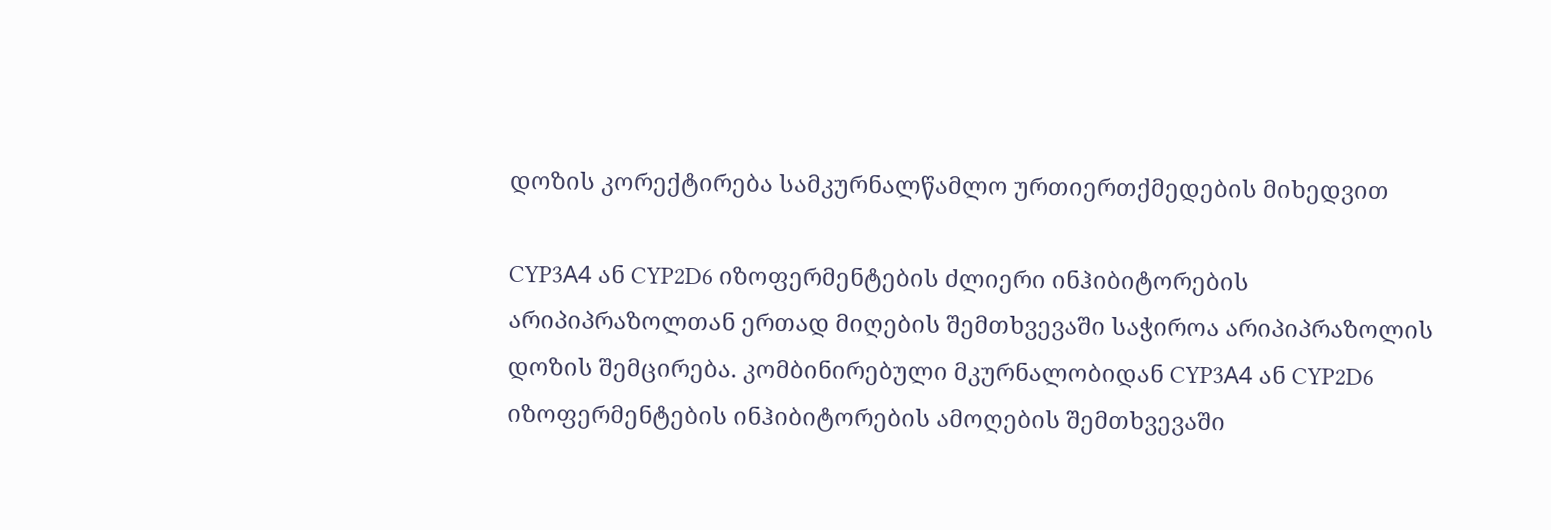დოზის კორექტირება სამკურნალწამლო ურთიერთქმედების მიხედვით

CYP3А4 ან CYP2D6 იზოფერმენტების ძლიერი ინჰიბიტორების არიპიპრაზოლთან ერთად მიღების შემთხვევაში საჭიროა არიპიპრაზოლის დოზის შემცირება. კომბინირებული მკურნალობიდან CYP3А4 ან CYP2D6 იზოფერმენტების ინჰიბიტორების ამოღების შემთხვევაში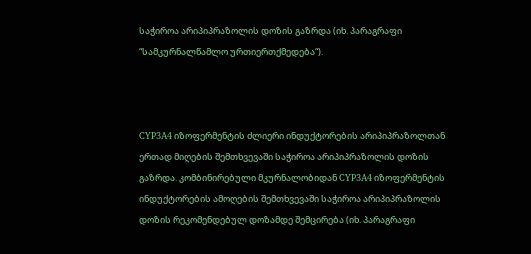საჭიროა არიპიპრაზოლის დოზის გაზრდა (იხ. პარაგრაფი “სამკურნალწამლო ურთიერთქმედება“).



CYP3А4 იზოფერმენტის ძლიერი ინდუქტორების არიპიპრაზოლთან ერთად მიღების შემთხვევაში საჭიროა არიპიპრაზოლის დოზის გაზრდა. კომბინირებული მკურნალობიდან CYP3А4 იზოფერმენტის ინდუქტორების ამოღების შემთხვევაში საჭიროა არიპიპრაზოლის დოზის რეკომენდებულ დოზამდე შემცირება (იხ. პარაგრაფი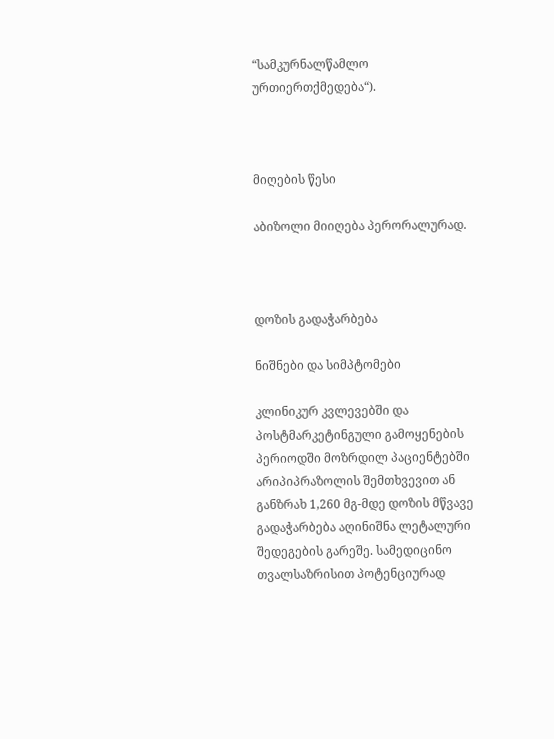“სამკურნალწამლო ურთიერთქმედება“).



მიღების წესი

აბიზოლი მიიღება პერორალურად.



დოზის გადაჭარბება

ნიშნები და სიმპტომები

კლინიკურ კვლევებში და პოსტმარკეტინგული გამოყენების პერიოდში მოზრდილ პაციენტებში არიპიპრაზოლის შემთხვევით ან განზრახ 1,260 მგ-მდე დოზის მწვავე გადაჭარბება აღინიშნა ლეტალური შედეგების გარეშე. სამედიცინო თვალსაზრისით პოტენციურად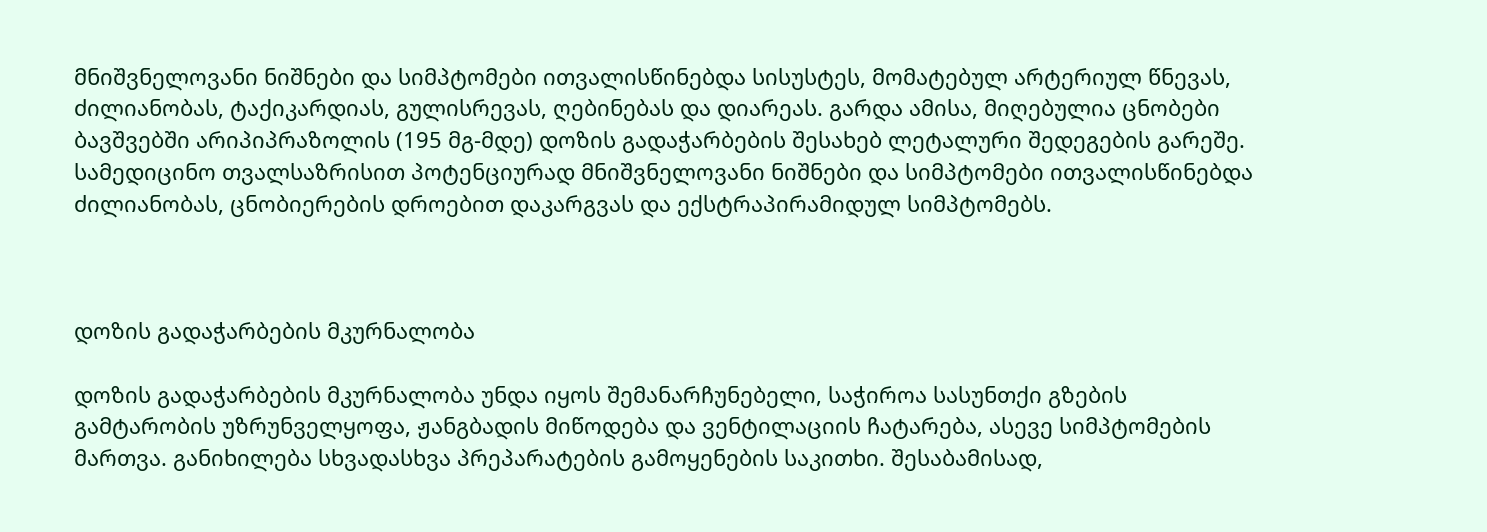მნიშვნელოვანი ნიშნები და სიმპტომები ითვალისწინებდა სისუსტეს, მომატებულ არტერიულ წნევას, ძილიანობას, ტაქიკარდიას, გულისრევას, ღებინებას და დიარეას. გარდა ამისა, მიღებულია ცნობები ბავშვებში არიპიპრაზოლის (195 მგ-მდე) დოზის გადაჭარბების შესახებ ლეტალური შედეგების გარეშე. სამედიცინო თვალსაზრისით პოტენციურად მნიშვნელოვანი ნიშნები და სიმპტომები ითვალისწინებდა ძილიანობას, ცნობიერების დროებით დაკარგვას და ექსტრაპირამიდულ სიმპტომებს.



დოზის გადაჭარბების მკურნალობა

დოზის გადაჭარბების მკურნალობა უნდა იყოს შემანარჩუნებელი, საჭიროა სასუნთქი გზების გამტარობის უზრუნველყოფა, ჟანგბადის მიწოდება და ვენტილაციის ჩატარება, ასევე სიმპტომების მართვა. განიხილება სხვადასხვა პრეპარატების გამოყენების საკითხი. შესაბამისად,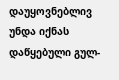დაუყოვნებლივ უნდა იქნას დაწყებული გულ-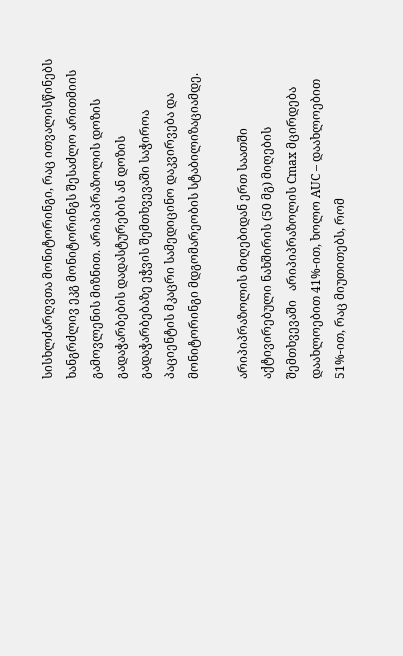სისხლძარღვთა მონიტორინგი, რაც ითვალისწინებს ხანგრძლივ ეკგ მონიტორინგს შესაძლო არითმიის გამოვლენის მიზნით. არიპიპრაზოლის დოზის გადაჭარბების დადასტურების ან დოზის გადაჭარბებაზე ეჭვის შემთხვევაში საჭიროა პაციენტის მკაცრი სამედიცინო დაკვირვება და მონიტორინგი მდგომარეობის სტაბილიზაციამდე.

არიპიპრაზოლის მიღებიდან ერთ საათში აქტივირებული ნახშირის (50 მგ) მიღების შემთხვევაში   არიპიპრაზოლის Cmax მცირდება დაახლოებით 41%-ით, ხოლო AUC – დაახლოებით 51%-ით, რაც მიუთითებს, რომ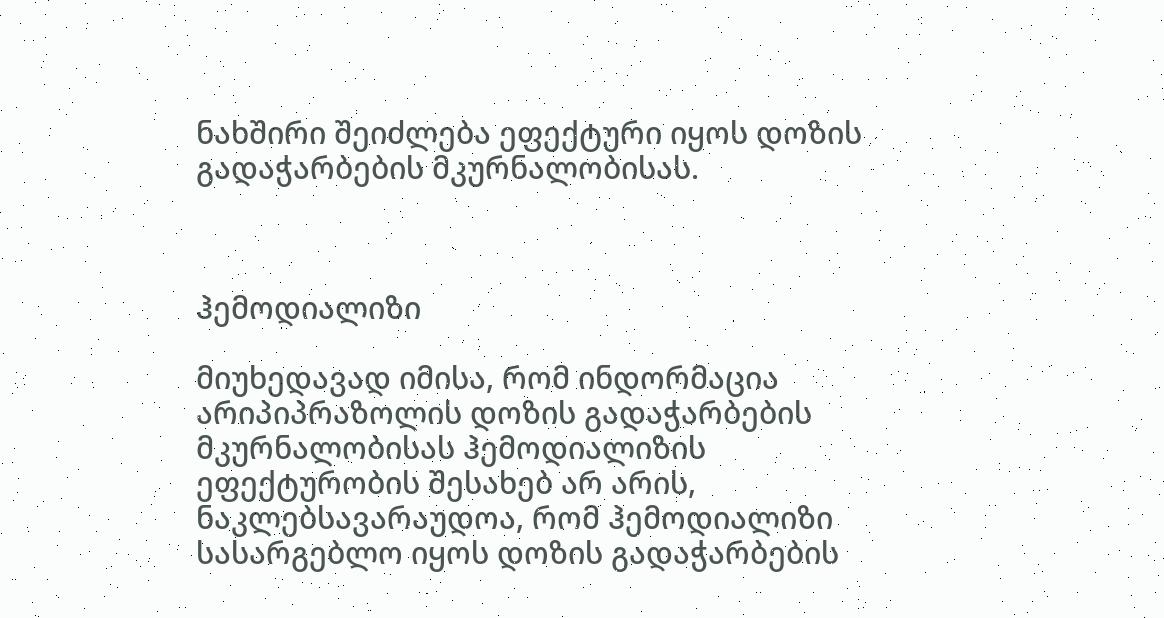ნახშირი შეიძლება ეფექტური იყოს დოზის გადაჭარბების მკურნალობისას.



ჰემოდიალიზი

მიუხედავად იმისა, რომ ინდორმაცია არიპიპრაზოლის დოზის გადაჭარბების მკურნალობისას ჰემოდიალიზის ეფექტურობის შესახებ არ არის, ნაკლებსავარაუდოა, რომ ჰემოდიალიზი სასარგებლო იყოს დოზის გადაჭარბების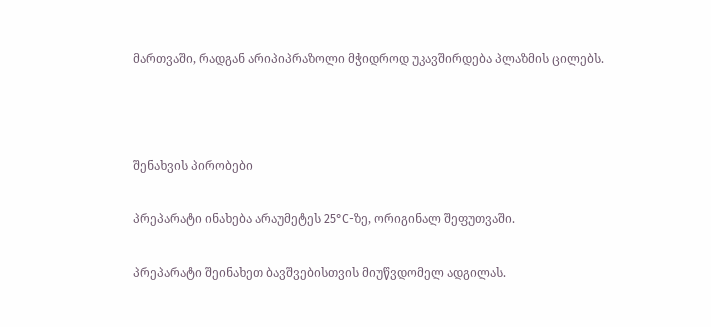მართვაში, რადგან არიპიპრაზოლი მჭიდროდ უკავშირდება პლაზმის ცილებს.



შენახვის პირობები

პრეპარატი ინახება არაუმეტეს 25°С-ზე, ორიგინალ შეფუთვაში.

პრეპარატი შეინახეთ ბავშვებისთვის მიუწვდომელ ადგილას.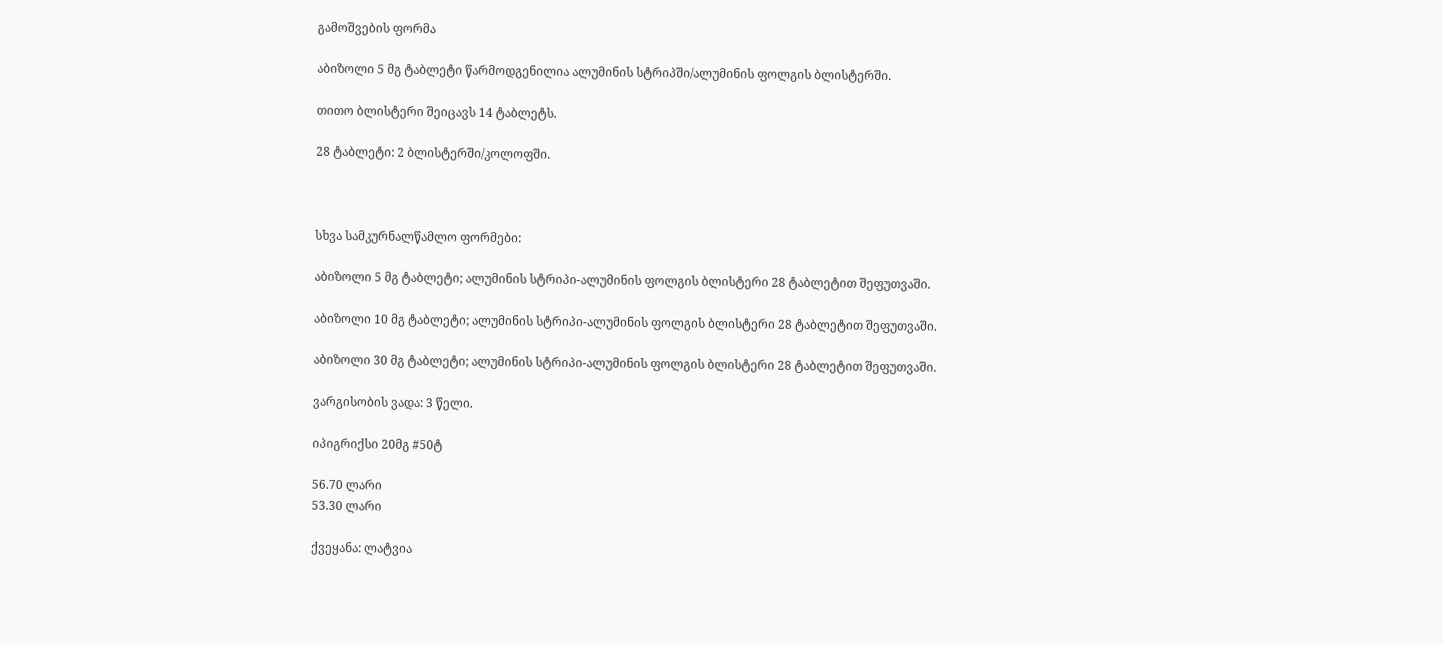გამოშვების ფორმა

აბიზოლი 5 მგ ტაბლეტი წარმოდგენილია ალუმინის სტრიპში/ალუმინის ფოლგის ბლისტერში.

თითო ბლისტერი შეიცავს 14 ტაბლეტს.

28 ტაბლეტი: 2 ბლისტერში/კოლოფში.



სხვა სამკურნალწამლო ფორმები:

აბიზოლი 5 მგ ტაბლეტი; ალუმინის სტრიპი-ალუმინის ფოლგის ბლისტერი 28 ტაბლეტით შეფუთვაში.

აბიზოლი 10 მგ ტაბლეტი; ალუმინის სტრიპი-ალუმინის ფოლგის ბლისტერი 28 ტაბლეტით შეფუთვაში.

აბიზოლი 30 მგ ტაბლეტი; ალუმინის სტრიპი-ალუმინის ფოლგის ბლისტერი 28 ტაბლეტით შეფუთვაში.

ვარგისობის ვადა: 3 წელი.

იპიგრიქსი 20მგ #50ტ

56.70 ლარი
53.30 ლარი

ქვეყანა: ლატვია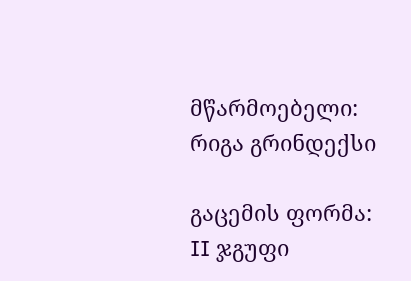მწარმოებელი: რიგა გრინდექსი

გაცემის ფორმა: II ჯგუფი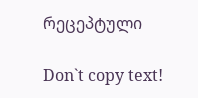რეცეპტული

Don`t copy text!